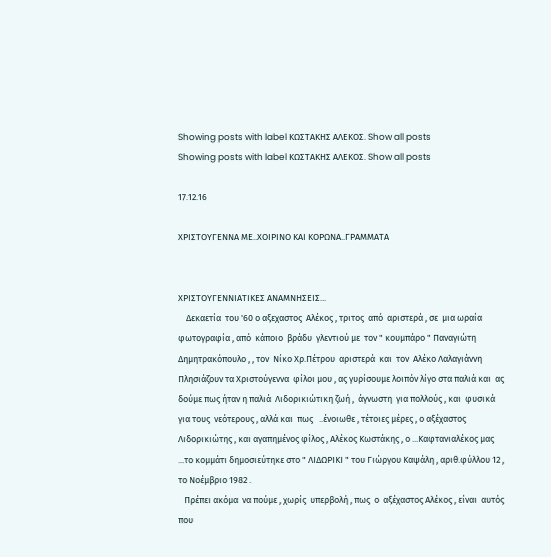Showing posts with label ΚΩΣΤΑΚΗΣ ΑΛΕΚΟΣ. Show all posts
Showing posts with label ΚΩΣΤΑΚΗΣ ΑΛΕΚΟΣ. Show all posts

17.12.16

ΧΡΙΣΤΟΥΓΕΝΝΑ ΜΕ..ΧΟΙΡΙΝΟ ΚΑΙ ΚΟΡΩΝΑ..ΓΡΑΜΜΑΤΑ


ΧΡΙΣΤΟΥΓΕΝΝΙΑΤΙΚΕΣ ΑΝΑΜΝΗΣΕΙΣ...
    Δεκαετία  του '60 ο αξεχαστος  Αλέκος , τριτος  από  αριστερά , σε  μια ωραία  φωτογραφία , από  κάποιο  βράδυ  γλεντιού με  τον " κουμπάρο " Παναγιώτη Δημητρακόπουλο , , τον  Νίκο Χρ.Πέτρου  αριστερά  και  τον  Αλέκο Λαλαγιάννη
Πλησιάζουν τα Χριστούγεννα  φίλοι μου , ας γυρίσουμε λοιπόν λίγο στα παλιά και  ας δούμε πως ήταν η παλιά  Λιδορικιώτικη ζωή ,  άγνωστη  για πολλούς , και  φυσικά  για τους  νεότερους , αλλά και  πως   ..ένοιωθε , τέτοιες μέρες , ο αξέχαστος Λιδορικιώτης , και αγαπημένος φίλος , Αλέκος Κωστάκης , ο ...Καφτανιαλέκος μας ...το κομμάτι δημοσιεύτηκε στο " ΛΙΔΩΡΙΚΙ " του Γιώργου Καψάλη , αριθ.φύλλου 12 , το Νοέμβριο 1982 .
   Πρέπει ακόμα  να πούμε , χωρίς  υπερβολή , πως  ο  αξέχαστος Αλέκος , είναι  αυτός  που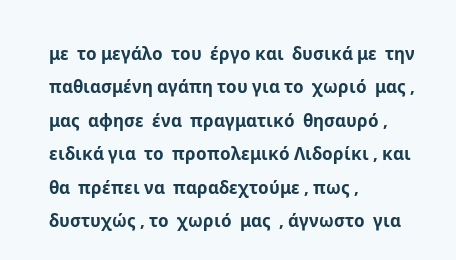με  το μεγάλο  του  έργο και  δυσικά με  την παθιασμένη αγάπη του για το  χωριό  μας , μας  αφησε  ένα  πραγματικό  θησαυρό , ειδικά για  το  προπολεμικό Λιδορίκι , και  θα  πρέπει να  παραδεχτούμε , πως , δυστυχώς , το  χωριό  μας  , άγνωστο  για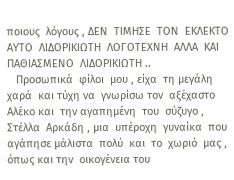ποιους  λόγους , ΔΕΝ  ΤΙΜΗΣΕ  ΤΟΝ  ΕΚΛΕΚΤΟ  ΑΥΤΟ  ΛΙΔΟΡΙΚΙΩΤΗ  ΛΟΓΟΤΕΧΝΗ  ΑΛΛΑ  ΚΑΙ  ΠΑΘΙΑΣΜΕΝΟ  ΛΙΔΟΡΙΚΙΩΤΗ ..
   Προσωπικά  φίλοι  μου , είχα  τη μεγάλη  χαρά  και τύχη να  γνωρίσω τον  αξέχαστο Αλέκο και  την αγαπημένη  του  σύζυγο , Στέλλα  Αρκάδη , μια  υπέροχη  γυναίκα  που  αγάπησε μάλιστα  πολύ  και  το  χωριό  μας , όπως και την  οικογένεια του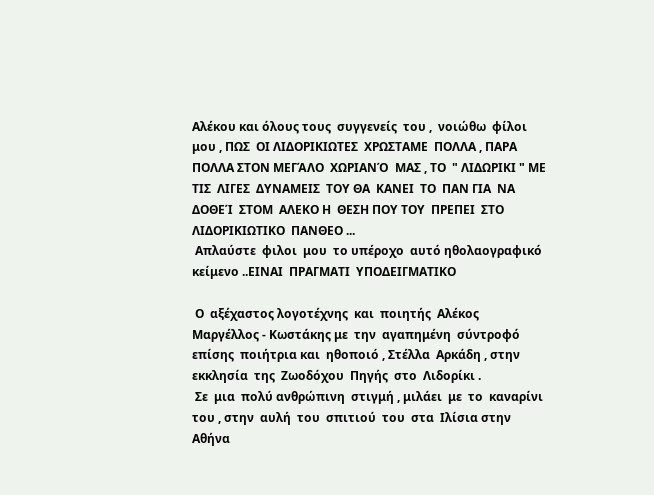Αλέκου και όλους τους  συγγενείς  του ,  νοιώθω  φίλοι  μου , ΠΩΣ  ΟΙ ΛΙΔΟΡΙΚΙΩΤΕΣ  ΧΡΩΣΤΑΜΕ  ΠΟΛΛΑ , ΠΑΡΑ  ΠΟΛΛΑ ΣΤΟΝ ΜΕΓΆΛΟ  ΧΩΡΙΑΝΌ  ΜΑΣ , ΤΟ  " ΛΙΔΩΡΙΚΙ " ΜΕ  ΤΙΣ  ΛΙΓΕΣ  ΔΥΝΑΜΕΙΣ  ΤΟΥ ΘΑ  ΚΑΝΕΙ  ΤΟ  ΠΑΝ ΓΙΑ  ΝΑ  ΔΟΘΕΊ  ΣΤΟΜ  ΑΛΕΚΟ Η  ΘΕΣΗ ΠΟΥ ΤΟΥ  ΠΡΕΠΕΙ  ΣΤΟ  ΛΙΔΟΡΙΚΙΩΤΙΚΟ  ΠΑΝΘΕΟ ...
 Απλαύστε  φιλοι  μου  το υπέροχο  αυτό ηθολαογραφικό  κείμενο ..ΕΙΝΑΙ  ΠΡΑΓΜΑΤΙ  ΥΠΟΔΕΙΓΜΑΤΙΚΟ

 Ο  αξέχαστος λογοτέχνης  και  ποιητής  Αλέκος Μαργέλλος - Κωστάκης με  την  αγαπημένη  σύντροφό επίσης  ποιήτρια και  ηθοποιό , Στέλλα  Αρκάδη , στην  εκκλησία  της  Ζωοδόχου  Πηγής  στο  Λιδορίκι .
 Σε  μια  πολύ ανθρώπινη  στιγμή , μιλάει  με  το  καναρίνι  του , στην  αυλή  του  σπιτιού  του  στα  Ιλίσια στην  Αθήνα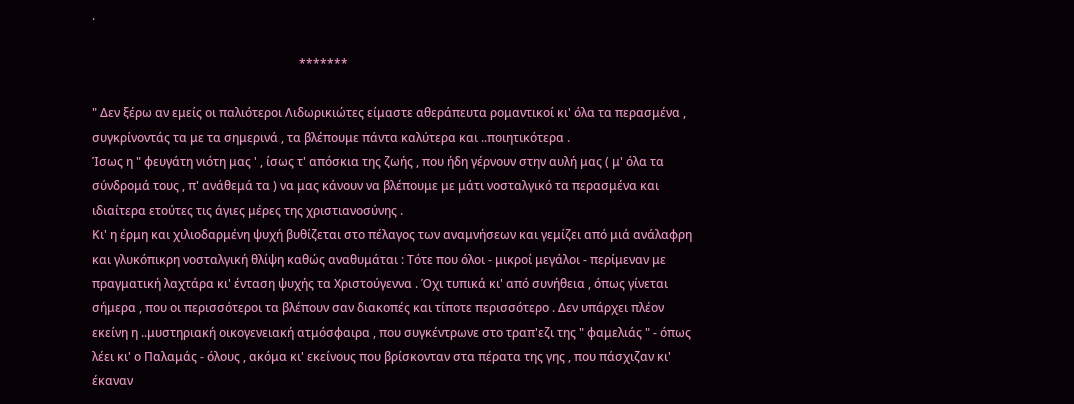.

                                                                     *******

" Δεν ξέρω αν εμείς οι παλιότεροι Λιδωρικιώτες είμαστε αθεράπευτα ρομαντικοί κι' όλα τα περασμένα , συγκρίνοντάς τα με τα σημερινά , τα βλέπουμε πάντα καλύτερα και ..ποιητικότερα .
Ίσως η " φευγάτη νιότη μας ' , ίσως τ' απόσκια της ζωής , που ήδη γέρνουν στην αυλή μας ( μ' όλα τα σύνδρομά τους , π' ανάθεμά τα ) να μας κάνουν να βλέπουμε με μάτι νοσταλγικό τα περασμένα και ιδιαίτερα ετούτες τις άγιες μέρες της χριστιανοσύνης .
Κι' η έρμη και χιλιοδαρμένη ψυχή βυθίζεται στο πέλαγος των αναμνήσεων και γεμίζει από μιά ανάλαφρη και γλυκόπικρη νοσταλγική θλίψη καθώς αναθυμάται : Τότε που όλοι - μικροί μεγάλοι - περίμεναν με πραγματική λαχτάρα κι' ένταση ψυχής τα Χριστούγεννα . Όχι τυπικά κι' από συνήθεια , όπως γίνεται σήμερα , που οι περισσότεροι τα βλέπουν σαν διακοπές και τίποτε περισσότερο . Δεν υπάρχει πλέον εκείνη η ..μυστηριακή οικογενειακή ατμόσφαιρα , που συγκέντρωνε στο τραπ'εζι της " φαμελιάς " - όπως λέει κι' ο Παλαμάς - όλους , ακόμα κι' εκείνους που βρίσκονταν στα πέρατα της γης , που πάσχιζαν κι' έκαναν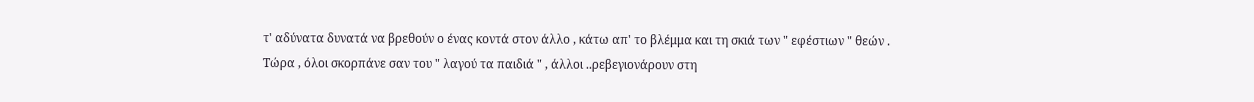τ' αδύνατα δυνατά να βρεθούν ο ένας κοντά στον άλλο , κάτω απ' το βλέμμα και τη σκιά των " εφέστιων " θεών .
Τώρα , όλοι σκορπάνε σαν του " λαγού τα παιδιά " , άλλοι ..ρεβεγιονάρουν στη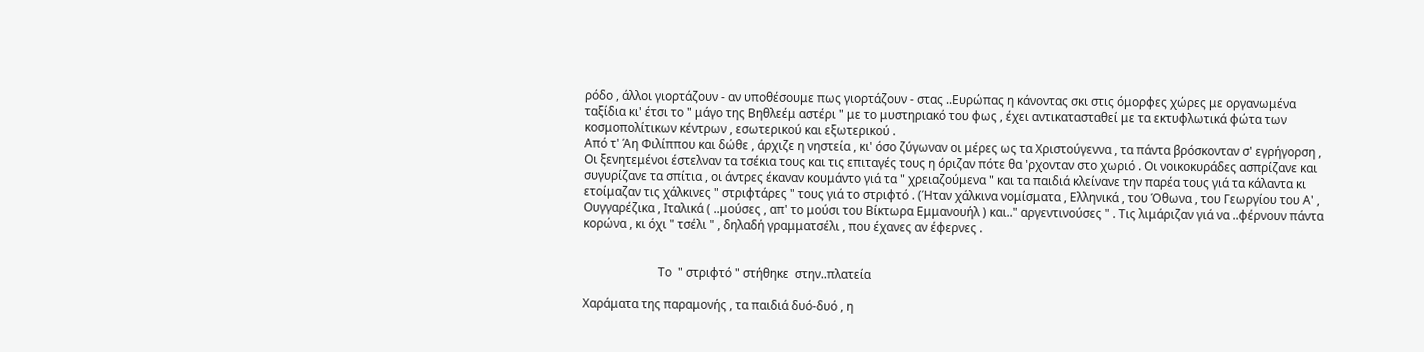ρόδο , άλλοι γιορτάζουν - αν υποθέσουμε πως γιορτάζουν - στας ..Ευρώπας η κάνοντας σκι στις όμορφες χώρες με οργανωμένα ταξίδια κι' έτσι το " μάγο της Βηθλεέμ αστέρι " με το μυστηριακό του φως , έχει αντικατασταθεί με τα εκτυφλωτικά φώτα των κοσμοπολίτικων κέντρων , εσωτερικού και εξωτερικού .
Από τ' Άη Φιλίππου και δώθε , άρχιζε η νηστεία , κι' όσο ζύγωναν οι μέρες ως τα Χριστούγεννα , τα πάντα βρόσκονταν σ' εγρήγορση , Οι ξενητεμένοι έστελναν τα τσέκια τους και τις επιταγές τους η όριζαν πότε θα 'ρχονταν στο χωριό . Οι νοικοκυράδες ασπρίζανε και συγυρίζανε τα σπίτια , οι άντρες έκαναν κουμάντο γιά τα " χρειαζούμενα " και τα παιδιά κλείνανε την παρέα τους γιά τα κάλαντα κι ετοίμαζαν τις χάλκινες " στριφτάρες " τους γιά το στριφτό . (Ήταν χάλκινα νομίσματα , Ελληνικά , του Όθωνα , του Γεωργίου του Α' , Ουγγαρέζικα , Ιταλικά ( ..μούσες , απ' το μούσι του Βίκτωρα Εμμανουήλ ) και.." αργεντινούσες " . Τις λιμάριζαν γιά να ..φέρνουν πάντα κορώνα , κι όχι " τσέλι " , δηλαδή γραμματσέλι , που έχανες αν έφερνες .


                         Το  " στριφτό " στήθηκε  στην..πλατεία

Χαράματα της παραμονής , τα παιδιά δυό-δυό , η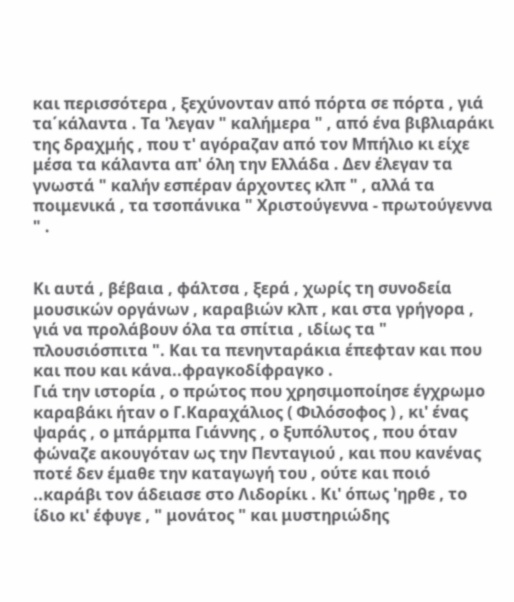και περισσότερα , ξεχύνονταν από πόρτα σε πόρτα , γιά τα΄κάλαντα . Τα 'λεγαν " καλήμερα " , από ένα βιβλιαράκι της δραχμής , που τ' αγόραζαν από τον Μπήλιο κι είχε μέσα τα κάλαντα απ' όλη την Ελλάδα . Δεν έλεγαν τα γνωστά " καλήν εσπέραν άρχοντες κλπ " , αλλά τα ποιμενικά , τα τσοπάνικα " Χριστούγεννα - πρωτούγεννα " .


Κι αυτά , βέβαια , φάλτσα , ξερά , χωρίς τη συνοδεία μουσικών οργάνων , καραβιών κλπ , και στα γρήγορα , γιά να προλάβουν όλα τα σπίτια , ιδίως τα " πλουσιόσπιτα ". Και τα πενηνταράκια έπεφταν και που και που και κάνα..φραγκοδίφραγκο .
Γιά την ιστορία , ο πρώτος που χρησιμοποίησε έγχρωμο καραβάκι ήταν ο Γ.Καραχάλιος ( Φιλόσοφος ) , κι' ένας ψαράς , ο μπάρμπα Γιάννης , ο ξυπόλυτος , που όταν φώναζε ακουγόταν ως την Πενταγιού , και που κανένας ποτέ δεν έμαθε την καταγωγή του , ούτε και ποιό ..καράβι τον άδειασε στο Λιδορίκι . Κι' όπως 'ηρθε , το ίδιο κι' έφυγε , " μονάτος " και μυστηριώδης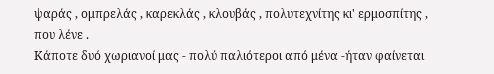ψαράς , ομπρελάς , καρεκλάς , κλουβάς , πολυτεχνίτης κι' ερμοσπίτης , που λένε .
Κάποτε δυό χωριανοί μας - πολύ παλιότεροι από μένα -ήταν φαίνεται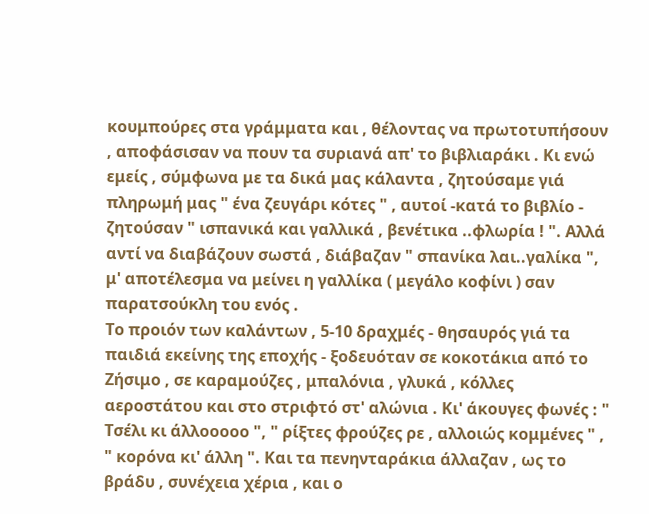κουμπούρες στα γράμματα και , θέλοντας να πρωτοτυπήσουν , αποφάσισαν να πουν τα συριανά απ' το βιβλιαράκι . Κι ενώ εμείς , σύμφωνα με τα δικά μας κάλαντα , ζητούσαμε γιά πληρωμή μας " ένα ζευγάρι κότες " , αυτοί -κατά το βιβλίο - ζητούσαν " ισπανικά και γαλλικά , βενέτικα ..φλωρία ! ". Αλλά αντί να διαβάζουν σωστά , διάβαζαν " σπανίκα λαι..γαλίκα ", μ' αποτέλεσμα να μείνει η γαλλίκα ( μεγάλο κοφίνι ) σαν παρατσούκλη του ενός .
Το προιόν των καλάντων , 5-10 δραχμές - θησαυρός γιά τα παιδιά εκείνης της εποχής - ξοδευόταν σε κοκοτάκια από το Ζήσιμο , σε καραμούζες , μπαλόνια , γλυκά , κόλλες αεροστάτου και στο στριφτό στ' αλώνια . Κι' άκουγες φωνές : " Τσέλι κι άλλοοοοο ", " ρίξτες φρούζες ρε , αλλοιώς κομμένες " , " κορόνα κι' άλλη ". Και τα πενηνταράκια άλλαζαν , ως το βράδυ , συνέχεια χέρια , και ο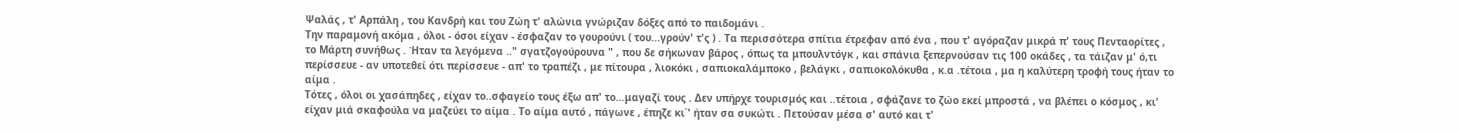Ψαλάς , τ' Αρπάλη , του Κανδρή και του Ζώη τ' αλώνια γνώριζαν δόξες από το παιδομάνι .
Την παραμονή ακόμα , όλοι - όσοι είχαν - έσφαζαν το γουρούνι ( του...γρούν' τ'ς ) . Τα περισσότερα σπίτια έτρεφαν από ένα , που τ' αγόραζαν μικρά π' τους Πενταορίτες , το Μάρτη συνήθως . Ήταν τα λεγόμενα .." σγατζογούρουνα " , που δε σήκωναν βάρος , όπως τα μπουλντόγκ , και σπάνια ξεπερνούσαν τις 100 οκάδες , τα τάιζαν μ' ό,τι περίσσευε - αν υποτεθεί ότι περίσσευε - απ' το τραπέζι , με πίτουρα , λιοκόκι , σαπιοκαλάμποκο , βελάγκι , σαπιοκολόκυθα , κ.α .τέτοια , μα η καλύτερη τροφή τους ήταν το αίμα .
Τότες , όλοι οι χασάπηδες , είχαν το..σφαγείο τους έξω απ' το...μαγαζί τους . Δεν υπήρχε τουρισμός και ..τέτοια , σφάζανε το ζώο εκεί μπροστά , να βλέπει ο κόσμος , κι' είχαν μιά σκαφούλα να μαζεύει το αίμα . Το αίμα αυτό , πάγωνε , έπηζε κι΄' ήταν σα συκώτι . Πετούσαν μέσα σ' αυτό και τ'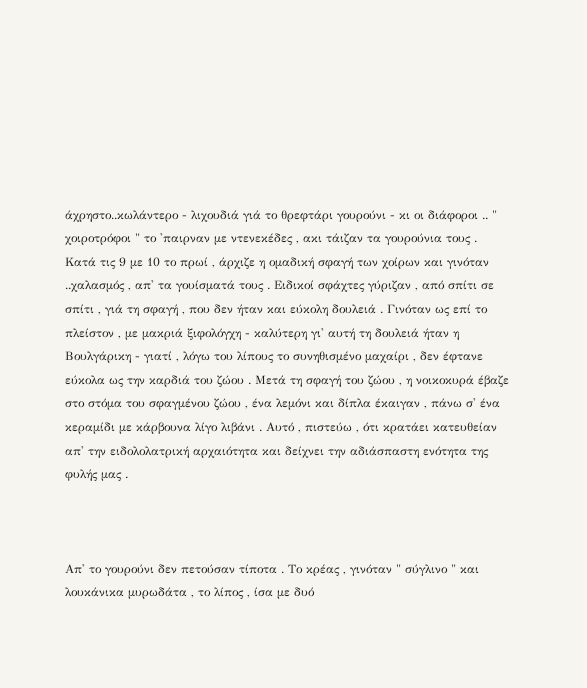άχρηστο..κωλάντερο - λιχουδιά γιά το θρεφτάρι γουρούνι - κι οι διάφοροι .. " χοιροτρόφοι " το 'παιρναν με ντενεκέδες , ακι τάιζαν τα γουρούνια τους .
Κατά τις 9 με 10 το πρωί , άρχιζε η ομαδική σφαγή των χοίρων και γινόταν ..χαλασμός , απ' τα γουίσματά τους . Ειδικοί σφάχτες γύριζαν , από σπίτι σε σπίτι , γιά τη σφαγή , που δεν ήταν και εύκολη δουλειά . Γινόταν ως επί το πλείστον , με μακριά ξιφολόγχη - καλύτερη γι' αυτή τη δουλειά ήταν η Βουλγάρικη - γιατί , λόγω του λίπους το συνηθισμένο μαχαίρι , δεν έφτανε εύκολα ως την καρδιά του ζώου . Μετά τη σφαγή του ζώου , η νοικοκυρά έβαζε στο στόμα του σφαγμένου ζώου , ένα λεμόνι και δίπλα έκαιγαν , πάνω σ' ένα κεραμίδι με κάρβουνα λίγο λιβάνι . Αυτό , πιστεύω , ότι κρατάει κατευθείαν απ' την ειδολολατρική αρχαιότητα και δείχνει την αδιάσπαστη ενότητα της φυλής μας .



Απ' το γουρούνι δεν πετούσαν τίποτα . Το κρέας , γινόταν " σύγλινο " και λουκάνικα μυρωδάτα , το λίπος , ίσα με δυό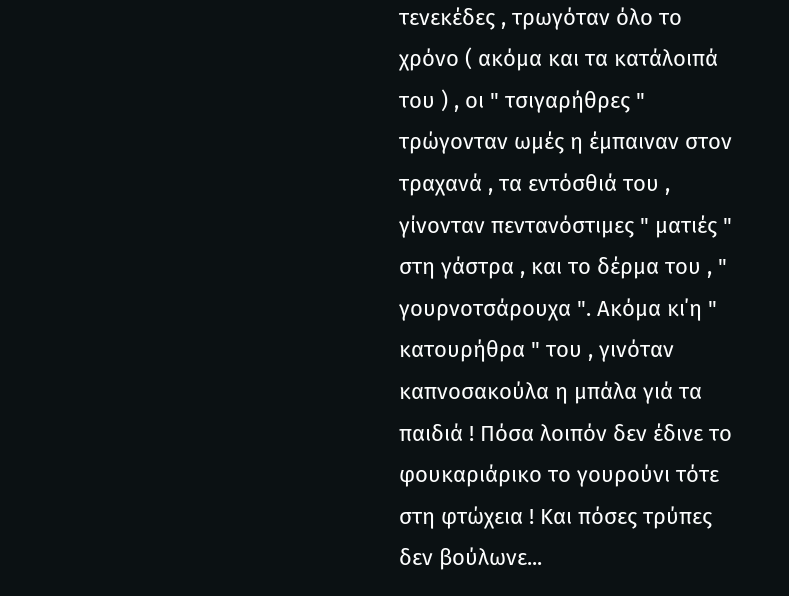τενεκέδες , τρωγόταν όλο το χρόνο ( ακόμα και τα κατάλοιπά του ) , οι " τσιγαρήθρες " τρώγονταν ωμές η έμπαιναν στον τραχανά , τα εντόσθιά του , γίνονταν πεντανόστιμες " ματιές " στη γάστρα , και το δέρμα του , " γουρνοτσάρουχα ". Ακόμα κι΄η " κατουρήθρα " του , γινόταν καπνοσακούλα η μπάλα γιά τα παιδιά ! Πόσα λοιπόν δεν έδινε το φουκαριάρικο το γουρούνι τότε στη φτώχεια ! Και πόσες τρύπες δεν βούλωνε...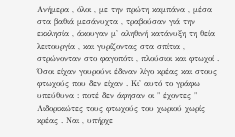Ανήμερα , όλοι , με την πρώτη καμπάνα , μέσα στα βαθιά μεσάνυχτα , τραβούσαν γιά την εκκλησία , άκουγαν μ' αληθινή κατάνυξη τη θεία λειτουργία , και γυρίζοντας στα σπίτια , στρώνονταν στο φαγοπότι , πλούσιοι και φτωχοί . Όσοι είχαν γουρούνι έδιναν λίγο κρέας και στους φτωχούς που δεν είχαν . Κι' αυτό το γράφω υπεύθυνα : ποτέ δεν άφησαν οι " έχοντες " Λιδορικιώτες τους φτωχούς του χωριού χωρίς κρέας . Ναι , υπήρχε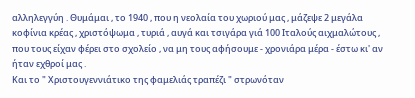αλληλεγγύη . Θυμάμαι , το 1940 , που η νεολαία του χωριού μας , μάζεψε 2 μεγάλα κοφίνια κρέας , χριστόψωμα , τυριά , αυγά και τσιγάρα γιά 100 Ιταλούς αιχμαλώτους , που τους είχαν φέρει στο σχολείο , να μη τους αφήσουμε - χρονιάρα μέρα - έστω κι' αν ήταν εχθροί μας .
Και το " Χριστουγεννιάτικο της φαμελιάς τραπέζι " στρωνόταν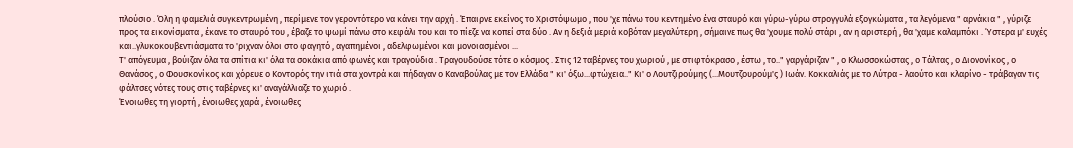πλούσιο . Όλη η φαμελιά συγκεντρωμένη , περίμενε τον γεροντότερο να κάνει την αρχή . Έπαιρνε εκείνος το Χριστόψωμο , που 'χε πάνω του κεντημένο ένα σταυρό και γύρω-γύρω στρογγυλά εξογκώματα , τα λεγόμενα " αρνάκια " , γύριζε προς τα εικονίσματα , έκανε το σταυρό του , έβαζε το ψωμί πάνω στο κεφάλι του και το πίεζε να κοπεί στα δύο . Αν η δεξιά μεριά κοβόταν μεγαλύτερη , σήμαινε πως θα 'χουμε πολύ στάρι , αν η αριστερή , θα 'χαμε καλαμπόκι . Ύστερα μ' ευχές και..γλυκοκουβεντιάσματα το 'ριχναν όλοι στο φαγητό , αγαπημένοι , αδελφωμένοι και μονοιασμένοι ...
Τ' απόγευμα , βούιζαν όλα τα σπίτια κι' όλα τα σοκάκια από φωνές και τραγούδια . Τραγουδούσε τότε ο κόσμος . Στις 12 ταβέρνες του χωριού , με στιφτόκρασο , έστω , το.." γαργάριζαν " , ο Κλωσσοκώστας , ο Τάλτας , ο Διονονίκος , ο Θανάσος , ο Φουσκονίκος και χόρευε ο Κοντορός την ιτιά στα χοντρά και πήδαγαν ο Καναβούλας με τον Ελλάδα " κι' όξω...φτώχεια.." Κι' ο Λουτζιρούμης (...Μουτζουρούμ'ς ) Ιωάν. Κοκκαλιάς με το Λύτρα - λαούτο και κλαρίνο - τράβαγαν τις φάλτσες νότες τους στις ταβέρνες κι' αναγάλλιαζε το χωριό .
Ένοιωθες τη γιορτή , ένοιωθες χαρά , ένοιωθες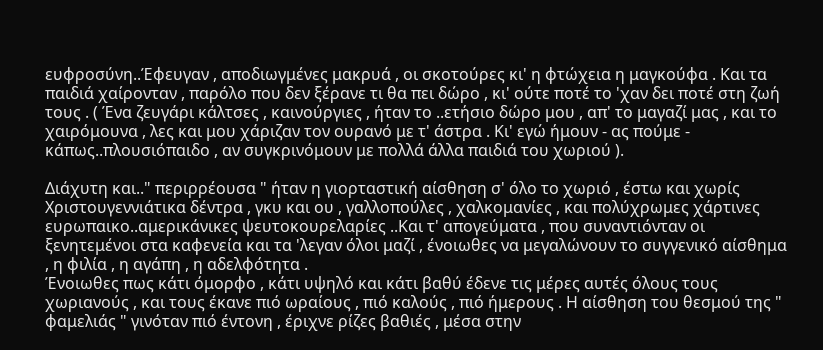ευφροσύνη..Έφευγαν , αποδιωγμένες μακρυά , οι σκοτούρες κι' η φτώχεια η μαγκούφα . Και τα παιδιά χαίρονταν , παρόλο που δεν ξέρανε τι θα πει δώρο , κι' ούτε ποτέ το 'χαν δει ποτέ στη ζωή τους . ( Ένα ζευγάρι κάλτσες , καινούργιες , ήταν το ..ετήσιο δώρο μου , απ' το μαγαζί μας , και το χαιρόμουνα , λες και μου χάριζαν τον ουρανό με τ' άστρα . Κι' εγώ ήμουν - ας πούμε - κάπως..πλουσιόπαιδο , αν συγκρινόμουν με πολλά άλλα παιδιά του χωριού ).

Διάχυτη και.." περιρρέουσα " ήταν η γιορταστική αίσθηση σ' όλο το χωριό , έστω και χωρίς Χριστουγεννιάτικα δέντρα , γκυ και ου , γαλλοπούλες , χαλκομανίες , και πολύχρωμες χάρτινες ευρωπαικο..αμερικάνικες ψευτοκουρελαρίες ..Και τ' απογεύματα , που συναντιόνταν οι ξενητεμένοι στα καφενεία και τα 'λεγαν όλοι μαζί , ένοιωθες να μεγαλώνουν το συγγενικό αίσθημα , η φιλία , η αγάπη , η αδελφότητα .
Ένοιωθες πως κάτι όμορφο , κάτι υψηλό και κάτι βαθύ έδενε τις μέρες αυτές όλους τους χωριανούς , και τους έκανε πιό ωραίους , πιό καλούς , πιό ήμερους . Η αίσθηση του θεσμού της " φαμελιάς " γινόταν πιό έντονη , έριχνε ρίζες βαθιές , μέσα στην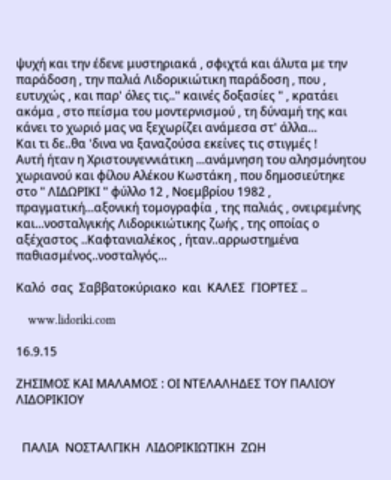ψυχή και την έδενε μυστηριακά , σφιχτά και άλυτα με την παράδοση , την παλιά Λιδορικιώτικη παράδοση , που , ευτυχώς , και παρ' όλες τις.." καινές δοξασίες " , κρατάει ακόμα , στο πείσμα του μοντερνισμού , τη δύναμή της και κάνει το χωριό μας να ξεχωρίζει ανάμεσα στ' άλλα...
Και τι δε..θα 'δινα να ξαναζούσα εκείνες τις στιγμές !
Αυτή ήταν η Χριστουγεννιάτικη ...ανάμνηση του αλησμόνητου χωριανού και φίλου Αλέκου Κωστάκη , που δημοσιεύτηκε στο " ΛΙΔΩΡΙΚΙ " φύλλο 12 , Νοεμβρίου 1982 , πραγματική...αξονική τομογραφία , της παλιάς , ονειρεμένης και...νοσταλγικής Λιδορικιώτικης ζωής , της οποίας ο αξέχαστος ..Καφτανιαλέκος , ήταν..αρρωστημένα παθιασμένος..νοσταλγός...

Καλό  σας  Σαββατοκύριακο  και  ΚΑΛΕΣ  ΓΙΟΡΤΕΣ ..

    www.lidoriki.com

16.9.15

ZHΣΙΜΟΣ ΚΑΙ ΜΑΛΑΜΟΣ : ΟΙ ΝΤΕΛΑΛΗΔΕΣ ΤΟΥ ΠΑΛΙΟΥ ΛΙΔΟΡΙΚΙΟΥ


  ΠΑΛΙΑ  ΝΟΣΤΑΛΓΙΚΗ  ΛΙΔΟΡΙΚΙΩΤΙΚΗ  ΖΩΗ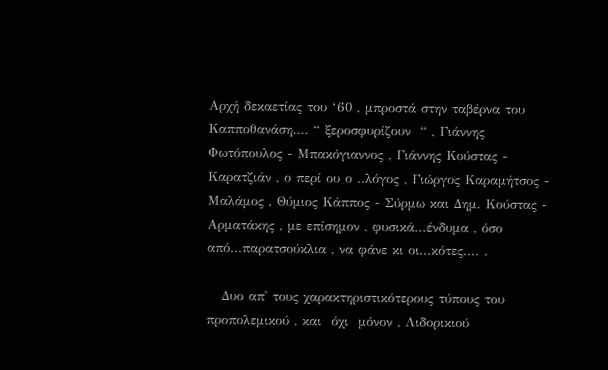Αρχή δεκαετίας του ‘60 , μπροστά στην ταβέρνα του Καπποθανάση.... “ ξεροσφυρίζουν  “ , Γιάννης Φωτόπουλος - Μπακόγιαννος , Γιάννης Κούστας - Καρατζιάν , ο περί ου ο ..λόγος , Γιώργος Καραμήτσος - Μαλάμος , Θύμιος Κάππος - Σύρμω και Δημ. Κούστας - Αρματάκης , με επίσημον , φυσικά...ένδυμα , όσο από...παρατσούκλια , να φάνε κι οι...κότες.... .

   Δυο απ' τους χαρακτηριστικότερους τύπους του προπολεμικού , και  όχι  μόνον , Λιδορικιού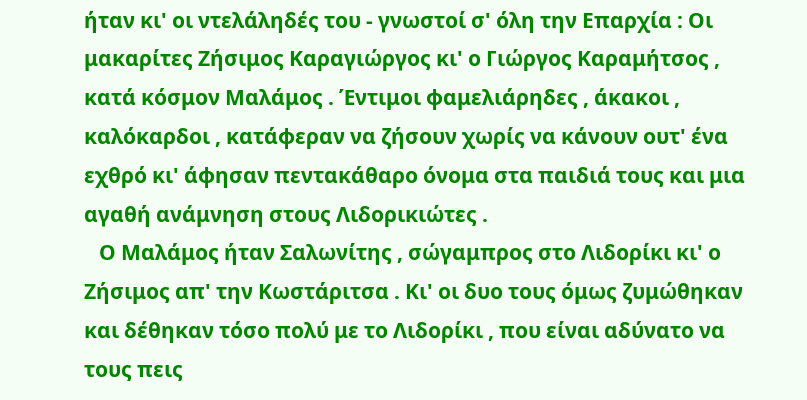ήταν κι' οι ντελάληδές του - γνωστοί σ' όλη την Επαρχία : Οι μακαρίτες Ζήσιμος Καραγιώργος κι' ο Γιώργος Καραμήτσος , κατά κόσμον Μαλάμος . Έντιμοι φαμελιάρηδες , άκακοι , καλόκαρδοι , κατάφεραν να ζήσουν χωρίς να κάνουν ουτ' ένα εχθρό κι' άφησαν πεντακάθαρο όνομα στα παιδιά τους και μια αγαθή ανάμνηση στους Λιδορικιώτες .
   Ο Μαλάμος ήταν Σαλωνίτης , σώγαμπρος στο Λιδορίκι κι' ο Ζήσιμος απ' την Κωστάριτσα . Κι' οι δυο τους όμως ζυμώθηκαν και δέθηκαν τόσο πολύ με το Λιδορίκι , που είναι αδύνατο να τους πεις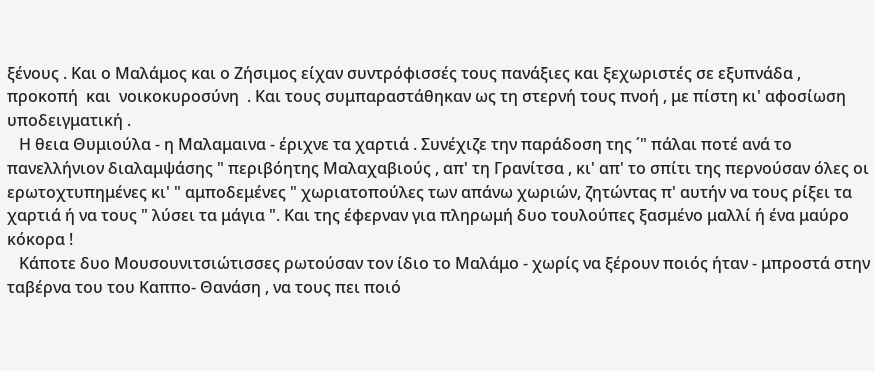ξένους . Και ο Μαλάμος και ο Ζήσιμος είχαν συντρόφισσές τους πανάξιες και ξεχωριστές σε εξυπνάδα , προκοπή  και  νοικοκυροσύνη  . Και τους συμπαραστάθηκαν ως τη στερνή τους πνοή , με πίστη κι' αφοσίωση υποδειγματική .
   Η θεια Θυμιούλα - η Μαλαμαινα - έριχνε τα χαρτιά . Συνέχιζε την παράδοση της ΄" πάλαι ποτέ ανά το πανελλήνιον διαλαμψάσης " περιβόητης Μαλαχαβιούς , απ' τη Γρανίτσα , κι' απ' το σπίτι της περνούσαν όλες οι ερωτοχτυπημένες κι' " αμποδεμένες " χωριατοπούλες των απάνω χωριών, ζητώντας π' αυτήν να τους ρίξει τα χαρτιά ή να τους " λύσει τα μάγια ". Και της έφερναν για πληρωμή δυο τουλούπες ξασμένο μαλλί ή ένα μαύρο κόκορα !
   Κάποτε δυο Μουσουνιτσιώτισσες ρωτούσαν τον ίδιο το Μαλάμο - χωρίς να ξέρουν ποιός ήταν - μπροστά στην ταβέρνα του του Καππο- Θανάση , να τους πει ποιό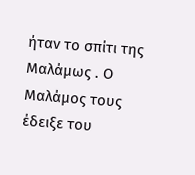ήταν το σπίτι της Μαλάμως . Ο Μαλάμος τους έδειξε του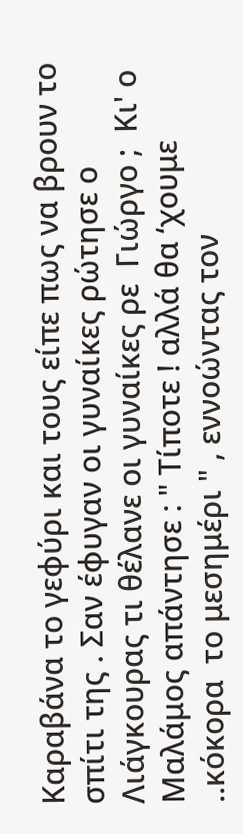Καραβάνα το γεφύρι και τους είπε πως να βρουν το σπίτι της . Σαν έφυγαν οι γυναίκες ρώτησε ο Λιάγκουρας τι θέλανε οι γυναίκες ρε  Γιώργο ;  Κι' ο Μαλάμος απάντησε : " Τίποτε ! αλλά θα ‘χουμε ..κόκορα  το μεσημέρι " , εννοώντας τον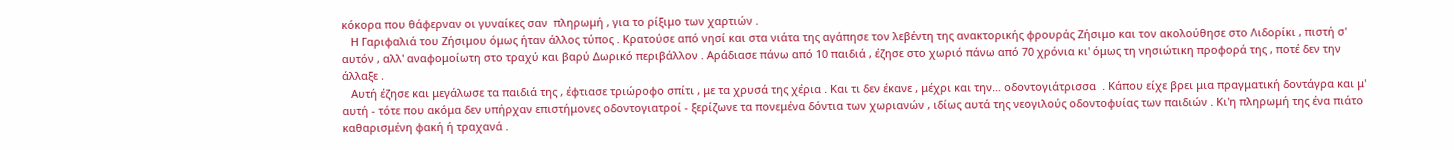κόκορα που θάφερναν οι γυναίκες σαν  πληρωμή , για το ρίξιμο των χαρτιών .
   Η Γαριφαλιά του Ζήσιμου όμως ήταν άλλος τύπος . Κρατούσε από νησί και στα νιάτα της αγάπησε τον λεβέντη της ανακτορικής φρουράς Ζήσιμο και τον ακολούθησε στο Λιδορίκι , πιστή σ' αυτόν , αλλ' αναφομοίωτη στο τραχύ και βαρύ Δωρικό περιβάλλον . Αράδιασε πάνω από 10 παιδιά , έζησε στο χωριό πάνω από 70 χρόνια κι' όμως τη νησιώτικη προφορά της , ποτέ δεν την άλλαξε .
   Αυτή έζησε και μεγάλωσε τα παιδιά της , έφτιασε τριώροφο σπίτι , με τα χρυσά της χέρια . Και τι δεν έκανε , μέχρι και την… οδοντογιάτρισσα  . Κάπου είχε βρει μια πραγματική δοντάγρα και μ' αυτή - τότε που ακόμα δεν υπήρχαν επιστήμονες οδοντογιατροί - ξερίζωνε τα πονεμένα δόντια των χωριανών , ιδίως αυτά της νεογιλούς οδοντοφυίας των παιδιών . Κι'η πληρωμή της ένα πιάτο καθαρισμένη φακή ή τραχανά .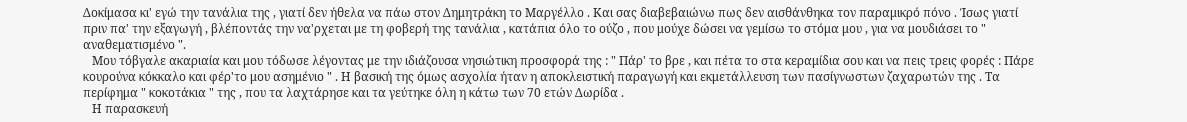Δοκίμασα κι' εγώ την τανάλια της , γιατί δεν ήθελα να πάω στον Δημητράκη το Μαργέλλο . Και σας διαβεβαιώνω πως δεν αισθάνθηκα τον παραμικρό πόνο . Ίσως γιατί πριν πα' την εξαγωγή , βλέποντάς την να'ρχεται με τη φοβερή της τανάλια , κατάπια όλο το ούζο , που μούχε δώσει να γεμίσω το στόμα μου , για να μουδιάσει το " αναθεματισμένο ".
   Μου τόβγαλε ακαριαία και μου τόδωσε λέγοντας με την ιδιάζουσα νησιώτικη προσφορά της : " Πάρ' το βρε , και πέτα το στα κεραμίδια σου και να πεις τρεις φορές : Πάρε κουρούνα κόκκαλο και φέρ'το μου ασημένιο " . Η βασική της όμως ασχολία ήταν η αποκλειστική παραγωγή και εκμετάλλευση των πασίγνωστων ζαχαρωτών της . Τα περίφημα " κοκοτάκια " της , που τα λαχτάρησε και τα γεύτηκε όλη η κάτω των 70 ετών Δωρίδα .
   Η παρασκευή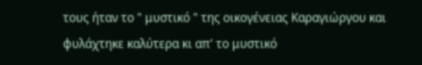τους ήταν το " μυστικό " της οικογένειας Καραγιώργου και φυλάχτηκε καλύτερα κι απ' το μυστικό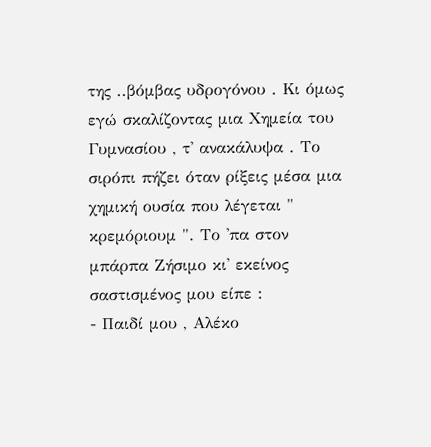της ..βόμβας υδρογόνου . Κι όμως εγώ σκαλίζοντας μια Χημεία του Γυμνασίου , τ' ανακάλυψα . Το σιρόπι πήζει όταν ρίξεις μέσα μια χημική ουσία που λέγεται " κρεμόριουμ ". Το 'πα στον μπάρπα Ζήσιμο κι' εκείνος σαστισμένος μου είπε :
- Παιδί μου , Αλέκο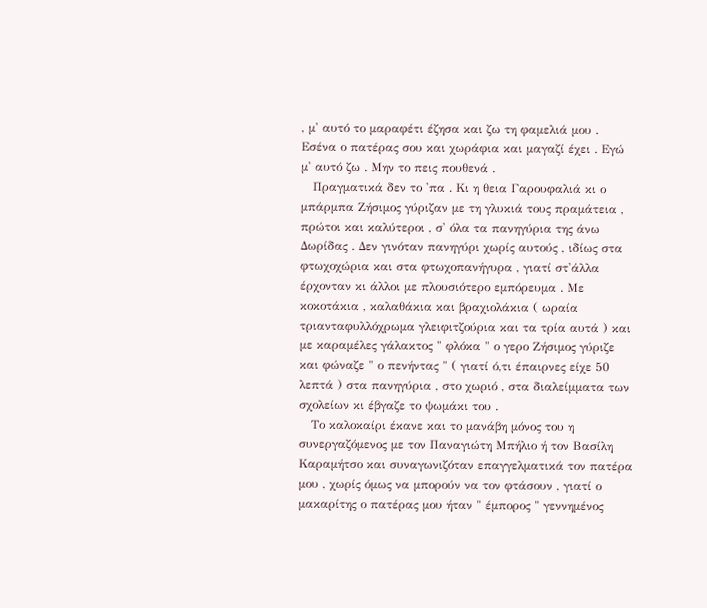, μ' αυτό το μαραφέτι έζησα και ζω τη φαμελιά μου . Εσένα ο πατέρας σου και χωράφια και μαγαζί έχει . Εγώ μ' αυτό ζω . Μην το πεις πουθενά .
   Πραγματικά δεν το 'πα . Κι η θεια Γαρουφαλιά κι ο μπάρμπα Ζήσιμος γύριζαν με τη γλυκιά τους πραμάτεια , πρώτοι και καλύτεροι , σ' όλα τα πανηγύρια της άνω Δωρίδας . Δεν γινόταν πανηγύρι χωρίς αυτούς , ιδίως στα φτωχοχώρια και στα φτωχοπανήγυρα , γιατί στ'άλλα έρχονταν κι άλλοι με πλουσιότερο εμπόρευμα . Με κοκοτάκια , καλαθάκια και βραχιολάκια ( ωραία τριανταφυλλόχρωμα γλειφιτζούρια και τα τρία αυτά ) και με καραμέλες γάλακτος " φλόκα " ο γερο Ζήσιμος γύριζε και φώναζε " ο πενήντας " ( γιατί ό,τι έπαιρνες είχε 50 λεπτά ) στα πανηγύρια , στο χωριό , στα διαλείμματα των σχολείων κι έβγαζε το ψωμάκι του .
   Το καλοκαίρι έκανε και το μανάβη μόνος του η συνεργαζόμενος με τον Παναγιώτη Μπήλιο ή τον Βασίλη Καραμήτσο και συναγωνιζόταν επαγγελματικά τον πατέρα μου , χωρίς όμως να μπορούν να τον φτάσουν , γιατί ο μακαρίτης ο πατέρας μου ήταν " έμπορος " γεννημένος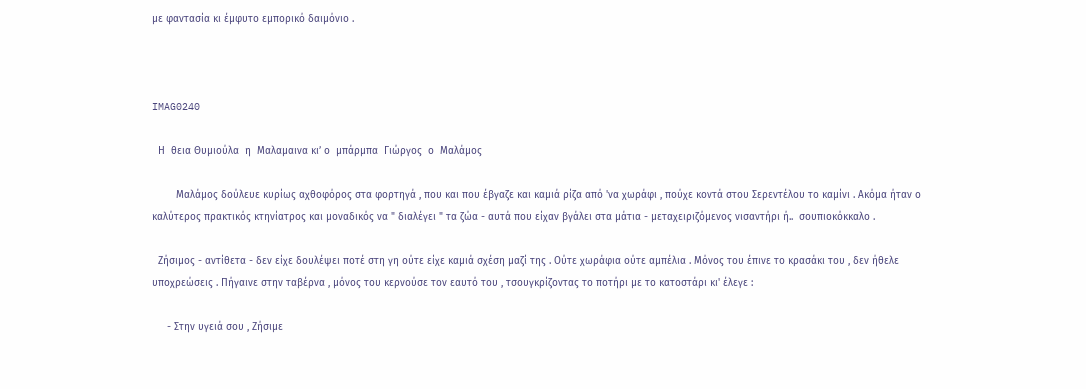με φαντασία κι έμφυτο εμπορικό δαιμόνιο .



IMAG0240

  Η  θεια Θυμιούλα  η  Μαλαμαινα κι’ ο  μπάρμπα  Γιώργος  ο  Μαλάμος

    Mαλάμος δούλευε κυρίως αχθοφόρος στα φορτηγά , που και που έβγαζε και καμιά ρίζα από 'να χωράφι , πούχε κοντά στου Σερεντέλου το καμίνι . Ακόμα ήταν ο καλύτερος πρακτικός κτηνίατρος και μοναδικός να " διαλέγει " τα ζώα - αυτά που είχαν βγάλει στα μάτια - μεταχειριζόμενος νισαντήρι ή..  σουπιοκόκκαλο .

  Ζήσιμος - αντίθετα - δεν είχε δουλέψει ποτέ στη γη ούτε είχε καμιά σχέση μαζί της . Ούτε χωράφια ούτε αμπέλια . Μόνος του έπινε το κρασάκι του , δεν ήθελε υποχρεώσεις . Πήγαινε στην ταβέρνα , μόνος του κερνούσε τον εαυτό του , τσουγκρίζοντας το ποτήρι με το κατοστάρι κι' έλεγε :

     - Στην υγειά σου , Ζήσιμε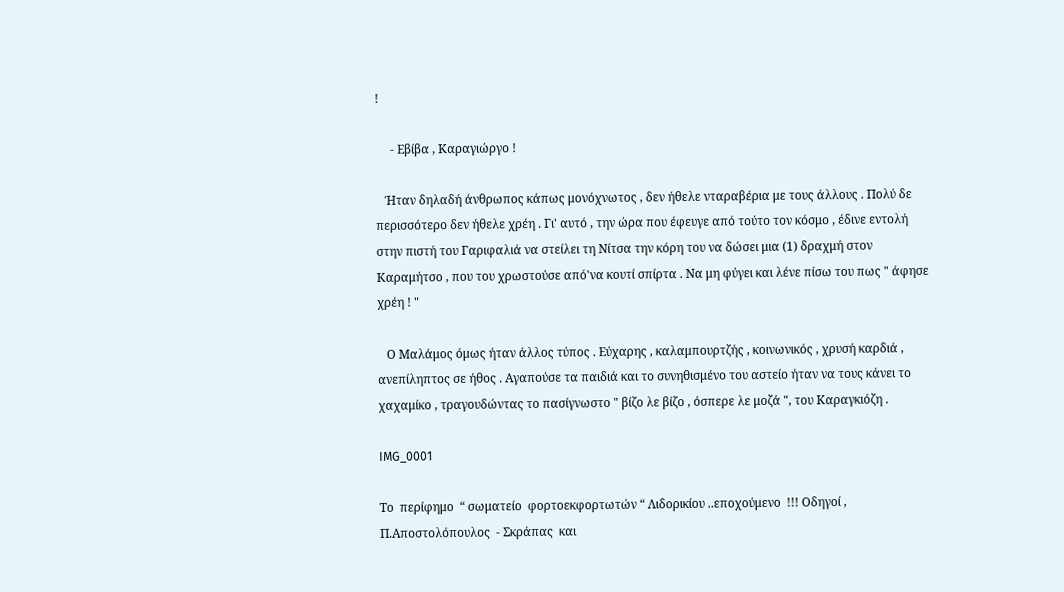!

     - Εβίβα , Καραγιώργο !

   Ήταν δηλαδή άνθρωπος κάπως μονόχνωτος , δεν ήθελε νταραβέρια με τους άλλους . Πολύ δε περισσότερο δεν ήθελε χρέη . Γι' αυτό , την ώρα που έφευγε από τούτο τον κόσμο , έδινε εντολή στην πιστή του Γαριφαλιά να στείλει τη Νίτσα την κόρη του να δώσει μια (1) δραχμή στον Καραμήτσο , που του χρωστούσε από'να κουτί σπίρτα . Να μη φύγει και λένε πίσω του πως " άφησε χρέη ! "

   Ο Μαλάμος όμως ήταν άλλος τύπος . Εύχαρης , καλαμπουρτζής , κοινωνικός , χρυσή καρδιά , ανεπίληπτος σε ήθος . Αγαπούσε τα παιδιά και το συνηθισμένο του αστείο ήταν να τους κάνει το χαχαμίκο , τραγουδώντας το πασίγνωστο " βίζο λε βίζο , όσπερε λε μοζά ", του Καραγκιόζη .

IMG_0001

Το  περίφημο  “ σωματείο  φορτοεκφορτωτών “ Λιδορικίου ..εποχούμενο  !!! Οδηγοί , Π.Αποστολόπουλος  - Σκράπας  και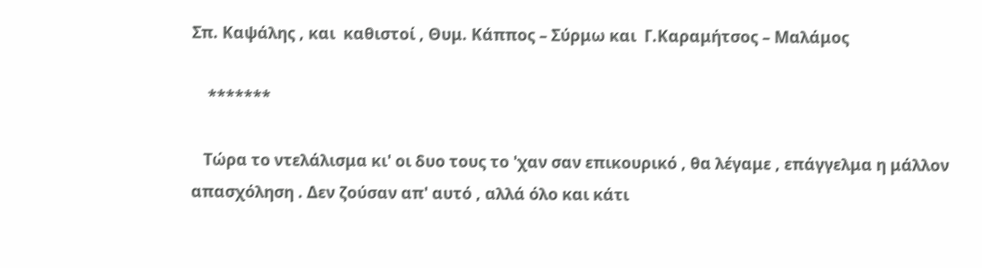Σπ. Καψάλης , και  καθιστοί , Θυμ. Κάππος – Σύρμω και  Γ.Καραμήτσος – Μαλάμος

    *******

   Τώρα το ντελάλισμα κι' οι δυο τους το 'χαν σαν επικουρικό , θα λέγαμε , επάγγελμα η μάλλον απασχόληση . Δεν ζούσαν απ' αυτό , αλλά όλο και κάτι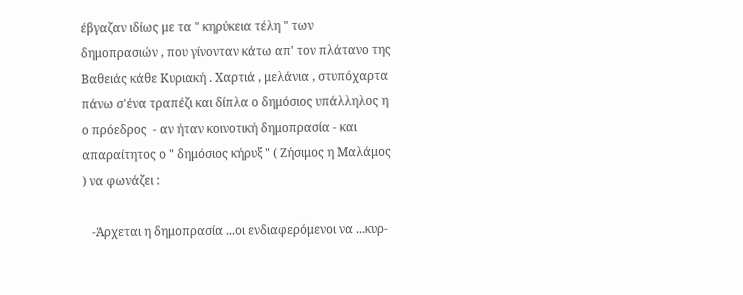έβγαζαν ιδίως με τα " κηρύκεια τέλη " των δημοπρασιών , που γίνονταν κάτω απ' τον πλάτανο της Βαθειάς κάθε Κυριακή . Χαρτιά , μελάνια , στυπόχαρτα πάνω σ'ένα τραπέζι και δίπλα ο δημόσιος υπάλληλος η ο πρόεδρος  - αν ήταν κοινοτική δημοπρασία - και απαραίτητος ο " δημόσιος κήρυξ " ( Ζήσιμος η Μαλάμος ) να φωνάζει :

   -Άρχεται η δημοπρασία ...οι ενδιαφερόμενοι να ...κυρ-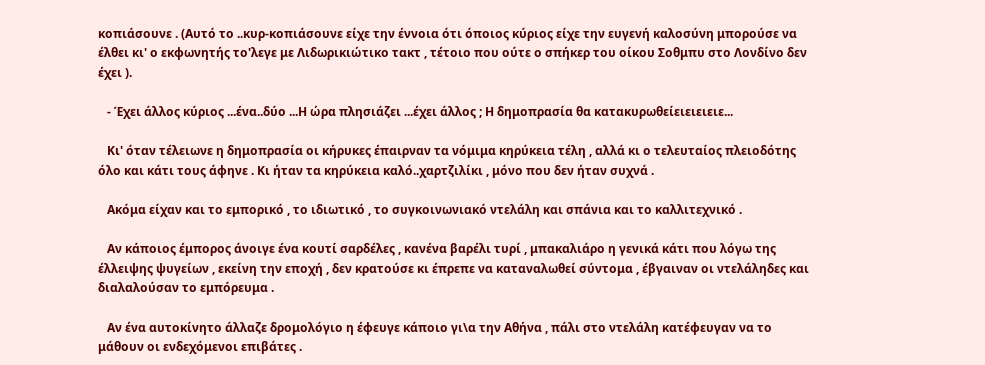κοπιάσουνε . (Αυτό το ..κυρ-κοπιάσουνε είχε την έννοια ότι όποιος κύριος είχε την ευγενή καλοσύνη μπορούσε να έλθει κι' ο εκφωνητής το'λεγε με Λιδωρικιώτικο τακτ , τέτοιο που ούτε ο σπήκερ του οίκου Σοθμπυ στο Λονδίνο δεν έχει ).

   - Έχει άλλος κύριος ...ένα..δύο ...Η ώρα πλησιάζει ...έχει άλλος ; Η δημοπρασία θα κατακυρωθείειειειειε...

   Κι' όταν τέλειωνε η δημοπρασία οι κήρυκες έπαιρναν τα νόμιμα κηρύκεια τέλη , αλλά κι ο τελευταίος πλειοδότης όλο και κάτι τους άφηνε . Κι ήταν τα κηρύκεια καλό..χαρτζιλίκι , μόνο που δεν ήταν συχνά .

   Ακόμα είχαν και το εμπορικό , το ιδιωτικό , το συγκοινωνιακό ντελάλη και σπάνια και το καλλιτεχνικό .

   Αν κάποιος έμπορος άνοιγε ένα κουτί σαρδέλες , κανένα βαρέλι τυρί , μπακαλιάρο η γενικά κάτι που λόγω της έλλειψης ψυγείων , εκείνη την εποχή , δεν κρατούσε κι έπρεπε να καταναλωθεί σύντομα , έβγαιναν οι ντελάληδες και διαλαλούσαν το εμπόρευμα .

   Αν ένα αυτοκίνητο άλλαζε δρομολόγιο η έφευγε κάποιο γι\α την Αθήνα , πάλι στο ντελάλη κατέφευγαν να το μάθουν οι ενδεχόμενοι επιβάτες .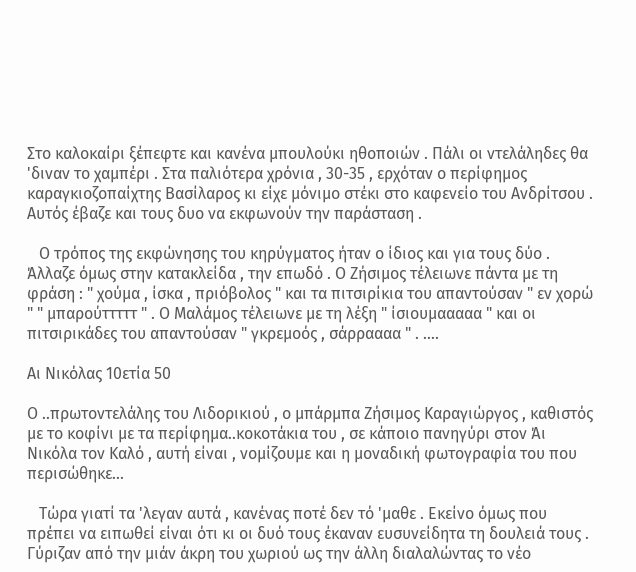Στο καλοκαίρι ξέπεφτε και κανένα μπουλούκι ηθοποιών . Πάλι οι ντελάληδες θα 'διναν το χαμπέρι . Στα παλιότερα χρόνια , 30-35 , ερχόταν ο περίφημος καραγκιοζοπαίχτης Βασίλαρος κι είχε μόνιμο στέκι στο καφενείο του Ανδρίτσου . Αυτός έβαζε και τους δυο να εκφωνούν την παράσταση .

   Ο τρόπος της εκφώνησης του κηρύγματος ήταν ο ίδιος και για τους δύο . Άλλαζε όμως στην κατακλείδα , την επωδό . Ο Ζήσιμος τέλειωνε πάντα με τη φράση : " χούμα , ίσκα , πριόβολος " και τα πιτσιρίκια του απαντούσαν " εν χορώ " " μπαρούτττττ " . Ο Μαλάμος τέλειωνε με τη λέξη " ίσιουμααααα " και οι πιτσιρικάδες του απαντούσαν " γκρεμοός , σάρραααα " . ....

Αι Νικόλας 10ετία 50

Ο ..πρωτοντελάλης του Λιδορικιού , ο μπάρμπα Ζήσιμος Καραγιώργος , καθιστός με το κοφίνι με τα περίφημα..κοκοτάκια του , σε κάποιο πανηγύρι στον Άι Νικόλα τον Καλό , αυτή είναι , νομίζουμε και η μοναδική φωτογραφία του που περισώθηκε...

   Τώρα γιατί τα 'λεγαν αυτά , κανένας ποτέ δεν τό 'μαθε . Εκείνο όμως που πρέπει να ειπωθεί είναι ότι κι οι δυό τους έκαναν ευσυνείδητα τη δουλειά τους . Γύριζαν από την μιάν άκρη του χωριού ως την άλλη διαλαλώντας το νέο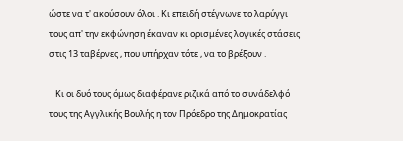ώστε να τ' ακούσουν όλοι . Κι επειδή στέγνωνε το λαρύγγι τους απ' την εκφώνηση έκαναν κι ορισμένες λογικές στάσεις στις 13 ταβέρνες , που υπήρχαν τότε , να το βρέξουν .

   Κι οι δυό τους όμως διαφέρανε ριζικά από το συνάδελφό τους της Αγγλικής Βουλής η τον Πρόεδρο της Δημοκρατίας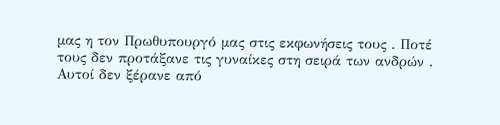μας η τον Πρωθυπουργό μας στις εκφωνήσεις τους . Ποτέ τους δεν προτάξανε τις γυναίκες στη σειρά των ανδρών . Αυτοί δεν ξέρανε από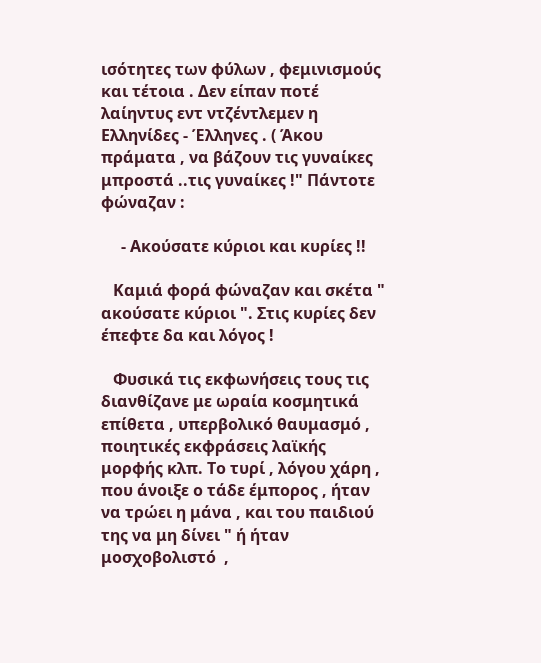ισότητες των φύλων , φεμινισμούς και τέτοια . Δεν είπαν ποτέ λαίηντυς εντ ντζέντλεμεν η Ελληνίδες - Έλληνες . ( Άκου πράματα , να βάζουν τις γυναίκες μπροστά ..τις γυναίκες !" Πάντοτε φώναζαν :

     - Ακούσατε κύριοι και κυρίες !!

   Καμιά φορά φώναζαν και σκέτα " ακούσατε κύριοι ". Στις κυρίες δεν έπεφτε δα και λόγος !

   Φυσικά τις εκφωνήσεις τους τις διανθίζανε με ωραία κοσμητικά επίθετα , υπερβολικό θαυμασμό , ποιητικές εκφράσεις λαϊκής μορφής κλπ. Το τυρί , λόγου χάρη , που άνοιξε ο τάδε έμπορος , ήταν να τρώει η μάνα , και του παιδιού της να μη δίνει " ή ήταν μοσχοβολιστό  ,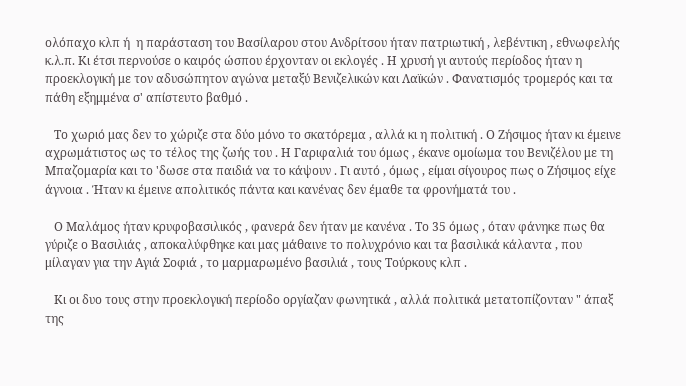ολόπαχο κλπ ή  η παράσταση του Βασίλαρου στου Ανδρίτσου ήταν πατριωτική , λεβέντικη , εθνωφελής κ.λ.π. Κι έτσι περνούσε ο καιρός ώσπου έρχονταν οι εκλογές . Η χρυσή γι αυτούς περίοδος ήταν η προεκλογική με τον αδυσώπητον αγώνα μεταξύ Βενιζελικών και Λαϊκών . Φανατισμός τρομερός και τα πάθη εξημμένα σ' απίστευτο βαθμό .

   Το χωριό μας δεν το χώριζε στα δύο μόνο το σκατόρεμα , αλλά κι η πολιτική . Ο Ζήσιμος ήταν κι έμεινε αχρωμάτιστος ως το τέλος της ζωής του . Η Γαριφαλιά του όμως , έκανε ομοίωμα του Βενιζέλου με τη Μπαζομαρία και το 'δωσε στα παιδιά να το κάψουν . Γι αυτό , όμως , είμαι σίγουρος πως ο Ζήσιμος είχε άγνοια . Ήταν κι έμεινε απολιτικός πάντα και κανένας δεν έμαθε τα φρονήματά του .

   Ο Μαλάμος ήταν κρυφοβασιλικός , φανερά δεν ήταν με κανένα . Το 35 όμως , όταν φάνηκε πως θα γύριζε ο Βασιλιάς , αποκαλύφθηκε και μας μάθαινε το πολυχρόνιο και τα βασιλικά κάλαντα , που μίλαγαν για την Αγιά Σοφιά , το μαρμαρωμένο βασιλιά , τους Τούρκους κλπ .

   Κι οι δυο τους στην προεκλογική περίοδο οργίαζαν φωνητικά , αλλά πολιτικά μετατοπίζονταν " άπαξ της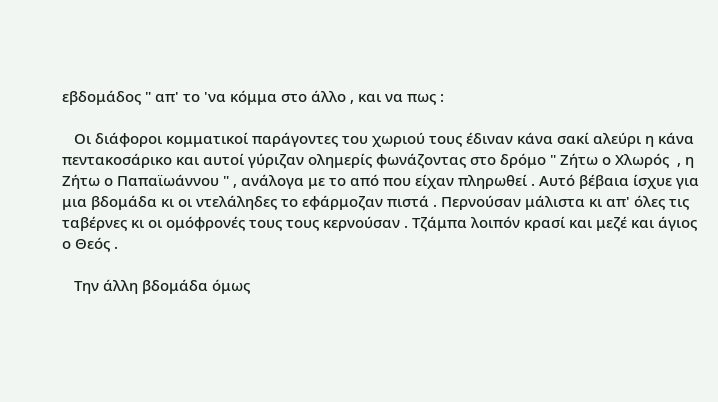εβδομάδος " απ' το 'να κόμμα στο άλλο , και να πως :

   Οι διάφοροι κομματικοί παράγοντες του χωριού τους έδιναν κάνα σακί αλεύρι η κάνα πεντακοσάρικο και αυτοί γύριζαν ολημερίς φωνάζοντας στο δρόμο " Ζήτω ο Χλωρός  , η Ζήτω ο Παπαϊωάννου " , ανάλογα με το από που είχαν πληρωθεί . Αυτό βέβαια ίσχυε για μια βδομάδα κι οι ντελάληδες το εφάρμοζαν πιστά . Περνούσαν μάλιστα κι απ' όλες τις ταβέρνες κι οι ομόφρονές τους τους κερνούσαν . Τζάμπα λοιπόν κρασί και μεζέ και άγιος ο Θεός .

   Την άλλη βδομάδα όμως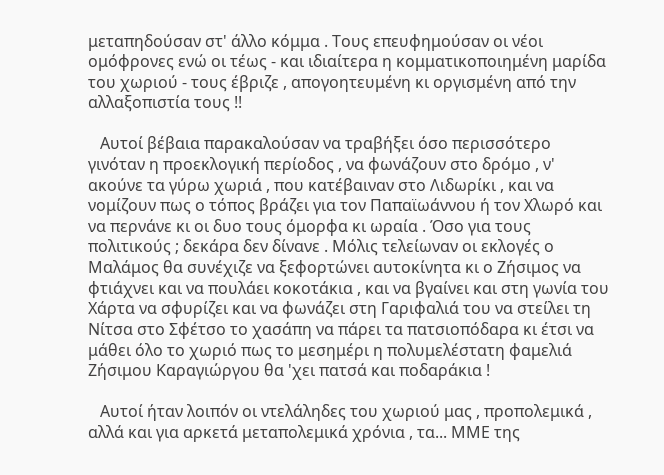μεταπηδούσαν στ' άλλο κόμμα . Τους επευφημούσαν οι νέοι ομόφρονες ενώ οι τέως - και ιδιαίτερα η κομματικοποιημένη μαρίδα του χωριού - τους έβριζε , απογοητευμένη κι οργισμένη από την αλλαξοπιστία τους !!

   Αυτοί βέβαια παρακαλούσαν να τραβήξει όσο περισσότερο γινόταν η προεκλογική περίοδος , να φωνάζουν στο δρόμο , ν' ακούνε τα γύρω χωριά , που κατέβαιναν στο Λιδωρίκι , και να νομίζουν πως ο τόπος βράζει για τον Παπαϊωάννου ή τον Χλωρό και να περνάνε κι οι δυο τους όμορφα κι ωραία . Όσο για τους πολιτικούς ; δεκάρα δεν δίνανε . Μόλις τελείωναν οι εκλογές ο Μαλάμος θα συνέχιζε να ξεφορτώνει αυτοκίνητα κι ο Ζήσιμος να φτιάχνει και να πουλάει κοκοτάκια , και να βγαίνει και στη γωνία του Χάρτα να σφυρίζει και να φωνάζει στη Γαριφαλιά του να στείλει τη Νίτσα στο Σφέτσο το χασάπη να πάρει τα πατσιοπόδαρα κι έτσι να μάθει όλο το χωριό πως το μεσημέρι η πολυμελέστατη φαμελιά Ζήσιμου Καραγιώργου θα 'χει πατσά και ποδαράκια !

   Αυτοί ήταν λοιπόν οι ντελάληδες του χωριού μας , προπολεμικά , αλλά και για αρκετά μεταπολεμικά χρόνια , τα... ΜΜΕ της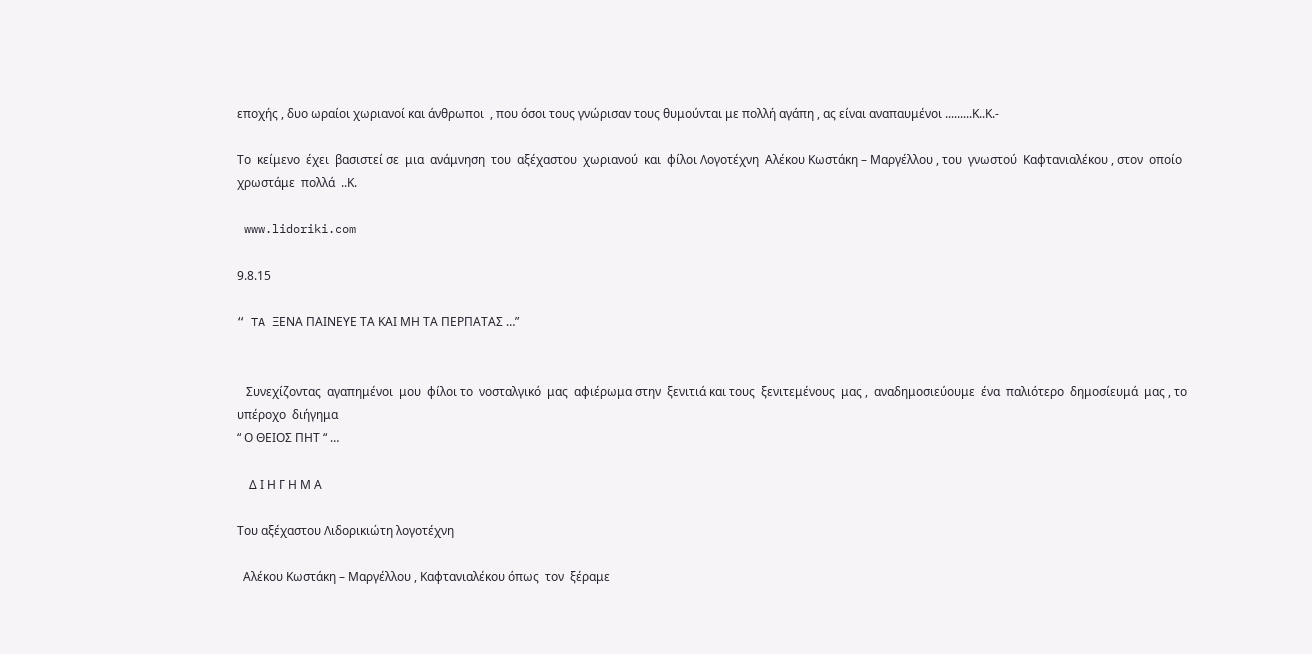εποχής , δυο ωραίοι χωριανοί και άνθρωποι  , που όσοι τους γνώρισαν τους θυμούνται με πολλή αγάπη , ας είναι αναπαυμένοι .........Κ..Κ.-

Το  κείμενο  έχει  βασιστεί σε  μια  ανάμνηση  του  αξέχαστου  χωριανού  και  φίλοι Λογοτέχνη  Αλέκου Κωστάκη – Μαργέλλου , του  γνωστού  Καφτανιαλέκου , στον  οποίο  χρωστάμε  πολλά  ..Κ.

 www.lidoriki.com

9.8.15

“ TA ΞΕΝΑ ΠΑΙΝΕΥΕ ΤΑ ΚΑΙ ΜΗ ΤΑ ΠΕΡΠΑΤΑΣ …”


   Συνεχίζοντας  αγαπημένοι  μου  φίλοι το  νοσταλγικό  μας  αφιέρωμα στην  ξενιτιά και τους  ξενιτεμένους  μας ,  αναδημοσιεύουμε  ένα  παλιότερο  δημοσίευμά  μας , το  υπέροχο  διήγημα
“ Ο ΘΕΙΟΣ ΠΗΤ “ …

    Δ Ι Η Γ Η Μ Α

Του αξέχαστου Λιδορικιώτη λογοτέχνη

  Αλέκου Κωστάκη – Μαργέλλου , Καφτανιαλέκου όπως  τον  ξέραμε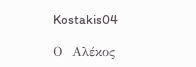Kostakis04

Ο  Αλέκος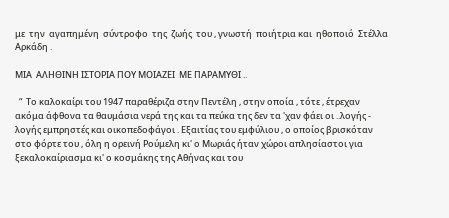με  την  αγαπημένη  σύντροφο  της  ζωής  του , γνωστή  ποιήτρια και  ηθοποιό  Στέλλα  Αρκάδη .

ΜΙΑ  ΑΛΗΘΙΝΗ ΙΣΤΟΡΙΑ ΠΟΥ ΜΟΙΑΖΕΙ  ΜΕ ΠΑΡΑΜΥΘΙ ..

  “  Το καλοκαίρι του 1947 παραθέριζα στην Πεντέλη , στην οποία , τότε , έτρεχαν ακόμα άφθονα τα θαυμάσια νερά της και τα πεύκα της δεν τα 'χαν φάει οι ..λογής - λογής εμπρηστές και οικοπεδοφάγοι . Εξαιτίας του εμφύλιου , ο οποίος βρισκόταν στο φόρτε του , όλη η ορεινή Ρούμελη κι' ο Μωριάς ήταν χώροι απλησίαστοι για ξεκαλοκαίριασμα κι' ο κοσμάκης της Αθήνας και του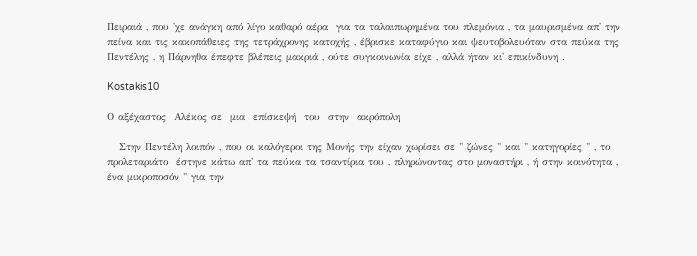Πειραιά , που 'χε ανάγκη από λίγο καθαρό αέρα  για τα ταλαιπωρημένα του πλεμόνια , τα μαυρισμένα απ' την πείνα και τις κακοπάθειες της τετράχρονης κατοχής , έβρισκε καταφύγιο και ψευτοβολευόταν στα πεύκα της Πεντέλης , η Πάρνηθα έπεφτε βλέπεις μακριά , ούτε συγκοινωνία είχε , αλλά ήταν κι' επικίνδυνη .

Kostakis10

Ο αξέχαστος  Αλέκος σε  μια  επίσκεψή  του  στην  ακρόπολη

   Στην Πεντέλη λοιπόν , που οι καλόγεροι της Μονής την είχαν χωρίσει σε " ζώνες " και " κατηγορίες " , το προλεταριάτο  έστηνε κάτω απ' τα πεύκα τα τσαντίρια του , πληρώνοντας στο μοναστήρι , ή στην κοινότητα , ένα μικροποσόν " για την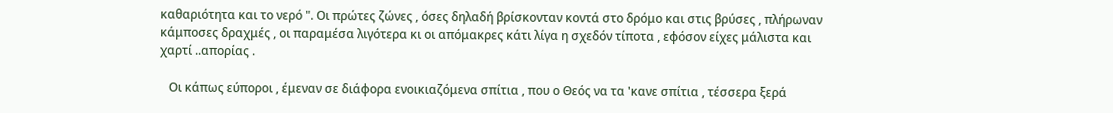καθαριότητα και το νερό ". Οι πρώτες ζώνες , όσες δηλαδή βρίσκονταν κοντά στο δρόμο και στις βρύσες , πλήρωναν κάμποσες δραχμές , οι παραμέσα λιγότερα κι οι απόμακρες κάτι λίγα η σχεδόν τίποτα , εφόσον είχες μάλιστα και χαρτί ..απορίας .

   Οι κάπως εύποροι , έμεναν σε διάφορα ενοικιαζόμενα σπίτια , που ο Θεός να τα 'κανε σπίτια , τέσσερα ξερά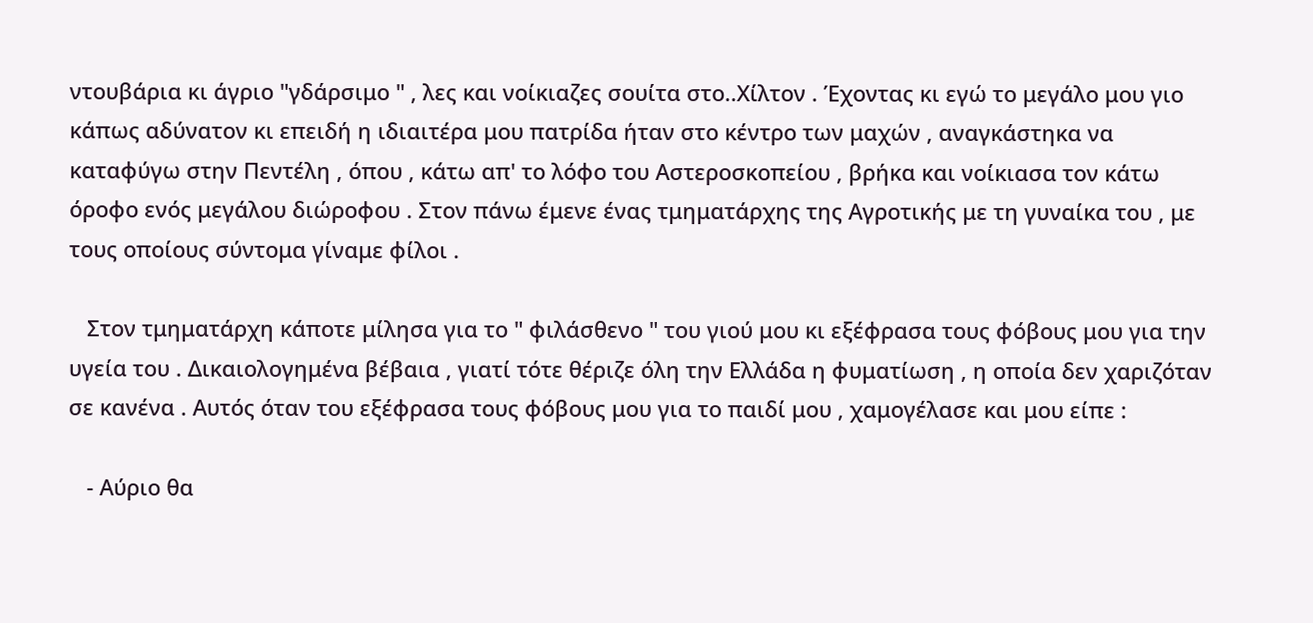ντουβάρια κι άγριο "γδάρσιμο " , λες και νοίκιαζες σουίτα στο..Χίλτον . Έχοντας κι εγώ το μεγάλο μου γιο κάπως αδύνατον κι επειδή η ιδιαιτέρα μου πατρίδα ήταν στο κέντρο των μαχών , αναγκάστηκα να καταφύγω στην Πεντέλη , όπου , κάτω απ' το λόφο του Αστεροσκοπείου , βρήκα και νοίκιασα τον κάτω όροφο ενός μεγάλου διώροφου . Στον πάνω έμενε ένας τμηματάρχης της Αγροτικής με τη γυναίκα του , με τους οποίους σύντομα γίναμε φίλοι .

   Στον τμηματάρχη κάποτε μίλησα για το " φιλάσθενο " του γιού μου κι εξέφρασα τους φόβους μου για την υγεία του . Δικαιολογημένα βέβαια , γιατί τότε θέριζε όλη την Ελλάδα η φυματίωση , η οποία δεν χαριζόταν σε κανένα . Αυτός όταν του εξέφρασα τους φόβους μου για το παιδί μου , χαμογέλασε και μου είπε :

   - Αύριο θα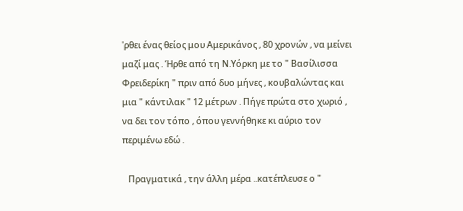'ρθει ένας θείος μου Αμερικάνος , 80 χρονών , να μείνει μαζί μας . Ήρθε από τη Ν.Υόρκη με το " Βασίλισσα Φρειδερίκη " πριν από δυο μήνες , κουβαλώντας και μια " κάντιλακ " 12 μέτρων . Πήγε πρώτα στο χωριό , να δει τον τόπο , όπου γεννήθηκε κι αύριο τον περιμένω εδώ .

   Πραγματικά , την άλλη μέρα ..κατέπλευσε ο "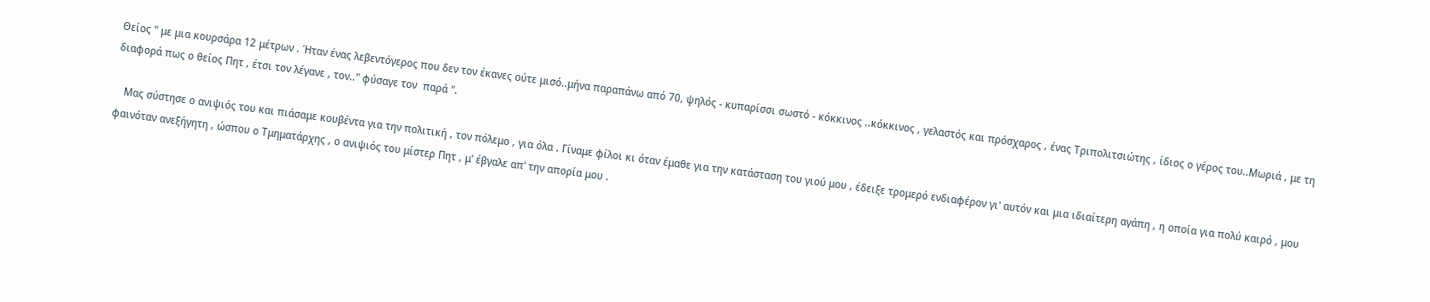Θείος " με μια κουρσάρα 12 μέτρων . Ήταν ένας λεβεντόγερος που δεν τον έκανες ούτε μισό..μήνα παραπάνω από 70, ψηλός - κυπαρίσσι σωστό - κόκκινος ..κόκκινος , γελαστός και πρόσχαρος , ένας Τριπολιτσιώτης , ίδιος ο γέρος του..Μωριά , με τη διαφορά πως ο θείος Πητ , έτσι τον λέγανε , τον.." φύσαγε τον  παρά ".

   Μας σύστησε ο ανιψιός του και πιάσαμε κουβέντα για την πολιτική , τον πόλεμο , για όλα . Γίναμε φίλοι κι όταν έμαθε για την κατάσταση του γιού μου , έδειξε τρομερό ενδιαφέρον γι' αυτόν και μια ιδιαίτερη αγάπη , η οποία για πολύ καιρό , μου φαινόταν ανεξήγητη , ώσπου ο Τμηματάρχης , ο ανιψιός του μίστερ Πητ , μ' έβγαλε απ' την απορία μου .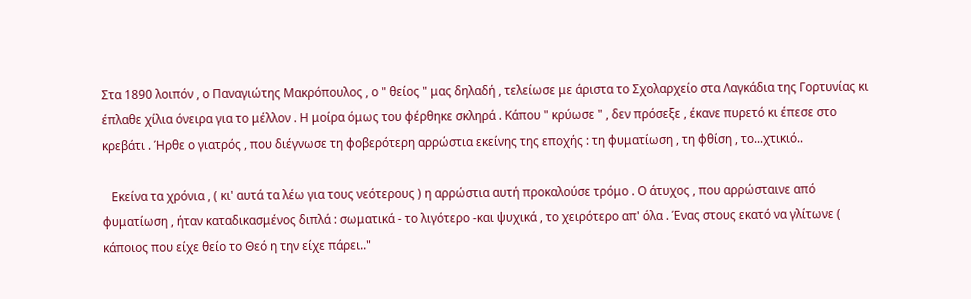Στα 1890 λοιπόν , ο Παναγιώτης Μακρόπουλος , ο " θείος " μας δηλαδή , τελείωσε με άριστα το Σχολαρχείο στα Λαγκάδια της Γορτυνίας κι έπλαθε χίλια όνειρα για το μέλλον . Η μοίρα όμως του φέρθηκε σκληρά . Κάπου " κρύωσε " , δεν πρόσεξε , έκανε πυρετό κι έπεσε στο κρεβάτι . Ήρθε ο γιατρός , που διέγνωσε τη φοβερότερη αρρώστια εκείνης της εποχής : τη φυματίωση , τη φθίση , το...χτικιό..

   Εκείνα τα χρόνια , ( κι' αυτά τα λέω για τους νεότερους ) η αρρώστια αυτή προκαλούσε τρόμο . Ο άτυχος , που αρρώσταινε από φυματίωση , ήταν καταδικασμένος διπλά : σωματικά - το λιγότερο -και ψυχικά , το χειρότερο απ' όλα . Ένας στους εκατό να γλίτωνε ( κάποιος που είχε θείο το Θεό η την είχε πάρει.."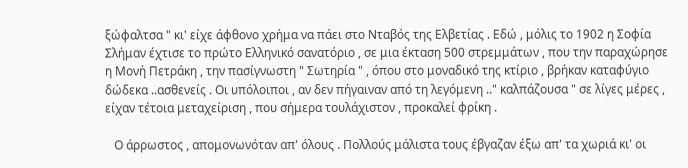ξώφαλτσα " κι' είχε άφθονο χρήμα να πάει στο Νταβός της Ελβετίας . Εδώ , μόλις το 1902 η Σοφία Σλήμαν έχτισε το πρώτο Ελληνικό σανατόριο , σε μια έκταση 500 στρεμμάτων , που την παραχώρησε η Μονή Πετράκη , την πασίγνωστη " Σωτηρία " , όπου στο μοναδικό της κτίριο , βρήκαν καταφύγιο δώδεκα ..ασθενείς . Οι υπόλοιποι , αν δεν πήγαιναν από τη λεγόμενη .." καλπάζουσα " σε λίγες μέρες , είχαν τέτοια μεταχείριση , που σήμερα τουλάχιστον , προκαλεί φρίκη .

   Ο άρρωστος , απομονωνόταν απ' όλους . Πολλούς μάλιστα τους έβγαζαν έξω απ' τα χωριά κι' οι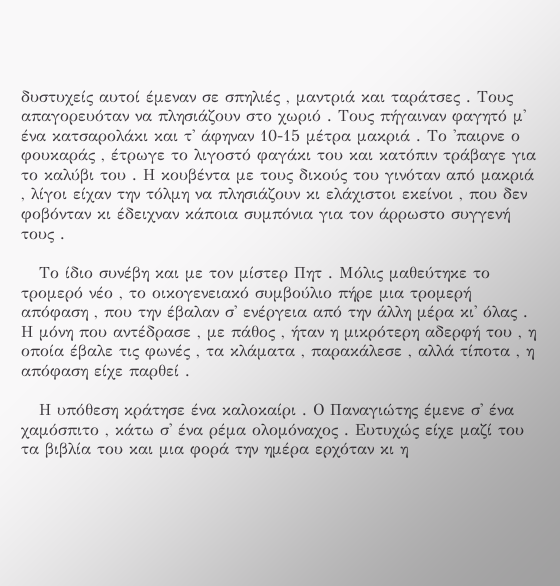δυστυχείς αυτοί έμεναν σε σπηλιές , μαντριά και ταράτσες . Τους απαγορευόταν να πλησιάζουν στο χωριό . Τους πήγαιναν φαγητό μ' ένα κατσαρολάκι και τ' άφηναν 10-15 μέτρα μακριά . Το 'παιρνε ο φουκαράς , έτρωγε το λιγοστό φαγάκι του και κατόπιν τράβαγε για το καλύβι του . Η κουβέντα με τους δικούς του γινόταν από μακριά , λίγοι είχαν την τόλμη να πλησιάζουν κι ελάχιστοι εκείνοι , που δεν φοβόνταν κι έδειχναν κάποια συμπόνια για τον άρρωστο συγγενή τους .

   Το ίδιο συνέβη και με τον μίστερ Πητ . Μόλις μαθεύτηκε το τρομερό νέο , το οικογενειακό συμβούλιο πήρε μια τρομερή απόφαση , που την έβαλαν σ' ενέργεια από την άλλη μέρα κι' όλας . Η μόνη που αντέδρασε , με πάθος , ήταν η μικρότερη αδερφή του , η οποία έβαλε τις φωνές , τα κλάματα , παρακάλεσε , αλλά τίποτα , η απόφαση είχε παρθεί .

   Η υπόθεση κράτησε ένα καλοκαίρι . Ο Παναγιώτης έμενε σ' ένα χαμόσπιτο , κάτω σ' ένα ρέμα ολομόναχος . Ευτυχώς είχε μαζί του τα βιβλία του και μια φορά την ημέρα ερχόταν κι η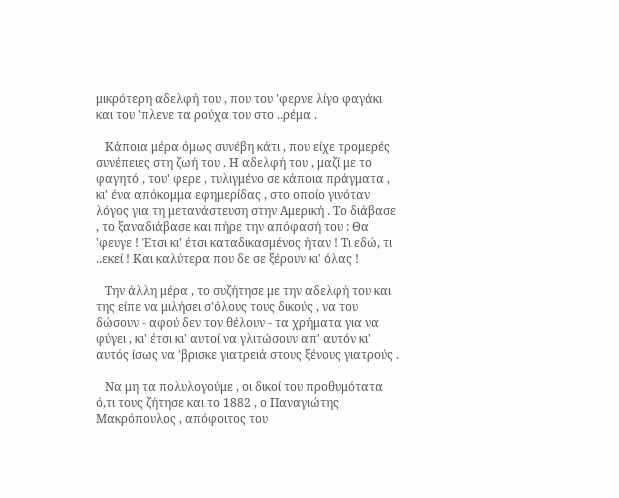μικρότερη αδελφή του , που του 'φερνε λίγο φαγάκι και του 'πλενε τα ρούχα του στο ..ρέμα .

   Κάποια μέρα όμως συνέβη κάτι , που είχε τρομερές συνέπειες στη ζωή του . Η αδελφή του , μαζί με το φαγητό , του' φερε , τυλιγμένο σε κάποια πράγματα , κι' ένα απόκομμα εφημερίδας , στο οποίο γινόταν λόγος για τη μετανάστευση στην Αμερική . Το διάβασε , το ξαναδιάβασε και πήρε την απόφασή του : Θα 'φευγε ! Έτσι κι' έτσι καταδικασμένος ήταν ! Τι εδώ, τι ..εκεί ! Και καλύτερα που δε σε ξέρουν κι' όλας !

   Την άλλη μέρα , το συζήτησε με την αδελφή του και της είπε να μιλήσει σ'όλους τους δικούς , να του δώσουν - αφού δεν τον θέλουν - τα χρήματα για να φύγει , κι' έτσι κι' αυτοί να γλιτώσουν απ' αυτόν κι' αυτός ίσως να 'βρισκε γιατρειά στους ξένους γιατρούς .

   Να μη τα πολυλογούμε , οι δικοί του προθυμότατα ό,τι τους ζήτησε και το 1882 , ο Παναγιώτης Μακρόπουλος , απόφοιτος του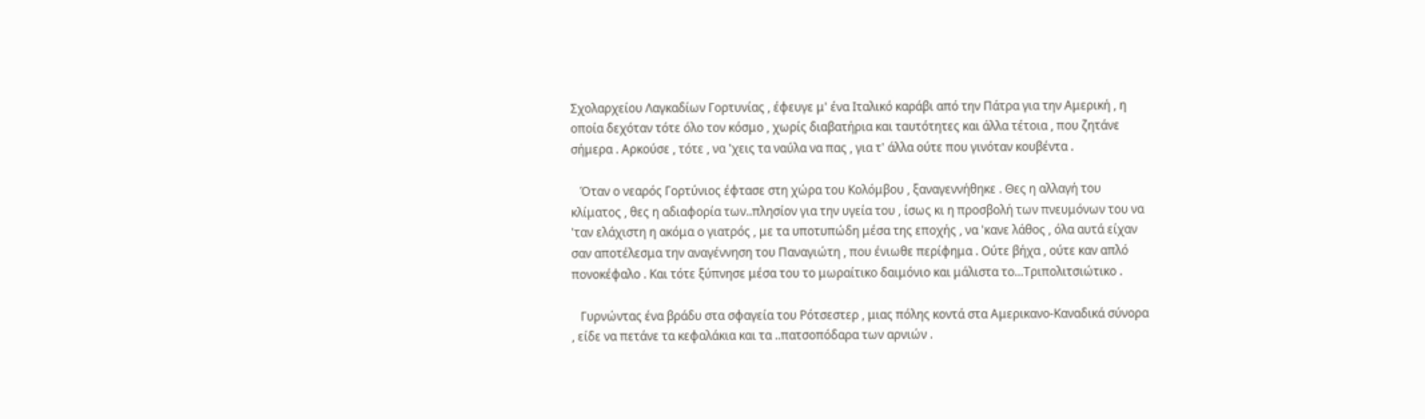Σχολαρχείου Λαγκαδίων Γορτυνίας , έφευγε μ' ένα Ιταλικό καράβι από την Πάτρα για την Αμερική , η οποία δεχόταν τότε όλο τον κόσμο , χωρίς διαβατήρια και ταυτότητες και άλλα τέτοια , που ζητάνε σήμερα . Αρκούσε , τότε , να 'χεις τα ναύλα να πας , για τ' άλλα ούτε που γινόταν κουβέντα .

   Όταν ο νεαρός Γορτύνιος έφτασε στη χώρα του Κολόμβου , ξαναγεννήθηκε . Θες η αλλαγή του κλίματος , θες η αδιαφορία των..πλησίον για την υγεία του , ίσως κι η προσβολή των πνευμόνων του να 'ταν ελάχιστη η ακόμα ο γιατρός , με τα υποτυπώδη μέσα της εποχής , να 'κανε λάθος , όλα αυτά είχαν σαν αποτέλεσμα την αναγέννηση του Παναγιώτη , που ένιωθε περίφημα . Ούτε βήχα , ούτε καν απλό πονοκέφαλο . Και τότε ξύπνησε μέσα του το μωραίτικο δαιμόνιο και μάλιστα το...Τριπολιτσιώτικο .

   Γυρνώντας ένα βράδυ στα σφαγεία του Ρότσεστερ , μιας πόλης κοντά στα Αμερικανο-Καναδικά σύνορα , είδε να πετάνε τα κεφαλάκια και τα ..πατσοπόδαρα των αρνιών .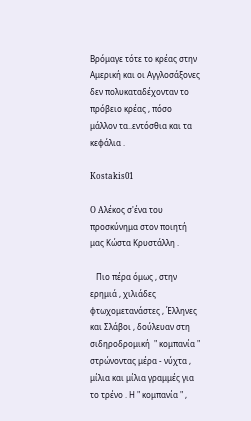Βρόμαγε τότε το κρέας στην Αμερική και οι Αγγλοσάξονες δεν πολυκαταδέχονταν το πρόβειο κρέας , πόσο μάλλον τα..εντόσθια και τα κεφάλια .

Kostakis01

O Aλέκος σ'ένα του προσκύνημα στον ποιητή μας Κώστα Κρυστάλλη .

   Πιο πέρα όμως , στην ερημιά , χιλιάδες φτωχομετανάστες , Έλληνες και Σλάβοι , δούλευαν στη σιδηροδρομική  " κομπανία " στρώνοντας μέρα - νύχτα , μίλια και μίλια γραμμές για το τρένο . Η " κομπανία " ,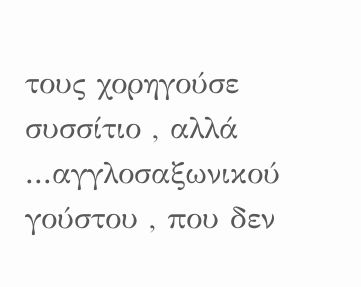τους χορηγούσε συσσίτιο , αλλά ...αγγλοσαξωνικού γούστου , που δεν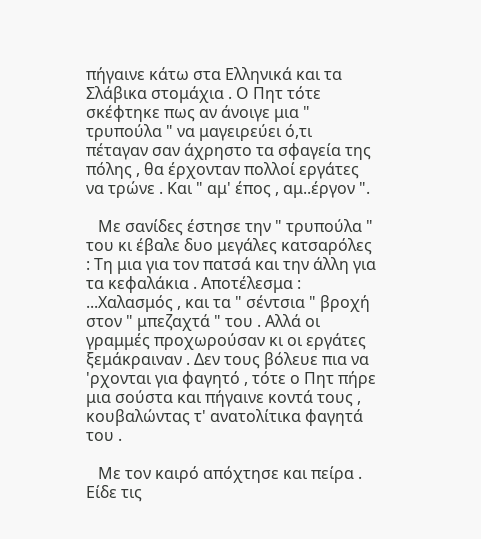πήγαινε κάτω στα Ελληνικά και τα Σλάβικα στομάχια . Ο Πητ τότε σκέφτηκε πως αν άνοιγε μια " τρυπούλα " να μαγειρεύει ό,τι πέταγαν σαν άχρηστο τα σφαγεία της πόλης , θα έρχονταν πολλοί εργάτες να τρώνε . Και " αμ' έπος , αμ..έργον ".

   Με σανίδες έστησε την " τρυπούλα " του κι έβαλε δυο μεγάλες κατσαρόλες : Τη μια για τον πατσά και την άλλη για τα κεφαλάκια . Αποτέλεσμα : ...Χαλασμός , και τα " σέντσια " βροχή στον " μπεζαχτά " του . Αλλά οι γραμμές προχωρούσαν κι οι εργάτες ξεμάκραιναν . Δεν τους βόλευε πια να 'ρχονται για φαγητό , τότε ο Πητ πήρε μια σούστα και πήγαινε κοντά τους , κουβαλώντας τ' ανατολίτικα φαγητά του .

   Με τον καιρό απόχτησε και πείρα . Είδε τις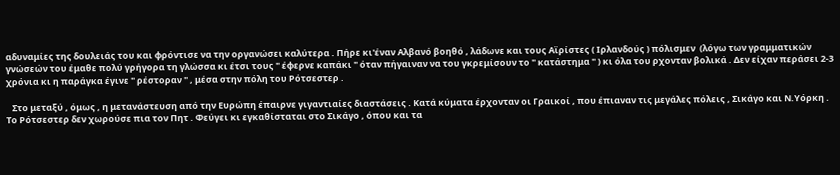αδυναμίες της δουλειάς του και φρόντισε να την οργανώσει καλύτερα . Πήρε κι'έναν Αλβανό βοηθό , λάδωνε και τους Αϊρίστες ( Ιρλανδούς ) πόλισμεν  (λόγω των γραμματικών γνώσεών του έμαθε πολύ γρήγορα τη γλώσσα κι έτσι τους " έφερνε καπάκι " όταν πήγαιναν να του γκρεμίσουν το " κατάστημα " ) κι όλα του ρχονταν βολικά . Δεν είχαν περάσει 2-3 χρόνια κι η παράγκα έγινε " ρέστοραν " , μέσα στην πόλη του Ρότσεστερ .

   Στο μεταξύ , όμως , η μετανάστευση από την Ευρώπη έπαιρνε γιγαντιαίες διαστάσεις . Κατά κύματα έρχονταν οι Γραικοί , που έπιαναν τις μεγάλες πόλεις , Σικάγο και Ν.Υόρκη . Το Ρότσεστερ δεν χωρούσε πια τον Πητ . Φεύγει κι εγκαθίσταται στο Σικάγο , όπου και τα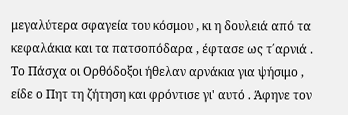μεγαλύτερα σφαγεία του κόσμου , κι η δουλειά από τα κεφαλάκια και τα πατσοπόδαρα , έφτασε ως τ΄αρνιά . Το Πάσχα οι Ορθόδοξοι ήθελαν αρνάκια για ψήσιμο , είδε ο Πητ τη ζήτηση και φρόντισε γι' αυτό . Άφηνε τον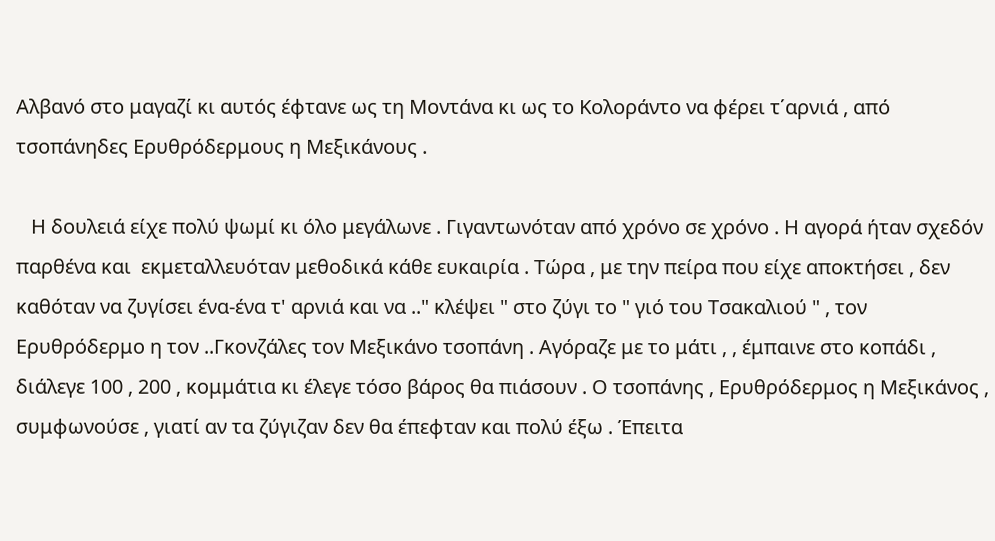Αλβανό στο μαγαζί κι αυτός έφτανε ως τη Μοντάνα κι ως το Κολοράντο να φέρει τ΄αρνιά , από τσοπάνηδες Ερυθρόδερμους η Μεξικάνους .

   Η δουλειά είχε πολύ ψωμί κι όλο μεγάλωνε . Γιγαντωνόταν από χρόνο σε χρόνο . Η αγορά ήταν σχεδόν παρθένα και  εκμεταλλευόταν μεθοδικά κάθε ευκαιρία . Τώρα , με την πείρα που είχε αποκτήσει , δεν καθόταν να ζυγίσει ένα-ένα τ' αρνιά και να .." κλέψει " στο ζύγι το " γιό του Τσακαλιού " , τον Ερυθρόδερμο η τον ..Γκονζάλες τον Μεξικάνο τσοπάνη . Αγόραζε με το μάτι , , έμπαινε στο κοπάδι , διάλεγε 100 , 200 , κομμάτια κι έλεγε τόσο βάρος θα πιάσουν . Ο τσοπάνης , Ερυθρόδερμος η Μεξικάνος , συμφωνούσε , γιατί αν τα ζύγιζαν δεν θα έπεφταν και πολύ έξω . Έπειτα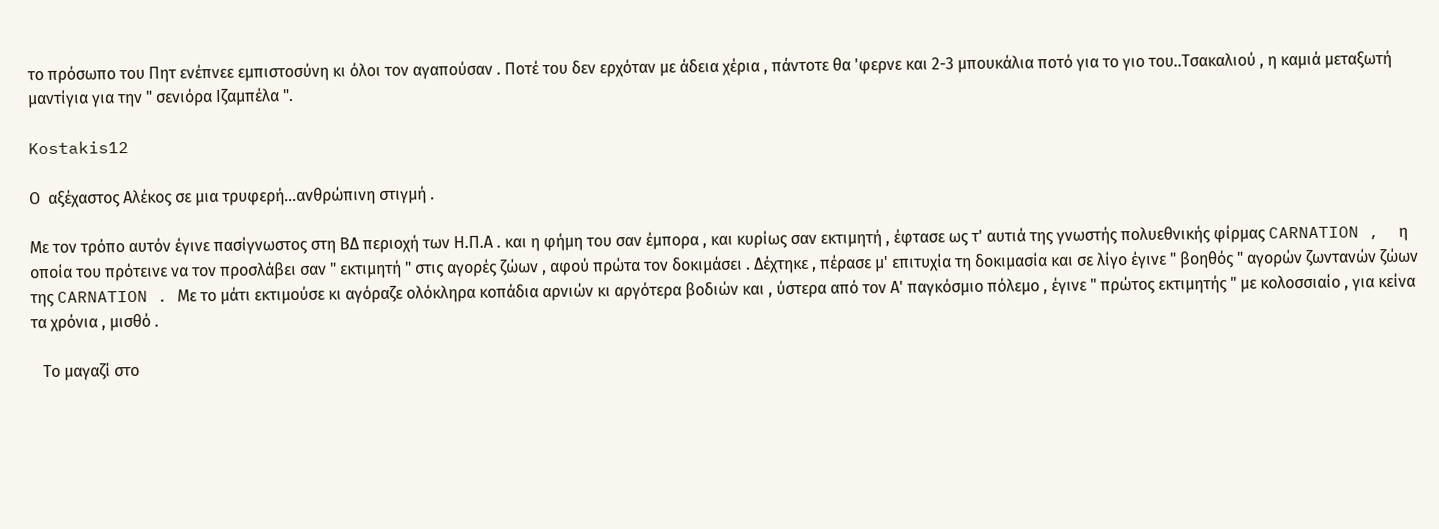το πρόσωπο του Πητ ενέπνεε εμπιστοσύνη κι όλοι τον αγαπούσαν . Ποτέ του δεν ερχόταν με άδεια χέρια , πάντοτε θα 'φερνε και 2-3 μπουκάλια ποτό για το γιο του..Τσακαλιού , η καμιά μεταξωτή μαντίγια για την " σενιόρα Ιζαμπέλα ".

Kostakis12

Ο  αξέχαστος Αλέκος σε μια τρυφερή...ανθρώπινη στιγμή .

Με τον τρόπο αυτόν έγινε πασίγνωστος στη ΒΔ περιοχή των Η.Π.Α . και η φήμη του σαν έμπορα , και κυρίως σαν εκτιμητή , έφτασε ως τ' αυτιά της γνωστής πολυεθνικής φίρμας CARNATION ,  η οποία του πρότεινε να τον προσλάβει σαν " εκτιμητή " στις αγορές ζώων , αφού πρώτα τον δοκιμάσει . Δέχτηκε , πέρασε μ' επιτυχία τη δοκιμασία και σε λίγο έγινε " βοηθός " αγορών ζωντανών ζώων της CARNATION . Με το μάτι εκτιμούσε κι αγόραζε ολόκληρα κοπάδια αρνιών κι αργότερα βοδιών και , ύστερα από τον Α' παγκόσμιο πόλεμο , έγινε " πρώτος εκτιμητής " με κολοσσιαίο , για κείνα τα χρόνια , μισθό .

   Το μαγαζί στο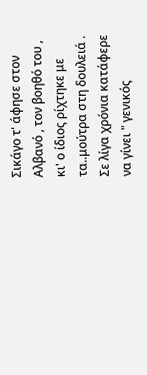Σικάγο τ' άφησε στον Αλβανό , τον βοηθό του , κι' ο ίδιος ρίχτηκε με τα..μούτρα στη δουλειά . Σε λίγα χρόνια κατάφερε να γίνει " γενικός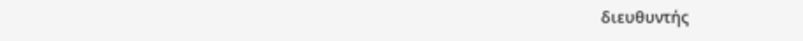διευθυντής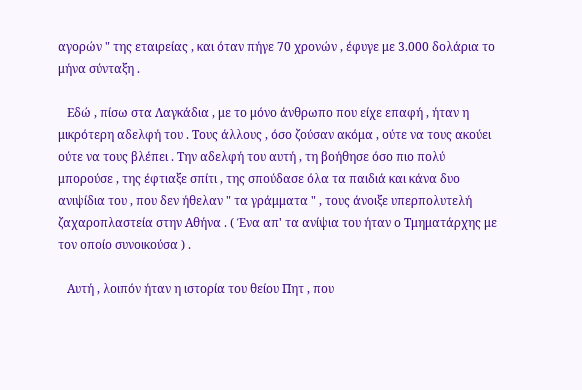αγορών " της εταιρείας , και όταν πήγε 70 χρονών , έφυγε με 3.000 δολάρια το μήνα σύνταξη .

   Εδώ , πίσω στα Λαγκάδια , με το μόνο άνθρωπο που είχε επαφή , ήταν η μικρότερη αδελφή του . Τους άλλους , όσο ζούσαν ακόμα , ούτε να τους ακούει ούτε να τους βλέπει . Την αδελφή του αυτή , τη βοήθησε όσο πιο πολύ μπορούσε , της έφτιαξε σπίτι , της σπούδασε όλα τα παιδιά και κάνα δυο ανιψίδια του , που δεν ήθελαν " τα γράμματα " , τους άνοιξε υπερπολυτελή ζαχαροπλαστεία στην Αθήνα . ( Ένα απ' τα ανίψια του ήταν ο Τμηματάρχης με τον οποίο συνοικούσα ) .

   Αυτή , λοιπόν ήταν η ιστορία του θείου Πητ , που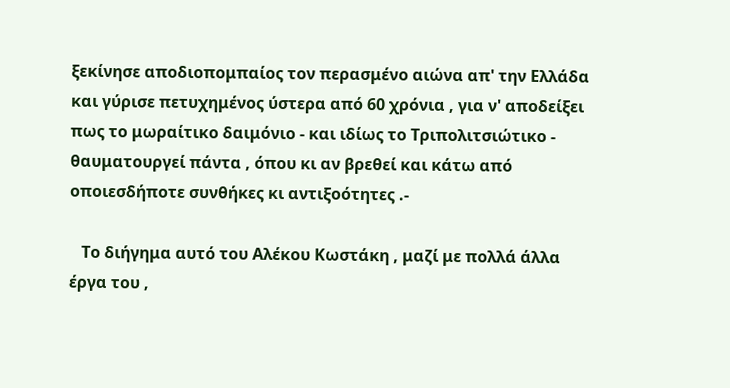ξεκίνησε αποδιοπομπαίος τον περασμένο αιώνα απ' την Ελλάδα και γύρισε πετυχημένος ύστερα από 60 χρόνια , για ν' αποδείξει πως το μωραίτικο δαιμόνιο - και ιδίως το Τριπολιτσιώτικο - θαυματουργεί πάντα , όπου κι αν βρεθεί και κάτω από οποιεσδήποτε συνθήκες κι αντιξοότητες .-

   Το διήγημα αυτό του Αλέκου Κωστάκη , μαζί με πολλά άλλα έργα του ,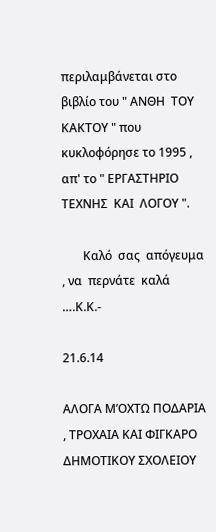περιλαμβάνεται στο βιβλίο του " ΑΝΘΗ  ΤΟΥ ΚΑΚΤΟΥ " που κυκλοφόρησε το 1995 , απ' το " ΕΡΓΑΣΤΗΡΙΟ  ΤΕΧΝΗΣ  ΚΑΙ  ΛΟΓΟΥ ".

       Καλό  σας  απόγευμα  , να  περνάτε  καλά ….Κ.Κ.-

21.6.14

AΛΟΓΑ Μ’ΟΧΤΩ ΠΟΔΑΡΙΑ , ΤΡΟΧΑΙΑ ΚΑΙ ΦΙΓΚΑΡΟ ΔΗΜΟΤΙΚΟΥ ΣΧΟΛΕΙΟΥ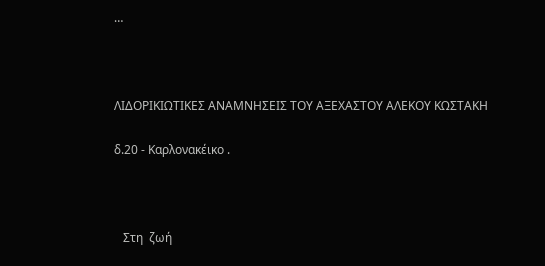…



ΛΙΔΟΡΙΚΙΩΤΙΚΕΣ ΑΝΑΜΝΗΣΕΙΣ ΤΟΥ ΑΞΕΧΑΣΤΟΥ ΑΛΕΚΟΥ ΚΩΣΤΑΚΗ

δ.20 - Καρλονακέικο .



   Στη  ζωή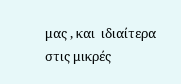μας , και  ιδιαίτερα  στις μικρές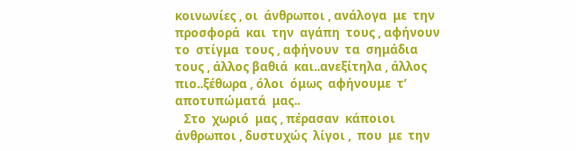κοινωνίες , οι  άνθρωποι , ανάλογα  με  την προσφορά  και  την  αγάπη  τους , αφήνουν το  στίγμα  τους , αφήνουν  τα  σημάδια  τους , άλλος βαθιά  και..ανεξίτηλα , άλλος πιο..ξέθωρα , όλοι  όμως  αφήνουμε  τ’ αποτυπώματά  μας..
   Στο  χωριό  μας , πέρασαν  κάποιοι  άνθρωποι , δυστυχώς  λίγοι ,  που  με  την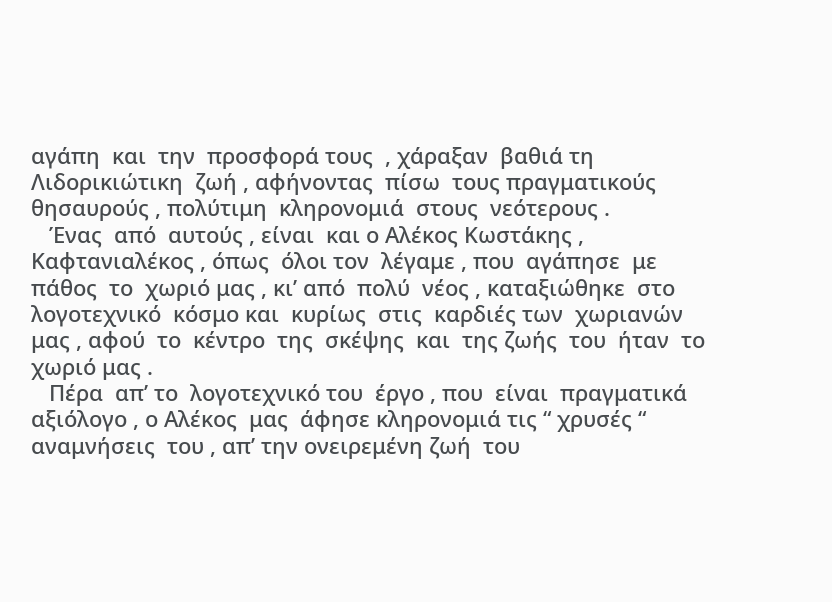αγάπη  και  την  προσφορά τους  , χάραξαν  βαθιά τη  Λιδορικιώτικη  ζωή , αφήνοντας  πίσω  τους πραγματικούς  θησαυρούς , πολύτιμη  κληρονομιά  στους  νεότερους .
   Ένας  από  αυτούς , είναι  και ο Αλέκος Κωστάκης , Καφτανιαλέκος , όπως  όλοι τον  λέγαμε , που  αγάπησε  με  πάθος  το  χωριό μας , κι’ από  πολύ  νέος , καταξιώθηκε  στο  λογοτεχνικό  κόσμο και  κυρίως  στις  καρδιές των  χωριανών μας , αφού  το  κέντρο  της  σκέψης  και  της ζωής  του  ήταν  το  χωριό μας .
   Πέρα  απ’ το  λογοτεχνικό του  έργο , που  είναι  πραγματικά  αξιόλογο , ο Αλέκος  μας  άφησε κληρονομιά τις “ χρυσές “ αναμνήσεις  του , απ’ την ονειρεμένη ζωή  του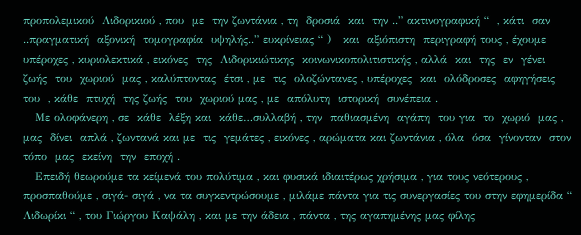προπολεμικού  Λιδορικιού , που  με  την ζωντάνια , τη  δροσιά  και  την ..” ακτινογραφική “  , κάτι  σαν ..πραγματική  αξονική  τομογραφία  υψηλής..” ευκρίνειας “ )   και  αξιόπιστη  περιγραφή τους , έχουμε  υπέροχες , κυριολεκτικά , εικόνες  της  Λιδορικιώτικης  κοινωνικοπολιτιστικής , αλλά  και  της  εν  γένει  ζωής  του  χωριού  μας , καλύπτοντας  έτσι , με  τις  ολοζώντανες , υπέροχες  και  ολόδροσες  αφηγήσεις  του  , κάθε  πτυχή  της ζωής  του  χωριού μας , με  απόλυτη  ιστορική  συνέπεια .
   Με ολοφάνερη , σε  κάθε  λέξη και  κάθε…συλλαβή , την  παθιασμένη  αγάπη  του για  το  χωριό  μας , μας  δίνει  απλά , ζωντανά και με  τις  γεμάτες , εικόνες , αρώματα και ζωντάνια , όλα  όσα  γίνονταν  στον τόπο  μας  εκείνη  την  εποχή .
   Επειδή θεωρούμε τα κείμενά του πολύτιμα , και φυσικά ιδιαιτέρως χρήσιμα , για τους νεότερους , προσπαθούμε , σιγά- σιγά , να τα συγκεντρώσουμε , μιλάμε πάντα για τις συνεργασίες του στην εφημερίδα “ Λιδωρίκι “ , του Γιώργου Καψάλη , και με την άδεια , πάντα , της αγαπημένης μας φίλης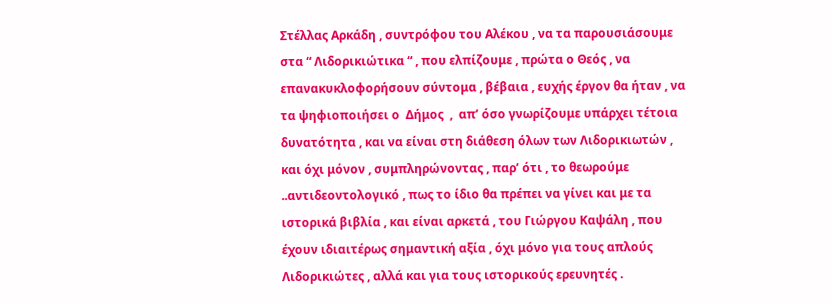Στέλλας Αρκάδη , συντρόφου του Αλέκου , να τα παρουσιάσουμε στα “ Λιδορικιώτικα “ , που ελπίζουμε , πρώτα ο Θεός , να επανακυκλοφορήσουν σύντομα , βέβαια , ευχής έργον θα ήταν , να τα ψηφιοποιήσει ο  Δήμος  ,  απ’ όσο γνωρίζουμε υπάρχει τέτοια δυνατότητα , και να είναι στη διάθεση όλων των Λιδορικιωτών , και όχι μόνον , συμπληρώνοντας , παρ’ ότι , το θεωρούμε ..αντιδεοντολογικό , πως το ίδιο θα πρέπει να γίνει και με τα ιστορικά βιβλία , και είναι αρκετά , του Γιώργου Καψάλη , που έχουν ιδιαιτέρως σημαντική αξία , όχι μόνο για τους απλούς Λιδορικιώτες , αλλά και για τους ιστορικούς ερευνητές .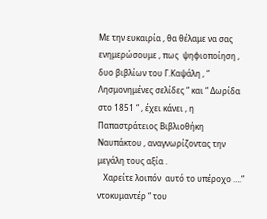Με την ευκαιρία , θα θέλαμε να σας ενημερώσουμε , πως  ψηφιοποίηση , δυο βιβλίων του Γ.Καψάλη , “ Λησμονημένες σελίδες “ και “ Δωρίδα στο 1851 “ , έχει κάνει , η Παπαστράτειος Βιβλιοθήκη Ναυπάκτου , αναγνωρίζοντας την μεγάλη τους αξία .
   Χαρείτε λοιπόν  αυτό το υπέροχο ….” ντοκυμαντέρ “ του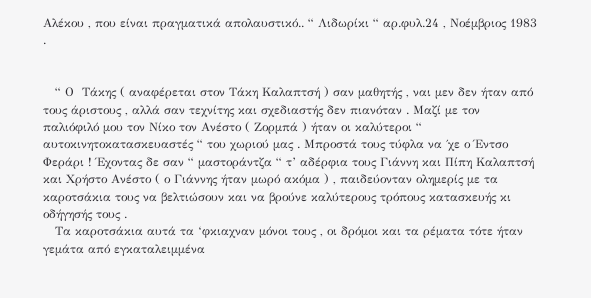Αλέκου , που είναι πραγματικά απολαυστικό.. “ Λιδωρίκι “ αρ.φυλ.24 , Νοέμβριος 1983 .


   “ Ο  Τάκης ( αναφέρεται στον Τάκη Καλαπτσή ) σαν μαθητής , ναι μεν δεν ήταν από τους άριστους , αλλά σαν τεχνίτης και σχεδιαστής δεν πιανόταν . Μαζί με τον παλιόφιλό μου τον Νίκο τον Ανέστο ( Ζορμπά ) ήταν οι καλύτεροι “ αυτοκινητοκατασκευαστές “ του χωριού μας . Μπροστά τους τύφλα να ΄χε ο Έντσο Φεράρι ! Έχοντας δε σαν “ μαστοράντζα “ τ’ αδέρφια τους Γιάννη και Πίπη Καλαπτσή και Χρήστο Ανέστο ( ο Γιάννης ήταν μωρό ακόμα ) , παιδεύονταν ολημερίς με τα καροτσάκια τους να βελτιώσουν και να βρούνε καλύτερους τρόπους κατασκευής κι οδήγησής τους .
   Τα καροτσάκια αυτά τα ‘φκιαχναν μόνοι τους , οι δρόμοι και τα ρέματα τότε ήταν γεμάτα από εγκαταλειμμένα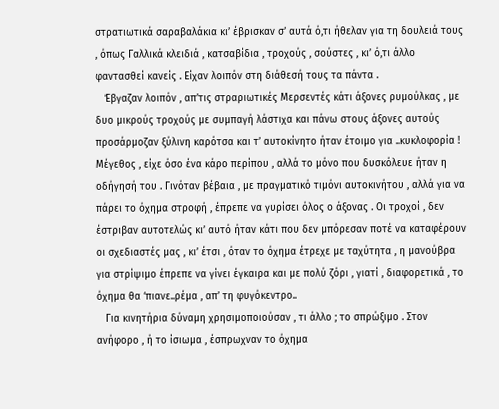στρατιωτικά σαραβαλάκια κι’ έβρισκαν σ’ αυτά ό,τι ήθελαν για τη δουλειά τους , όπως Γαλλικά κλειδιά , κατσαβίδια , τροχούς , σούστες , κι’ ό,τι άλλο φαντασθεί κανείς . Είχαν λοιπόν στη διάθεσή τους τα πάντα .
   Έβγαζαν λοιπόν , απ’τις στραριωτικές Μερσεντές κάτι άξονες ρυμούλκας , με δυο μικρούς τροχούς με συμπαγή λάστιχα και πάνω στους άξονες αυτούς προσάρμοζαν ξύλινη καρότσα και τ’ αυτοκίνητο ήταν έτοιμο για ..κυκλοφορία ! Μέγεθος , είχε όσο ένα κάρο περίπου , αλλά το μόνο που δυσκόλευε ήταν η οδήγησή του . Γινόταν βέβαια , με πραγματικό τιμόνι αυτοκινήτου , αλλά για να πάρει το όχημα στροφή , έπρεπε να γυρίσει όλος ο άξονας . Οι τροχοί , δεν έστριβαν αυτοτελώς κι’ αυτό ήταν κάτι που δεν μπόρεσαν ποτέ να καταφέρουν οι σχεδιαστές μας , κι’ έτσι , όταν το όχημα έτρεχε με ταχύτητα , η μανούβρα για στρίψιμο έπρεπε να γίνει έγκαιρα και με πολύ ζόρι , γιατί , διαφορετικά , το όχημα θα ‘πιανε..ρέμα , απ’ τη φυγόκεντρο..
   Για κινητήρια δύναμη χρησιμοποιούσαν , τι άλλο ; το σπρώξιμο . Στον ανήφορο , ή το ίσιωμα , έσπρωχναν το όχημα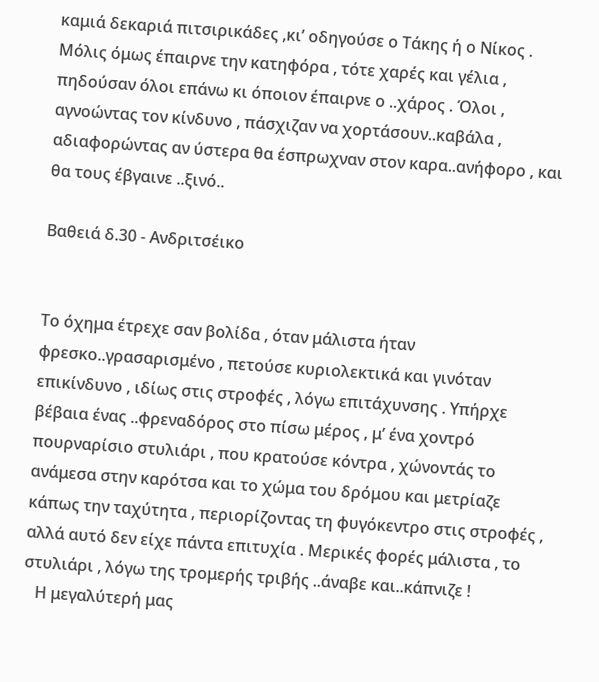καμιά δεκαριά πιτσιρικάδες ,κι’ οδηγούσε ο Τάκης ή ο Νίκος . Μόλις όμως έπαιρνε την κατηφόρα , τότε χαρές και γέλια , πηδούσαν όλοι επάνω κι όποιον έπαιρνε ο ..χάρος . Όλοι , αγνοώντας τον κίνδυνο , πάσχιζαν να χορτάσουν..καβάλα , αδιαφορώντας αν ύστερα θα έσπρωχναν στον καρα..ανήφορο , και θα τους έβγαινε ..ξινό..

Βαθειά δ.30 - Ανδριτσέικο


Το όχημα έτρεχε σαν βολίδα , όταν μάλιστα ήταν φρεσκο..γρασαρισμένο , πετούσε κυριολεκτικά και γινόταν επικίνδυνο , ιδίως στις στροφές , λόγω επιτάχυνσης . Υπήρχε βέβαια ένας ..φρεναδόρος στο πίσω μέρος , μ’ ένα χοντρό πουρναρίσιο στυλιάρι , που κρατούσε κόντρα , χώνοντάς το  ανάμεσα στην καρότσα και το χώμα του δρόμου και μετρίαζε κάπως την ταχύτητα , περιορίζοντας τη φυγόκεντρο στις στροφές , αλλά αυτό δεν είχε πάντα επιτυχία . Μερικές φορές μάλιστα , το στυλιάρι , λόγω της τρομερής τριβής ..άναβε και..κάπνιζε !
   Η μεγαλύτερή μας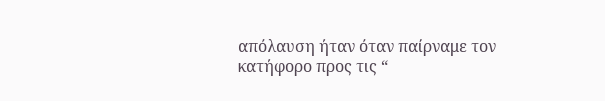απόλαυση ήταν όταν παίρναμε τον κατήφορο προς τις “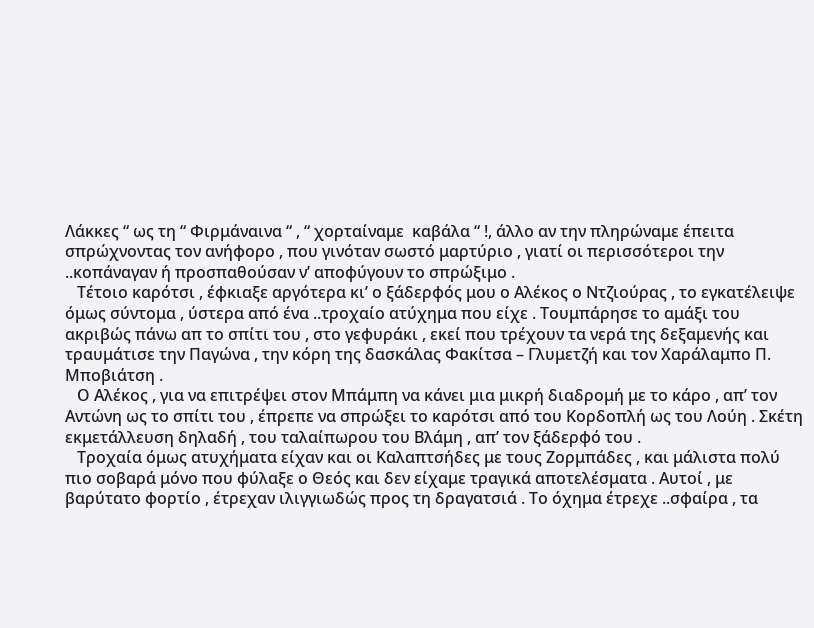Λάκκες “ ως τη “ Φιρμάναινα “ , “ χορταίναμε  καβάλα “ !, άλλο αν την πληρώναμε έπειτα σπρώχνοντας τον ανήφορο , που γινόταν σωστό μαρτύριο , γιατί οι περισσότεροι την ..κοπάναγαν ή προσπαθούσαν ν’ αποφύγουν το σπρώξιμο .
   Τέτοιο καρότσι , έφκιαξε αργότερα κι’ ο ξάδερφός μου ο Αλέκος ο Ντζιούρας , το εγκατέλειψε όμως σύντομα , ύστερα από ένα ..τροχαίο ατύχημα που είχε . Τουμπάρησε το αμάξι του ακριβώς πάνω απ το σπίτι του , στο γεφυράκι , εκεί που τρέχουν τα νερά της δεξαμενής και τραυμάτισε την Παγώνα , την κόρη της δασκάλας Φακίτσα – Γλυμετζή και τον Χαράλαμπο Π. Μποβιάτση .
   Ο Αλέκος , για να επιτρέψει στον Μπάμπη να κάνει μια μικρή διαδρομή με το κάρο , απ’ τον Αντώνη ως το σπίτι του , έπρεπε να σπρώξει το καρότσι από του Κορδοπλή ως του Λούη . Σκέτη εκμετάλλευση δηλαδή , του ταλαίπωρου του Βλάμη , απ’ τον ξάδερφό του .
   Τροχαία όμως ατυχήματα είχαν και οι Καλαπτσήδες με τους Ζορμπάδες , και μάλιστα πολύ πιο σοβαρά μόνο που φύλαξε ο Θεός και δεν είχαμε τραγικά αποτελέσματα . Αυτοί , με βαρύτατο φορτίο , έτρεχαν ιλιγγιωδώς προς τη δραγατσιά . Το όχημα έτρεχε ..σφαίρα , τα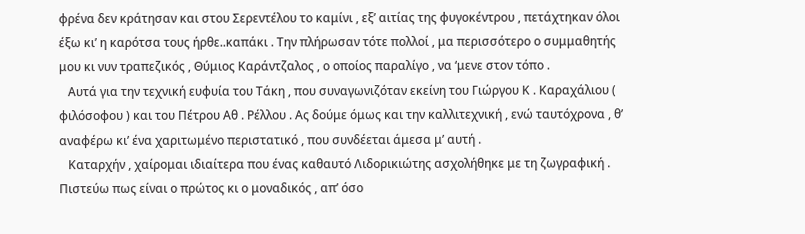φρένα δεν κράτησαν και στου Σερεντέλου το καμίνι , εξ’ αιτίας της φυγοκέντρου , πετάχτηκαν όλοι έξω κι’ η καρότσα τους ήρθε..καπάκι . Την πλήρωσαν τότε πολλοί , μα περισσότερο ο συμμαθητής μου κι νυν τραπεζικός , Θύμιος Καράντζαλος , ο οποίος παραλίγο , να ‘μενε στον τόπο .
   Αυτά για την τεχνική ευφυία του Τάκη , που συναγωνιζόταν εκείνη του Γιώργου Κ . Καραχάλιου ( φιλόσοφου ) και του Πέτρου Αθ . Ρέλλου . Ας δούμε όμως και την καλλιτεχνική , ενώ ταυτόχρονα , θ’ αναφέρω κι’ ένα χαριτωμένο περιστατικό , που συνδέεται άμεσα μ’ αυτή .
   Καταρχήν , χαίρομαι ιδιαίτερα που ένας καθαυτό Λιδορικιώτης ασχολήθηκε με τη ζωγραφική . Πιστεύω πως είναι ο πρώτος κι ο μοναδικός , απ’ όσο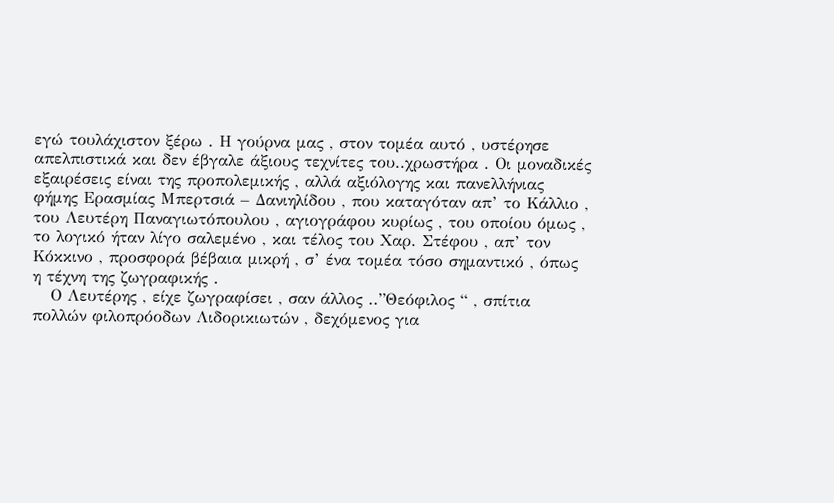εγώ τουλάχιστον ξέρω . Η γούρνα μας , στον τομέα αυτό , υστέρησε απελπιστικά και δεν έβγαλε άξιους τεχνίτες του..χρωστήρα . Οι μοναδικές εξαιρέσεις είναι της προπολεμικής , αλλά αξιόλογης και πανελλήνιας φήμης Ερασμίας Μπερτσιά – Δανιηλίδου , που καταγόταν απ’ το Κάλλιο , του Λευτέρη Παναγιωτόπουλου , αγιογράφου κυρίως , του οποίου όμως , το λογικό ήταν λίγο σαλεμένο , και τέλος του Χαρ. Στέφου , απ’ τον Κόκκινο , προσφορά βέβαια μικρή , σ’ ένα τομέα τόσο σημαντικό , όπως η τέχνη της ζωγραφικής .
   Ο Λευτέρης , είχε ζωγραφίσει , σαν άλλος ..”Θεόφιλος “ , σπίτια πολλών φιλοπρόοδων Λιδορικιωτών , δεχόμενος για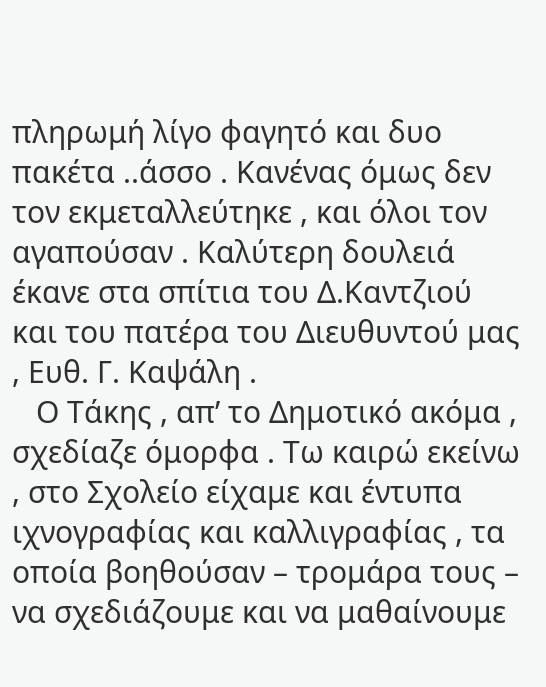πληρωμή λίγο φαγητό και δυο πακέτα ..άσσο . Κανένας όμως δεν τον εκμεταλλεύτηκε , και όλοι τον αγαπούσαν . Καλύτερη δουλειά έκανε στα σπίτια του Δ.Καντζιού και του πατέρα του Διευθυντού μας , Ευθ. Γ. Καψάλη .
   Ο Τάκης , απ’ το Δημοτικό ακόμα , σχεδίαζε όμορφα . Τω καιρώ εκείνω , στο Σχολείο είχαμε και έντυπα ιχνογραφίας και καλλιγραφίας , τα οποία βοηθούσαν – τρομάρα τους – να σχεδιάζουμε και να μαθαίνουμε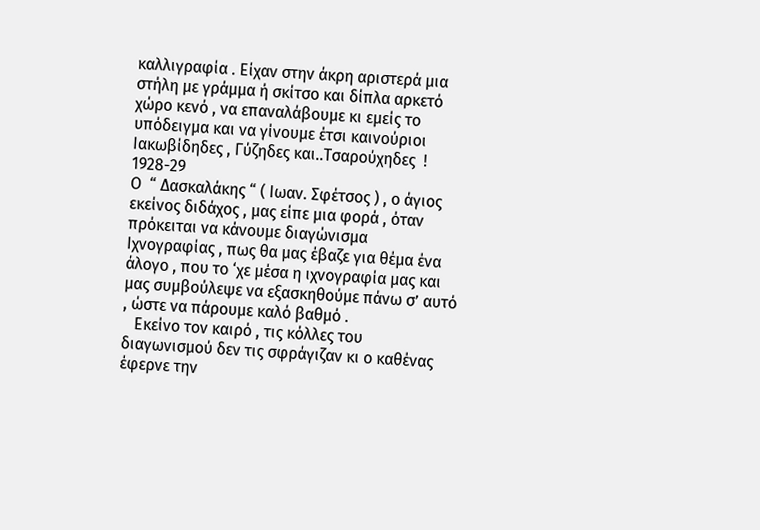καλλιγραφία . Είχαν στην άκρη αριστερά μια στήλη με γράμμα ή σκίτσο και δίπλα αρκετό χώρο κενό , να επαναλάβουμε κι εμείς το υπόδειγμα και να γίνουμε έτσι καινούριοι Ιακωβίδηδες , Γύζηδες και..Τσαρούχηδες  !
1928-29
Ο  “ Δασκαλάκης “ ( Ιωαν. Σφέτσος ) , ο άγιος εκείνος διδάχος , μας είπε μια φορά , όταν πρόκειται να κάνουμε διαγώνισμα  Ιχνογραφίας , πως θα μας έβαζε για θέμα ένα άλογο , που το ‘χε μέσα η ιχνογραφία μας και μας συμβούλεψε να εξασκηθούμε πάνω σ’ αυτό , ώστε να πάρουμε καλό βαθμό .
   Εκείνο τον καιρό , τις κόλλες του διαγωνισμού δεν τις σφράγιζαν κι ο καθένας έφερνε την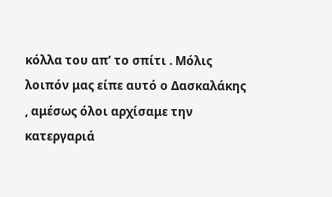κόλλα του απ’ το σπίτι . Μόλις λοιπόν μας είπε αυτό ο Δασκαλάκης , αμέσως όλοι αρχίσαμε την κατεργαριά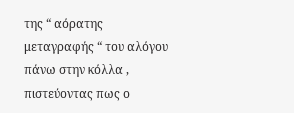της “ αόρατης μεταγραφής “ του αλόγου πάνω στην κόλλα , πιστεύοντας πως ο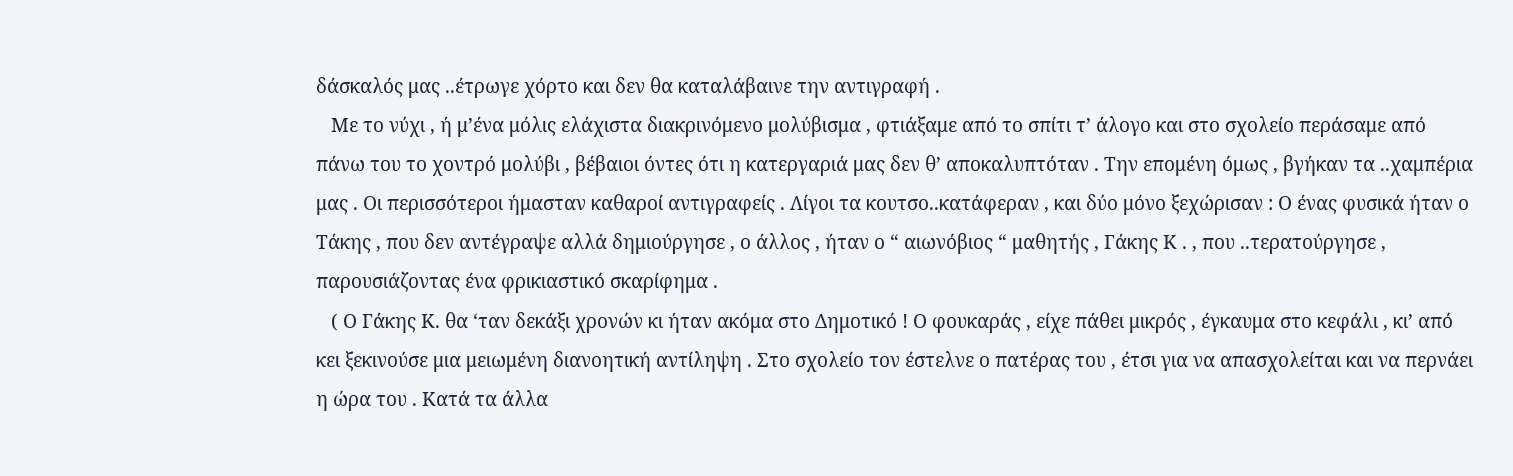δάσκαλός μας ..έτρωγε χόρτο και δεν θα καταλάβαινε την αντιγραφή .
   Με το νύχι , ή μ’ένα μόλις ελάχιστα διακρινόμενο μολύβισμα , φτιάξαμε από το σπίτι τ’ άλογο και στο σχολείο περάσαμε από πάνω του το χοντρό μολύβι , βέβαιοι όντες ότι η κατεργαριά μας δεν θ’ αποκαλυπτόταν . Την επομένη όμως , βγήκαν τα ..χαμπέρια μας . Οι περισσότεροι ήμασταν καθαροί αντιγραφείς . Λίγοι τα κουτσο..κατάφεραν , και δύο μόνο ξεχώρισαν : Ο ένας φυσικά ήταν ο Τάκης , που δεν αντέγραψε αλλά δημιούργησε , ο άλλος , ήταν ο “ αιωνόβιος “ μαθητής , Γάκης Κ . , που ..τερατούργησε , παρουσιάζοντας ένα φρικιαστικό σκαρίφημα .
   ( Ο Γάκης Κ. θα ‘ταν δεκάξι χρονών κι ήταν ακόμα στο Δημοτικό ! Ο φουκαράς , είχε πάθει μικρός , έγκαυμα στο κεφάλι , κι’ από κει ξεκινούσε μια μειωμένη διανοητική αντίληψη . Στο σχολείο τον έστελνε ο πατέρας του , έτσι για να απασχολείται και να περνάει η ώρα του . Κατά τα άλλα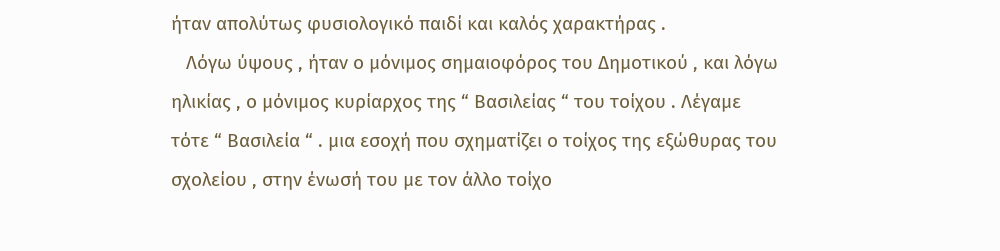ήταν απολύτως φυσιολογικό παιδί και καλός χαρακτήρας .
   Λόγω ύψους , ήταν ο μόνιμος σημαιοφόρος του Δημοτικού , και λόγω ηλικίας , ο μόνιμος κυρίαρχος της “ Βασιλείας “ του τοίχου . Λέγαμε τότε “ Βασιλεία “ . μια εσοχή που σχηματίζει ο τοίχος της εξώθυρας του σχολείου , στην ένωσή του με τον άλλο τοίχο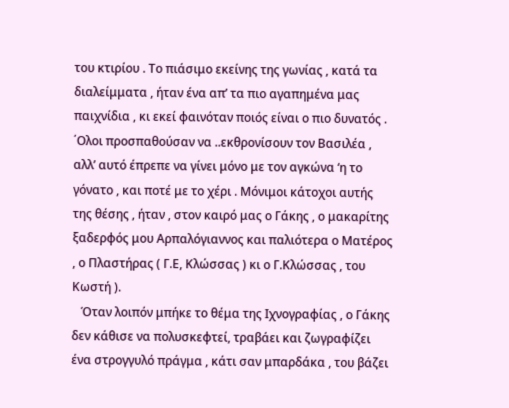του κτιρίου . Το πιάσιμο εκείνης της γωνίας , κατά τα διαλείμματα , ήταν ένα απ’ τα πιο αγαπημένα μας παιχνίδια , κι εκεί φαινόταν ποιός είναι ο πιο δυνατός . ΄Ολοι προσπαθούσαν να ..εκθρονίσουν τον Βασιλέα , αλλ’ αυτό έπρεπε να γίνει μόνο με τον αγκώνα ‘η το γόνατο , και ποτέ με το χέρι . Μόνιμοι κάτοχοι αυτής της θέσης , ήταν , στον καιρό μας ο Γάκης , ο μακαρίτης ξαδερφός μου Αρπαλόγιαννος και παλιότερα ο Ματέρος , ο Πλαστήρας ( Γ.Ε, Κλώσσας ) κι ο Γ.Κλώσσας , του Κωστή ).
   Όταν λοιπόν μπήκε το θέμα της Ιχνογραφίας , ο Γάκης δεν κάθισε να πολυσκεφτεί, τραβάει και ζωγραφίζει ένα στρογγυλό πράγμα , κάτι σαν μπαρδάκα , του βάζει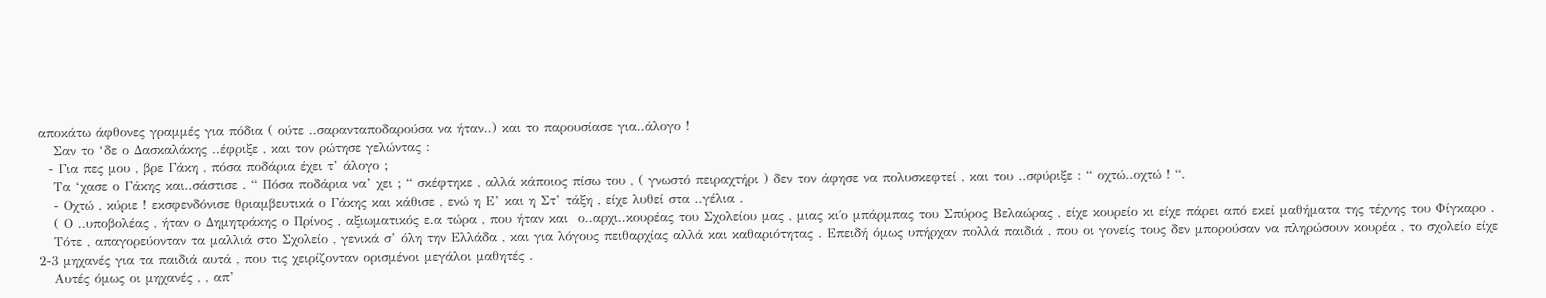αποκάτω άφθονες γραμμές για πόδια ( ούτε ..σαρανταποδαρούσα να ήταν..) και το παρουσίασε για..άλογο !
   Σαν το ‘δε ο Δασκαλάκης ..έφριξε , και τον ρώτησε γελώντας :
  - Για πες μου , βρε Γάκη , πόσα ποδάρια έχει τ’ άλογο ;
   Τα ‘χασε ο Γάκης και..σάστισε . “ Πόσα ποδάρια να’ χει ; “ σκέφτηκε , αλλά κάποιος πίσω του , ( γνωστό πειραχτήρι ) δεν τον άφησε να πολυσκεφτεί , και του ..σφύριξε : “ οχτώ..οχτώ ! “.
   - Οχτώ , κύριε ! εκσφενδόνισε θριαμβευτικά ο Γάκης και κάθισε , ενώ η Ε’ και η Στ’ τάξη , είχε λυθεί στα ..γέλια .
   ( Ο ..υποβολέας , ήταν ο Δημητράκης ο Πρίνος , αξιωματικός ε.α τώρα , που ήταν και  ο..αρχι..κουρέας του Σχολείου μας , μιας κι΄ο μπάρμπας του Σπύρος Βελαώρας , είχε κουρείο κι είχε πάρει από εκεί μαθήματα της τέχνης του Φίγκαρο .
   Τότε , απαγορεύονταν τα μαλλιά στο Σχολείο , γενικά σ’ όλη την Ελλάδα , και για λόγους πειθαρχίας αλλά και καθαριότητας . Επειδή όμως υπήρχαν πολλά παιδιά , που οι γονείς τους δεν μπορούσαν να πληρώσουν κουρέα , το σχολείο είχε 2-3 μηχανές για τα παιδιά αυτά , που τις χειρίζονταν ορισμένοι μεγάλοι μαθητές .
   Αυτές όμως οι μηχανές , , απ’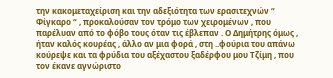την κακομεταχείριση και την αδεξιότητα των ερασιτεχνών “ Φίγκαρο “ , προκαλούσαν τον τρόμο των χειρομένων , που παρέλυαν από το φόβο τους όταν τις έβλεπαν . Ο Δημήτρης όμως , ήταν καλός κουρέας , άλλο αν μια φορά , στη ..φούρια του απάνω κούρεψε και τα φρύδια του αξέχαστου ξαδέρφου μου Τζίμη , που τον έκανε αγνώριστο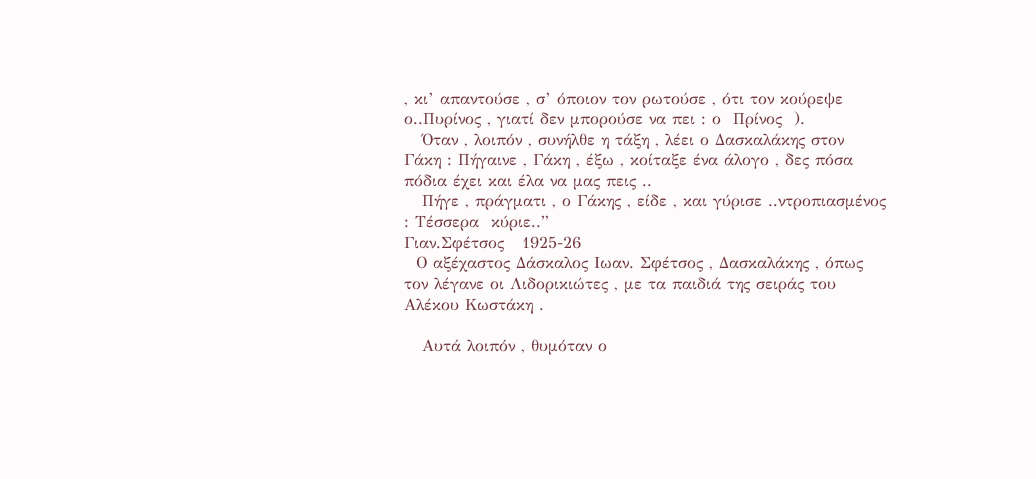, κι’ απαντούσε , σ’ όποιον τον ρωτούσε , ότι τον κούρεψε ο..Πυρίνος , γιατί δεν μπορούσε να πει : ο  Πρίνος  ).
   Όταν , λοιπόν , συνήλθε η τάξη , λέει ο Δασκαλάκης στον Γάκη : Πήγαινε , Γάκη , έξω , κοίταξε ένα άλογο , δες πόσα πόδια έχει και έλα να μας πεις ..
   Πήγε , πράγματι , ο Γάκης , είδε , και γύρισε ..ντροπιασμένος : Τέσσερα  κύριε..”
Γιαν.Σφέτσος   1925-26
  Ο αξέχαστος Δάσκαλος Ιωαν. Σφέτσος , Δασκαλάκης , όπως τον λέγανε οι Λιδορικιώτες , με τα παιδιά της σειράς του Αλέκου Κωστάκη .

   Αυτά λοιπόν , θυμόταν ο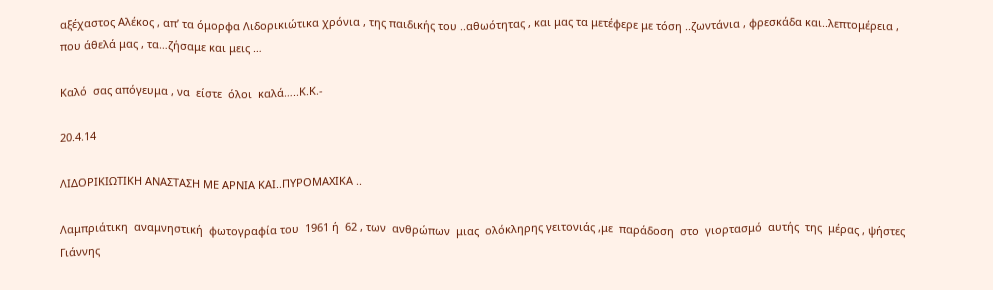αξέχαστος Αλέκος , απ’ τα όμορφα Λιδορικιώτικα χρόνια , της παιδικής του ..αθωότητας , και μας τα μετέφερε με τόση ..ζωντάνια , φρεσκάδα και..λεπτομέρεια , που άθελά μας , τα…ζήσαμε και μεις …

Καλό  σας απόγευμα , να  είστε  όλοι  καλά…..Κ.Κ.-

20.4.14

ΛΙΔΟΡΙΚΙΩΤΙΚΗ ΑΝΑΣΤΑΣΗ ΜΕ ΑΡΝΙΑ ΚΑΙ..ΠΥΡΟΜΑΧΙΚΑ ..

Λαμπριάτικη  αναμνηστική  φωτογραφία του  1961 ή  62 , των  ανθρώπων  μιας  ολόκληρης γειτονιάς ,με  παράδοση  στο  γιορτασμό  αυτής  της  μέρας , ψήστες  Γιάννης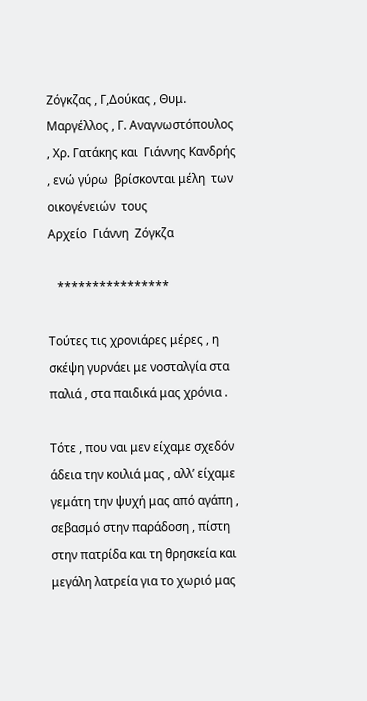Ζόγκζας , Γ,Δούκας , Θυμ. Μαργέλλος , Γ. Αναγνωστόπουλος , Χρ. Γατάκης και  Γιάννης Κανδρής , ενώ γύρω  βρίσκονται μέλη  των  οικογένειών  τους
Αρχείο  Γιάννη  Ζόγκζα

   ****************

Τούτες τις χρονιάρες μέρες , η σκέψη γυρνάει με νοσταλγία στα παλιά , στα παιδικά μας χρόνια .

Τότε , που ναι μεν είχαμε σχεδόν άδεια την κοιλιά μας , αλλ’ είχαμε γεμάτη την ψυχή μας από αγάπη , σεβασμό στην παράδοση , πίστη στην πατρίδα και τη θρησκεία και μεγάλη λατρεία για το χωριό μας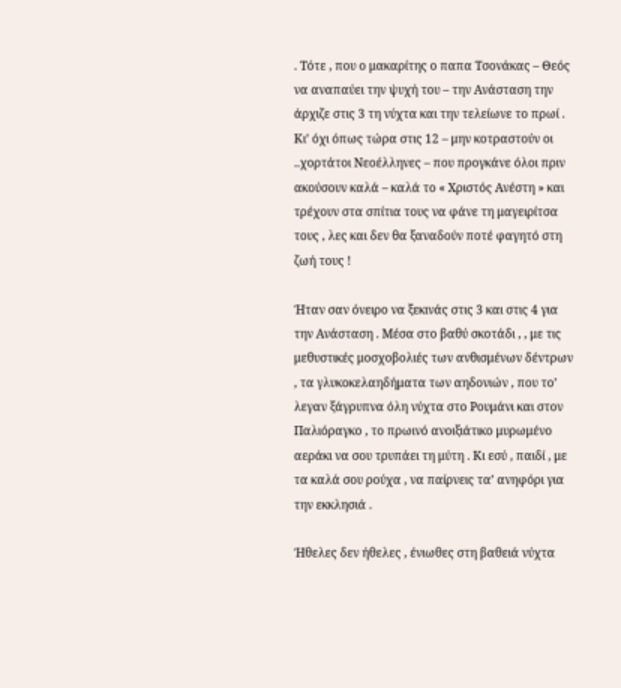. Τότε , που ο μακαρίτης ο παπα Τσονάκας – Θεός να αναπαύει την ψυχή του – την Ανάσταση την άρχιζε στις 3 τη νύχτα και την τελείωνε το πρωί . Κι’ όχι όπως τώρα στις 12 – μην κοτραστούν οι ..χορτάτοι Νεοέλληνες – που προγκάνε όλοι πριν ακούσουν καλά – καλά το « Χριστός Ανέστη » και τρέχουν στα σπίτια τους να φάνε τη μαγειρίτσα τους , λες και δεν θα ξαναδούν ποτέ φαγητό στη ζωή τους !

Ήταν σαν όνειρο να ξεκινάς στις 3 και στις 4 για την Ανάσταση . Μέσα στο βαθύ σκοτάδι , , με τις μεθυστικές μοσχοβολιές των ανθισμένων δέντρων , τα γλυκοκελαηδήματα των αηδονιών , που το’ λεγαν ξάγρυπνα όλη νύχτα στο Ρουμάνι και στον Παλιόραγκο , το πρωινό ανοιξιάτικο μυρωμένο αεράκι να σου τρυπάει τη μύτη . Κι εσύ , παιδί , με τα καλά σου ρούχα , να παίρνεις τα’ ανηφόρι για την εκκλησιά .

Ήθελες δεν ήθελες , ένιωθες στη βαθειά νύχτα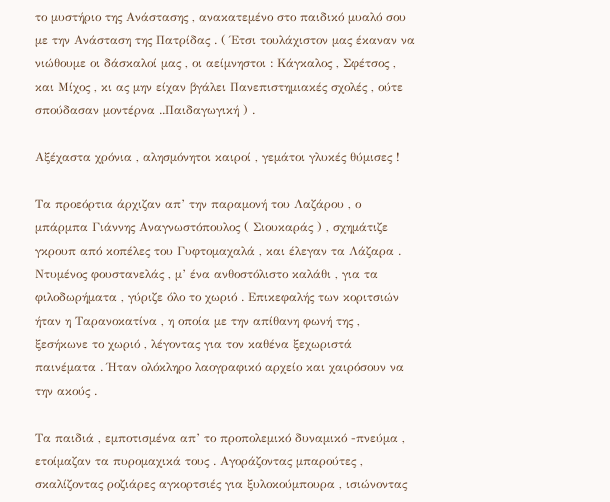το μυστήριο της Ανάστασης , ανακατεμένο στο παιδικό μυαλό σου με την Ανάσταση της Πατρίδας . ( Έτσι τουλάχιστον μας έκαναν να νιώθουμε οι δάσκαλοί μας , οι αείμνηστοι : Κάγκαλος , Σφέτσος , και Μίχος , κι ας μην είχαν βγάλει Πανεπιστημιακές σχολές , ούτε σπούδασαν μοντέρνα ..Παιδαγωγική ) .

Αξέχαστα χρόνια , αλησμόνητοι καιροί , γεμάτοι γλυκές θύμισες !

Τα προεόρτια άρχιζαν απ’ την παραμονή του Λαζάρου , ο μπάρμπα Γιάννης Αναγνωστόπουλος ( Σιουκαράς ) , σχημάτιζε γκρουπ από κοπέλες του Γυφτομαχαλά , και έλεγαν τα Λάζαρα . Ντυμένος φουστανελάς , μ’ ένα ανθοστόλιστο καλάθι , για τα φιλοδωρήματα , γύριζε όλο το χωριό . Επικεφαλής των κοριτσιών ήταν η Ταρανοκατίνα , η οποία με την απίθανη φωνή της , ξεσήκωνε το χωριό , λέγοντας για τον καθένα ξεχωριστά παινέματα . Ήταν ολόκληρο λαογραφικό αρχείο και χαιρόσουν να την ακούς .

Τα παιδιά , εμποτισμένα απ’ το προπολεμικό δυναμικό -πνεύμα , ετοίμαζαν τα πυρομαχικά τους . Αγοράζοντας μπαρούτες , σκαλίζοντας ροζιάρες αγκορτσιές για ξυλοκούμπουρα , ισιώνοντας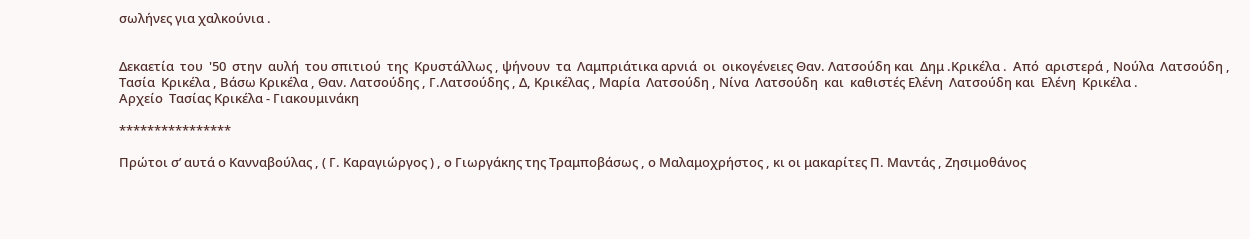σωλήνες για χαλκούνια .


Δεκαετία  του  '50  στην  αυλή  του σπιτιού  της  Κρυστάλλως , ψήνουν  τα  Λαμπριάτικα αρνιά  οι  οικογένειες Θαν. Λατσούδη και  Δημ .Κρικέλα .  Από  αριστερά , Νούλα  Λατσούδη , Τασία  Κρικέλα , Βάσω Κρικέλα , Θαν. Λατσούδης , Γ.Λατσούδης , Δ, Κρικέλας , Μαρία  Λατσούδη , Νίνα  Λατσούδη  και  καθιστές Ελένη  Λατσούδη και  Ελένη  Κρικέλα .
Αρχείο  Τασίας Κρικέλα - Γιακουμινάκη

****************

Πρώτοι σ’ αυτά ο Κανναβούλας , ( Γ. Καραγιώργος ) , ο Γιωργάκης της Τραμποβάσως , ο Μαλαμοχρήστος , κι οι μακαρίτες Π. Μαντάς , Ζησιμοθάνος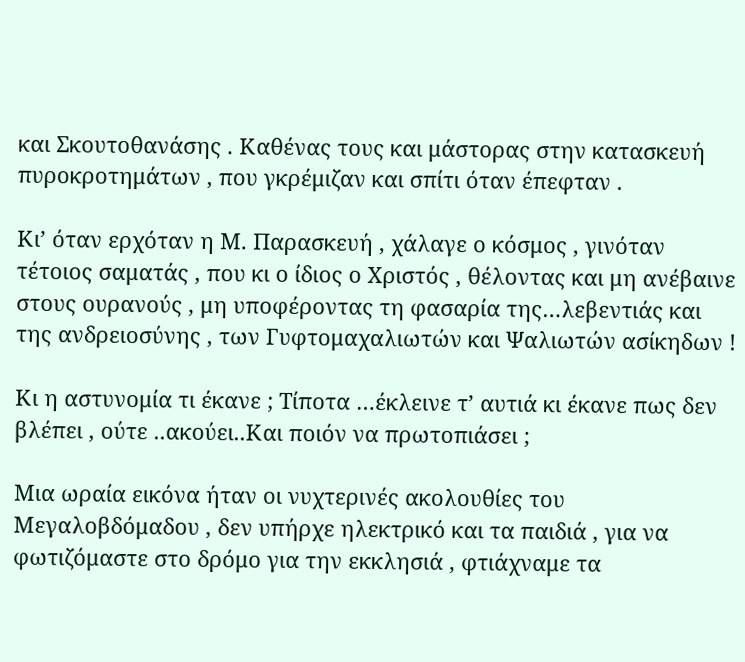και Σκουτοθανάσης . Καθένας τους και μάστορας στην κατασκευή πυροκροτημάτων , που γκρέμιζαν και σπίτι όταν έπεφταν .

Κι’ όταν ερχόταν η Μ. Παρασκευή , χάλαγε ο κόσμος , γινόταν τέτοιος σαματάς , που κι ο ίδιος ο Χριστός , θέλοντας και μη ανέβαινε στους ουρανούς , μη υποφέροντας τη φασαρία της…λεβεντιάς και της ανδρειοσύνης , των Γυφτομαχαλιωτών και Ψαλιωτών ασίκηδων !

Κι η αστυνομία τι έκανε ; Τίποτα …έκλεινε τ’ αυτιά κι έκανε πως δεν βλέπει , ούτε ..ακούει..Και ποιόν να πρωτοπιάσει ;

Μια ωραία εικόνα ήταν οι νυχτερινές ακολουθίες του Μεγαλοβδόμαδου , δεν υπήρχε ηλεκτρικό και τα παιδιά , για να φωτιζόμαστε στο δρόμο για την εκκλησιά , φτιάχναμε τα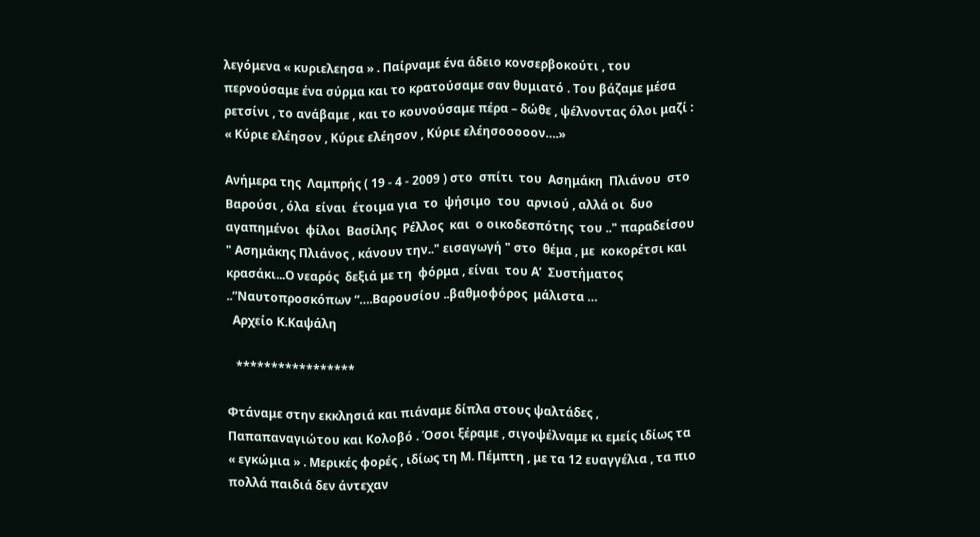λεγόμενα « κυριελεησα » . Παίρναμε ένα άδειο κονσερβοκούτι , του περνούσαμε ένα σύρμα και το κρατούσαμε σαν θυμιατό . Του βάζαμε μέσα ρετσίνι , το ανάβαμε , και το κουνούσαμε πέρα – δώθε , ψέλνοντας όλοι μαζί : « Κύριε ελέησον , Κύριε ελέησον , Κύριε ελέησοοοοον….»

Ανήμερα της  Λαμπρής ( 19 - 4 - 2009 ) στο  σπίτι  του  Ασημάκη  Πλιάνου  στο  Βαρούσι , όλα  είναι  έτοιμα για  το  ψήσιμο  του  αρνιού , αλλά οι  δυο  αγαπημένοι  φίλοι  Βασίλης  Ρέλλος  και  ο οικοδεσπότης  του .." παραδείσου " Ασημάκης Πλιάνος , κάνουν την.." εισαγωγή " στο  θέμα , με  κοκορέτσι και  κρασάκι...Ο νεαρός  δεξιά με τη  φόρμα , είναι  του Α’  Συστήματος ..”Ναυτοπροσκόπων “….Βαρουσίου ..βαθμοφόρος  μάλιστα …
  Αρχείο Κ.Καψάλη

   *****************

Φτάναμε στην εκκλησιά και πιάναμε δίπλα στους ψαλτάδες , Παπαπαναγιώτου και Κολοβό . Όσοι ξέραμε , σιγοψέλναμε κι εμείς ιδίως τα « εγκώμια » . Μερικές φορές , ιδίως τη Μ. Πέμπτη , με τα 12 ευαγγέλια , τα πιο πολλά παιδιά δεν άντεχαν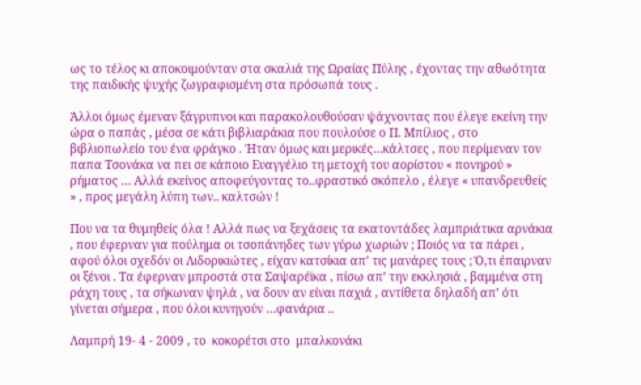ως το τέλος κι αποκοιμούνταν στα σκαλιά της Ωραίας Πύλης , έχοντας την αθωότητα της παιδικής ψυχής ζωγραφισμένη στα πρόσωπά τους .

Άλλοι όμως έμεναν ξάγρυπνοι και παρακολουθούσαν ψάχνοντας που έλεγε εκείνη την ώρα ο παπάς , μέσα σε κάτι βιβλιαράκια που πουλούσε ο Π. Μπίλιος , στο βιβλιοπωλείο του ένα φράγκο . Ήταν όμως και μερικές…κάλτσες , που περίμεναν τον παπα Τσονάκα να πει σε κάποιο Ευαγγέλιο τη μετοχή του αορίστου « πονηρού » ρήματος … Αλλά εκείνος αποφεύγοντας το..φραστικό σκόπελο , έλεγε « υπανδρευθείς » , προς μεγάλη λύπη των.. καλτσών !

Που να τα θυμηθείς όλα ! Αλλά πως να ξεχάσεις τα εκατοντάδες λαμπριάτικα αρνάκια , που έφερναν για πούλημα οι τσοπάνηδες των γύρω χωριών ; Ποιός να τα πάρει , αφού όλοι σχεδόν οι Λιδορικιώτες , είχαν κατσίκια απ’ τις μανάρες τους ; Ό,τι έπαιρναν οι ξένοι . Τα έφερναν μπροστά στα Σαψαρέϊκα , πίσω απ’ την εκκλησιά , βαμμένα στη ράχη τους , τα σήκωναν ψηλά , να δουν αν είναι παχιά , αντίθετα δηλαδή απ’ ότι γίνεται σήμερα , που όλοι κυνηγούν …φανάρια ..

Λαμπρή 19- 4 - 2009 , το  κοκορέτσι στο  μπαλκονάκι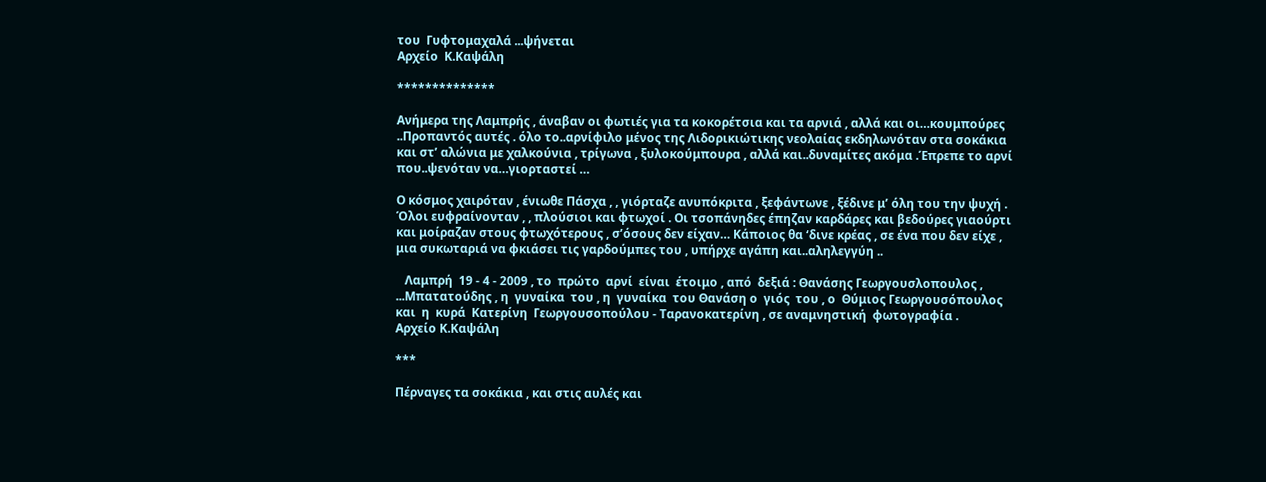του  Γυφτομαχαλά ...ψήνεται
Αρχείο  Κ.Καψάλη

**************

Ανήμερα της Λαμπρής , άναβαν οι φωτιές για τα κοκορέτσια και τα αρνιά , αλλά και οι…κουμπούρες ..Προπαντός αυτές . όλο το..αρνίφιλο μένος της Λιδορικιώτικης νεολαίας εκδηλωνόταν στα σοκάκια και στ’ αλώνια με χαλκούνια , τρίγωνα , ξυλοκούμπουρα , αλλά και..δυναμίτες ακόμα .Έπρεπε το αρνί που..ψενόταν να…γιορταστεί …

Ο κόσμος χαιρόταν , ένιωθε Πάσχα , , γιόρταζε ανυπόκριτα , ξεφάντωνε , ξέδινε μ’ όλη του την ψυχή . Όλοι ευφραίνονταν , , πλούσιοι και φτωχοί . Οι τσοπάνηδες έπηζαν καρδάρες και βεδούρες γιαούρτι και μοίραζαν στους φτωχότερους , σ’όσους δεν είχαν… Κάποιος θα ‘δινε κρέας , σε ένα που δεν είχε , μια συκωταριά να φκιάσει τις γαρδούμπες του , υπήρχε αγάπη και..αληλεγγύη ..

   Λαμπρή  19 - 4 - 2009 , το  πρώτο  αρνί  είναι  έτοιμο , από  δεξιά : Θανάσης Γεωργουσλοπουλος , ...Μπατατούδης , η  γυναίκα  του , η  γυναίκα  του Θανάση ο  γιός  του , ο  Θύμιος Γεωργουσόπουλος και  η  κυρά  Κατερίνη  Γεωργουσοπούλου - Ταρανοκατερίνη , σε αναμνηστική  φωτογραφία .
Αρχείο Κ.Καψάλη

***

Πέρναγες τα σοκάκια , και στις αυλές και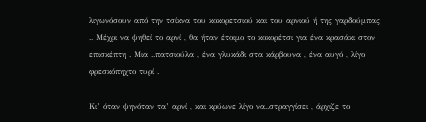λιγωνόσουν από την τσίκνα του κοκορετσιού και του αρνιού ή της γαρδούμπας .. Μέχρι να ψηθεί το αρνί , θα ήταν έτοιμο το κοκορέτσι για ένα κρασάκι στον επισκέπτη . Μια ..πατσιούλα , ένα γλυκάδι στα κάρβουνα , ένα αυγό , λίγο φρεσκόπηχτο τυρί .

Κι’ όταν ψηνόταν τα’ αρνί , και κρύωνε λίγο να..στραγγίσει , άρχιζε το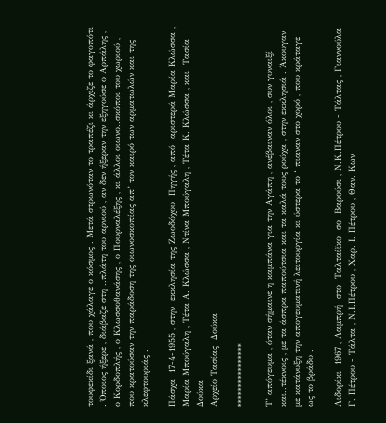τουφεκίδι ξανά , που χάλαγε ο κόσμος . Μετά στρωνόταν το τραπέζι κι άρχιζε το φαγοπότι . Όποιος ήξερε , διάβαζε στη ..πλάτη του αρνιού , αν δεν ήξεραν την εξηγούσε ο Αρπάλης , ο Κορδοπλής , ο Κλωσσοθανάσης , ο Πουρναλέξης , κι άλλοι οιωνο..σκόποι του χωριού , που κρατούσαν την παράδοση της οιωνοσκοπίας απ’ τον καιρό των αρματωλών και της κλεφτουριάς .

Πάσχα  17-4-1955 , στην  εκκλησία της Ζωοδόχου  Πηγής , από  αριστερά Μαρία Κλώσσα ,  Μαρία Μπούγαλη , Τέτα Α. Κλώσσα , Ντίνα Μπούγαλη , Τέτα Κ. Κλώσσα , και  Τασία Δούκα
Αρχείο Τασίας  Δούκα

****************

Τ’ απόγευμα , όταν σήμαινε η καμπάνα για την Αγάπη , ανέβαιναν όλοι , συν γυναιξί και..τέκνοις , με τα άσπρα παπούτσια και τα καλά τους ρούχα , στην εκκλησιά . Άκουγαν με κατάνυξη την απογευματινή λειτουργία κι ύστερα το ‘ πιαναν στο χορό , που κράταγε ως το βράδυ .

Λιδορίκι  1967 , Λαμπρή  στο  Ταλταίϊκο  σο  Βαρούσι , Ν.Κ.Πέτρου - Τάλτας , Γιαννούλα  Γ. Πέτρου - Τάλτα , Ν.Ι.Πέτρου , Χαρ. Ι. Πέτρου , Θαν. Κων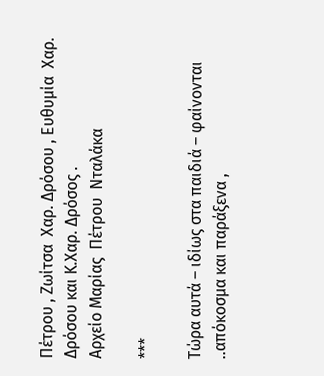Πέτρου , Ζωίτσα  Χαρ. Δρόσου , Ευθυμία  Χαρ. Δρόσου και Κ.Χαρ. Δρόσος .
Αρχείο Μαρίας  Πέτρου  Νταλάκα

***

Τώρα αυτά – ιδίως στα παιδιά – φαίνονται ..απόκοσμα και παράξενα ,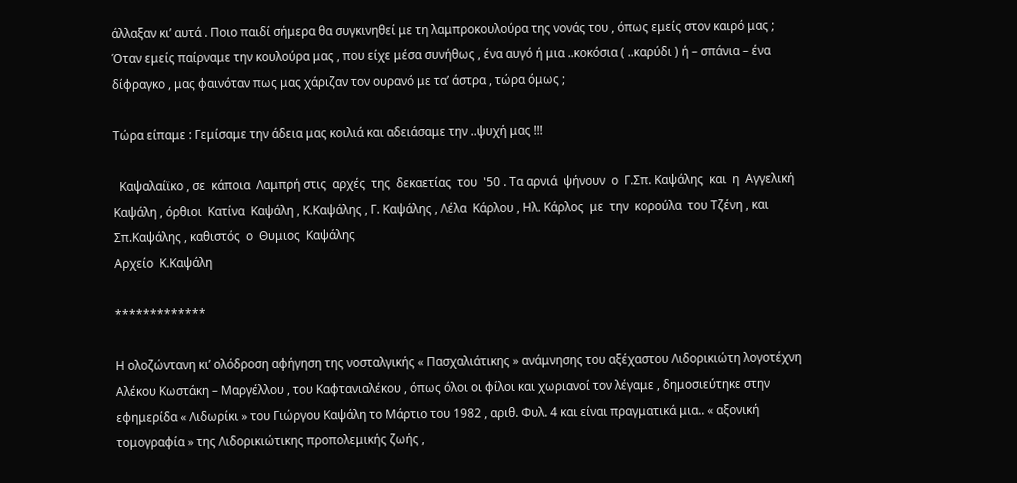άλλαξαν κι’ αυτά . Ποιο παιδί σήμερα θα συγκινηθεί με τη λαμπροκουλούρα της νονάς του , όπως εμείς στον καιρό μας ; Όταν εμείς παίρναμε την κουλούρα μας , που είχε μέσα συνήθως , ένα αυγό ή μια ..κοκόσια ( ..καρύδι ) ή – σπάνια – ένα δίφραγκο , μας φαινόταν πως μας χάριζαν τον ουρανό με τα’ άστρα , τώρα όμως ;

Τώρα είπαμε : Γεμίσαμε την άδεια μας κοιλιά και αδειάσαμε την ..ψυχή μας !!!

  Καψαλαίϊκο , σε  κάποια  Λαμπρή στις  αρχές  της  δεκαετίας  του  '50 . Τα αρνιά  ψήνουν  ο  Γ.Σπ. Καψάλης  και  η  Αγγελική  Καψάλη , όρθιοι  Κατίνα  Καψάλη , Κ.Καψάλης , Γ. Καψάλης , Λέλα  Κάρλου , Ηλ. Κάρλος  με  την  κορούλα  του Τζένη , και  Σπ.Καψάλης , καθιστός  ο  Θυμιος  Καψάλης
Αρχείο  Κ.Καψάλη

*************

Η ολοζώντανη κι’ ολόδροση αφήγηση της νοσταλγικής « Πασχαλιάτικης » ανάμνησης του αξέχαστου Λιδορικιώτη λογοτέχνη Αλέκου Κωστάκη – Μαργέλλου , του Καφτανιαλέκου , όπως όλοι οι φίλοι και χωριανοί τον λέγαμε , δημοσιεύτηκε στην εφημερίδα « Λιδωρίκι » του Γιώργου Καψάλη το Μάρτιο του 1982 , αριθ. Φυλ. 4 και είναι πραγματικά μια.. « αξονική τομογραφία » της Λιδορικιώτικης προπολεμικής ζωής ,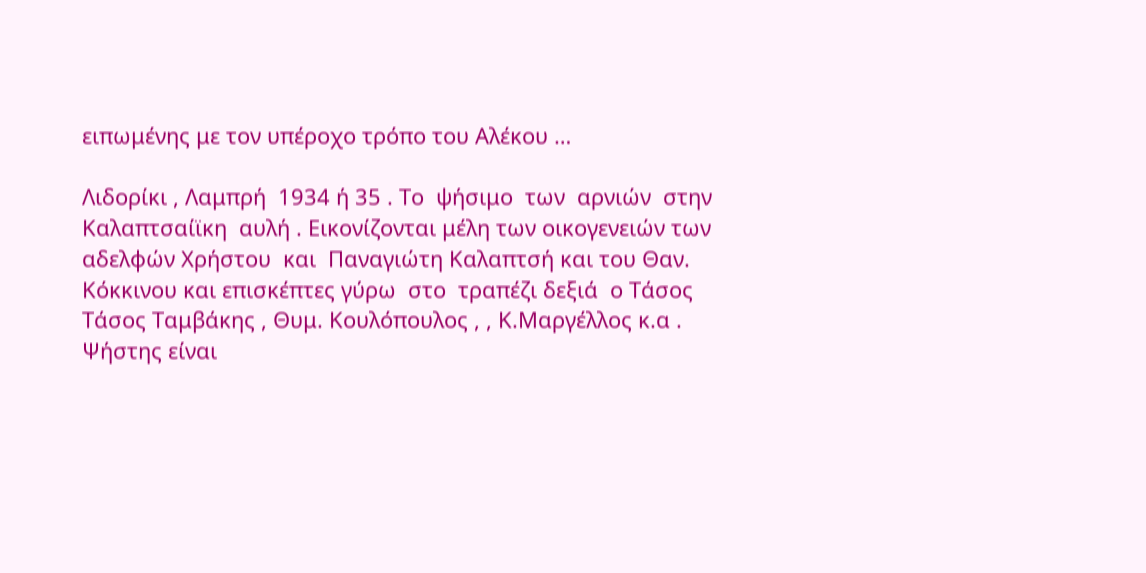ειπωμένης με τον υπέροχο τρόπο του Αλέκου …

Λιδορίκι , Λαμπρή  1934 ή 35 . Το  ψήσιμο  των  αρνιών  στην  Καλαπτσαίϊκη  αυλή . Εικονίζονται μέλη των οικογενειών των  αδελφών Χρήστου  και  Παναγιώτη Καλαπτσή και του Θαν. Κόκκινου και επισκέπτες γύρω  στο  τραπέζι δεξιά  ο Τάσος  Τάσος Ταμβάκης , Θυμ. Κουλόπουλος , , Κ.Μαργέλλος κ.α . Ψήστης είναι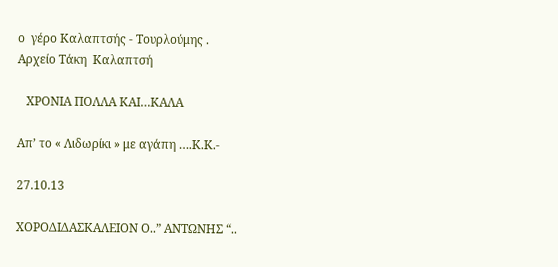ο  γέρο Καλαπτσής - Τουρλούμης .
Αρχείο Τάκη  Καλαπτσή

   ΧΡΟΝΙΑ ΠΟΛΛΑ ΚΑΙ…ΚΑΛΑ

Απ’ το « Λιδωρίκι » με αγάπη ….Κ.Κ.-

27.10.13

ΧΟΡΟΔΙΔΑΣΚΑΛΕΙΟΝ Ο..” ΑΝΤΩΝΗΣ “..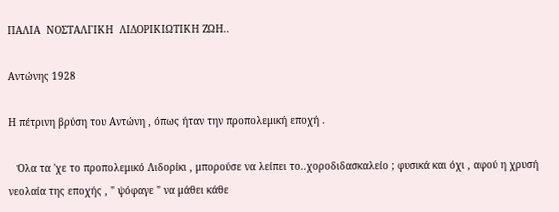ΠΑΛΙΑ  ΝΟΣΤΑΛΓΙΚΗ  ΛΙΔΟΡΙΚΙΩΤΙΚΗ ΖΩΗ..

Αντώνης 1928

Η πέτρινη βρύση του Αντώνη , όπως ήταν την προπολεμική εποχή .

   Όλα τα 'χε το προπολεμικό Λιδορίκι , μπορούσε να λείπει το..χοροδιδασκαλείο ; φυσικά και όχι , αφού η χρυσή νεολαία της εποχής , " ψόφαγε " να μάθει κάθε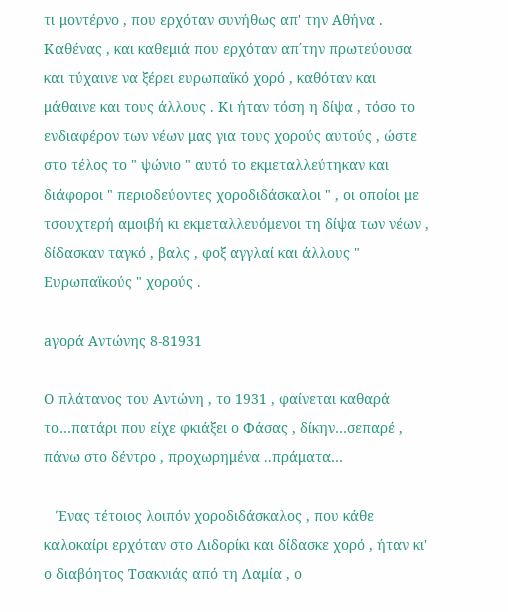τι μοντέρνο , που ερχόταν συνήθως απ' την Αθήνα . Καθένας , και καθεμιά που ερχόταν απ΄την πρωτεύουσα και τύχαινε να ξέρει ευρωπαϊκό χορό , καθόταν και μάθαινε και τους άλλους . Κι ήταν τόση η δίψα , τόσο το ενδιαφέρον των νέων μας για τους χορούς αυτούς , ώστε στο τέλος το " ψώνιο " αυτό το εκμεταλλεύτηκαν και διάφοροι " περιοδεύοντες χοροδιδάσκαλοι " , οι οποίοι με τσουχτερή αμοιβή κι εκμεταλλευόμενοι τη δίψα των νέων , δίδασκαν ταγκό , βαλς , φοξ αγγλαί και άλλους " Ευρωπαϊκούς " χορούς .

aγορά Αντώνης 8-81931

Ο πλάτανος του Αντώνη , το 1931 , φαίνεται καθαρά το…πατάρι που είχε φκιάξει ο Φάσας , δίκην…σεπαρέ , πάνω στο δέντρο , προχωρημένα ..πράματα…

   Ένας τέτοιος λοιπόν χοροδιδάσκαλος , που κάθε καλοκαίρι ερχόταν στο Λιδορίκι και δίδασκε χορό , ήταν κι' ο διαβόητος Τσακνιάς από τη Λαμία , ο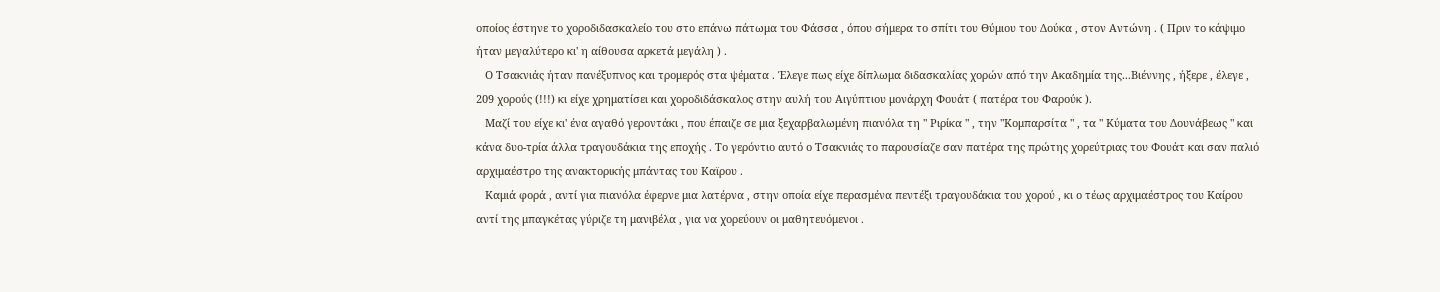οποίος έστηνε το χοροδιδασκαλείο του στο επάνω πάτωμα του Φάσσα , όπου σήμερα το σπίτι του Θύμιου του Δούκα , στον Αντώνη . ( Πριν το κάψιμο ήταν μεγαλύτερο κι' η αίθουσα αρκετά μεγάλη ) .
   Ο Τσακνιάς ήταν πανέξυπνος και τρομερός στα ψέματα . Έλεγε πως είχε δίπλωμα διδασκαλίας χορών από την Ακαδημία της...Βιέννης , ήξερε , έλεγε , 209 χορούς (!!!) κι είχε χρηματίσει και χοροδιδάσκαλος στην αυλή του Αιγύπτιου μονάρχη Φουάτ ( πατέρα του Φαρούκ ).
   Μαζί του είχε κι' ένα αγαθό γεροντάκι , που έπαιζε σε μια ξεχαρβαλωμένη πιανόλα τη " Ριρίκα " , την "Κομπαρσίτα " , τα " Κύματα του Δουνάβεως " και κάνα δυο-τρία άλλα τραγουδάκια της εποχής . Το γερόντιο αυτό ο Τσακνιάς το παρουσίαζε σαν πατέρα της πρώτης χορεύτριας του Φουάτ και σαν παλιό αρχιμαέστρο της ανακτορικής μπάντας του Καϊρου .
   Καμιά φορά , αντί για πιανόλα έφερνε μια λατέρνα , στην οποία είχε περασμένα πεντέξι τραγουδάκια του χορού , κι ο τέως αρχιμαέστρος του Καίρου αντί της μπαγκέτας γύριζε τη μανιβέλα , για να χορεύουν οι μαθητευόμενοι .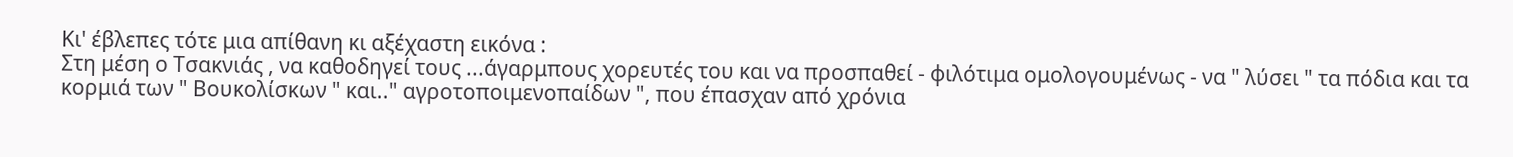Κι' έβλεπες τότε μια απίθανη κι αξέχαστη εικόνα :
Στη μέση ο Τσακνιάς , να καθοδηγεί τους ...άγαρμπους χορευτές του και να προσπαθεί - φιλότιμα ομολογουμένως - να " λύσει " τα πόδια και τα κορμιά των " Βουκολίσκων " και.." αγροτοποιμενοπαίδων ", που έπασχαν από χρόνια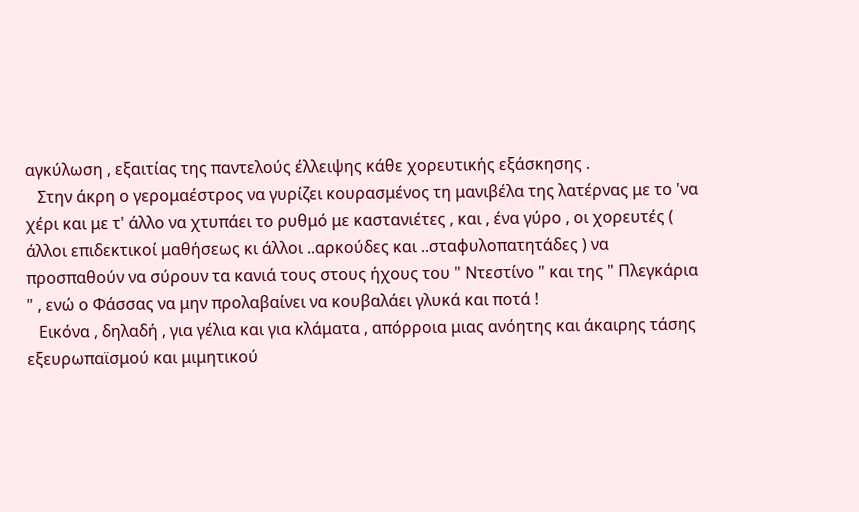αγκύλωση , εξαιτίας της παντελούς έλλειψης κάθε χορευτικής εξάσκησης .
   Στην άκρη ο γερομαέστρος να γυρίζει κουρασμένος τη μανιβέλα της λατέρνας με το 'να χέρι και με τ' άλλο να χτυπάει το ρυθμό με καστανιέτες , και , ένα γύρο , οι χορευτές ( άλλοι επιδεκτικοί μαθήσεως κι άλλοι ..αρκούδες και ..σταφυλοπατητάδες ) να προσπαθούν να σύρουν τα κανιά τους στους ήχους του " Ντεστίνο " και της " Πλεγκάρια " , ενώ ο Φάσσας να μην προλαβαίνει να κουβαλάει γλυκά και ποτά !
   Εικόνα , δηλαδή , για γέλια και για κλάματα , απόρροια μιας ανόητης και άκαιρης τάσης εξευρωπαϊσμού και μιμητικού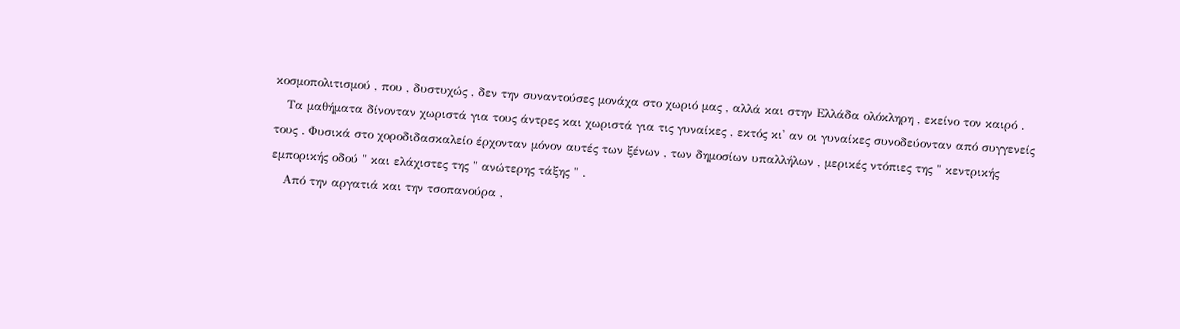κοσμοπολιτισμού , που , δυστυχώς , δεν την συναντούσες μονάχα στο χωριό μας , αλλά και στην Ελλάδα ολόκληρη , εκείνο τον καιρό .
   Τα μαθήματα δίνονταν χωριστά για τους άντρες και χωριστά για τις γυναίκες , εκτός κι' αν οι γυναίκες συνοδεύονταν από συγγενείς τους . Φυσικά στο χοροδιδασκαλείο έρχονταν μόνον αυτές των ξένων , των δημοσίων υπαλλήλων , μερικές ντόπιες της " κεντρικής εμπορικής οδού " και ελάχιστες της " ανώτερης τάξης " .
   Από την αργατιά και την τσοπανούρα ,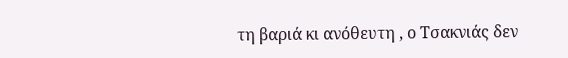τη βαριά κι ανόθευτη , ο Τσακνιάς δεν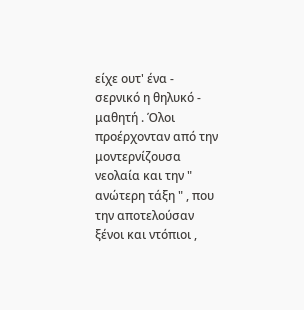είχε ουτ' ένα - σερνικό η θηλυκό - μαθητή . Όλοι προέρχονταν από την μοντερνίζουσα νεολαία και την " ανώτερη τάξη " , που την αποτελούσαν ξένοι και ντόπιοι ,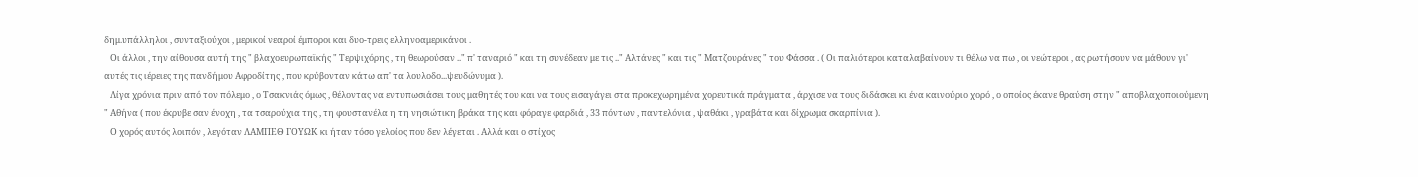δημ.υπάλληλοι , συνταξιούχοι , μερικοί νεαροί έμποροι και δυο-τρεις ελληνοαμερικάνοι .
   Οι άλλοι , την αίθουσα αυτή της " βλαχοευρωπαϊκής " Τερψιχόρης , τη θεωρούσαν .." π' ταναριό " και τη συνέδεαν με τις .." Αλτάνες " και τις " Ματζουράνες " του Φάσσα . ( Οι παλιότεροι καταλαβαίνουν τι θέλω να πω , οι νεώτεροι , ας ρωτήσουν να μάθουν γι' αυτές τις ιέρειες της πανδήμου Αφροδίτης , που κρύβονταν κάτω απ' τα λουλοδο...ψευδώνυμα ).
   Λίγα χρόνια πριν από τον πόλεμο , ο Τσακνιάς όμως , θέλοντας να εντυπωσιάσει τους μαθητές του και να τους εισαγάγει στα προκεχωρημένα χορευτικά πράγματα , άρχισε να τους διδάσκει κι ένα καινούριο χορό , ο οποίος έκανε θραύση στην " αποβλαχοποιούμενη " Αθήνα ( που έκρυβε σαν ένοχη , τα τσαρούχια της , τη φουστανέλα η τη νησιώτικη βράκα της και φόραγε φαρδιά , 33 πόντων , παντελόνια , ψαθάκι , γραβάτα και δίχρωμα σκαρπίνια ).
   Ο χορός αυτός λοιπόν , λεγόταν ΛΑΜΠΕΘ ΓΟΥΩΚ κι ήταν τόσο γελοίος που δεν λέγεται . Αλλά και ο στίχος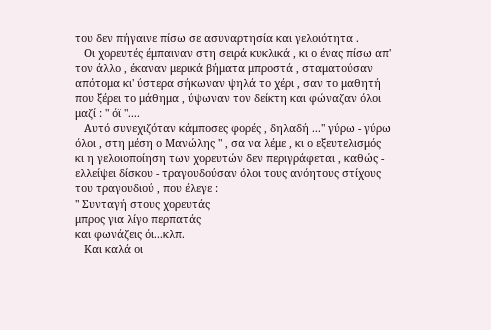του δεν πήγαινε πίσω σε ασυναρτησία και γελοιότητα .
   Οι χορευτές έμπαιναν στη σειρά κυκλικά , κι ο ένας πίσω απ' τον άλλο , έκαναν μερικά βήματα μπροστά , σταματούσαν απότομα κι' ύστερα σήκωναν ψηλά το χέρι , σαν το μαθητή που ξέρει το μάθημα , ύψωναν τον δείκτη και φώναζαν όλοι μαζί : " όϊ "....
   Αυτό συνεχιζόταν κάμποσες φορές , δηλαδή ..." γύρω - γύρω όλοι , στη μέση ο Μανώλης " , σα να λέμε , κι ο εξευτελισμός κι η γελοιοποίηση των χορευτών δεν περιγράφεται , καθώς - ελλείψει δίσκου - τραγουδούσαν όλοι τους ανόητους στίχους του τραγουδιού , που έλεγε :
" Συνταγή στους χορευτάς
μπρος για λίγο περπατάς
και φωνάζεις όι...κλπ.
   Και καλά οι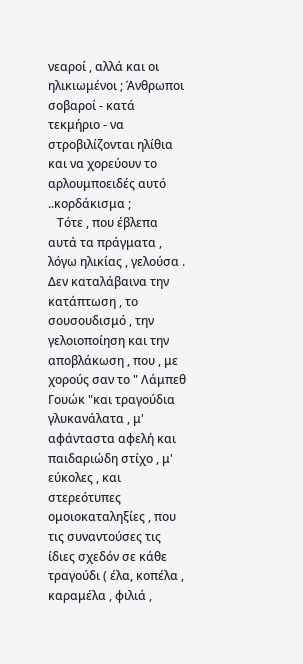νεαροί , αλλά και οι ηλικιωμένοι ; Άνθρωποι σοβαροί - κατά τεκμήριο - να στροβιλίζονται ηλίθια και να χορεύουν το αρλουμποειδές αυτό ..κορδάκισμα ;
   Τότε , που έβλεπα αυτά τα πράγματα , λόγω ηλικίας , γελούσα . Δεν καταλάβαινα την κατάπτωση , το σουσουδισμό , την γελοιοποίηση και την αποβλάκωση , που , με χορούς σαν το " Λάμπεθ Γουώκ "και τραγούδια γλυκανάλατα , μ' αφάνταστα αφελή και παιδαριώδη στίχο , μ' εύκολες , και στερεότυπες ομοιοκαταληξίες , που τις συναντούσες τις ίδιες σχεδόν σε κάθε τραγούδι ( έλα, κοπέλα , καραμέλα , φιλιά ,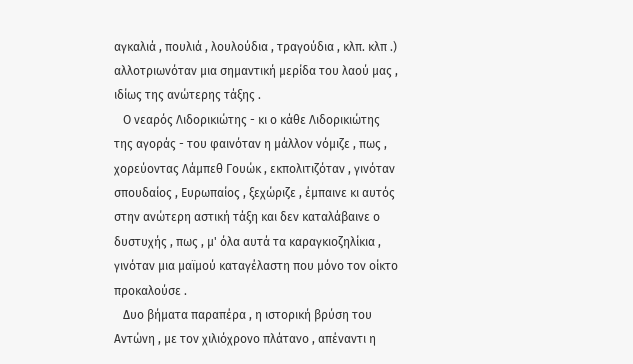αγκαλιά , πουλιά , λουλούδια , τραγούδια , κλπ. κλπ .) αλλοτριωνόταν μια σημαντική μερίδα του λαού μας , ιδίως της ανώτερης τάξης .
   Ο νεαρός Λιδορικιώτης - κι ο κάθε Λιδορικιώτης της αγοράς - του φαινόταν η μάλλον νόμιζε , πως , χορεύοντας Λάμπεθ Γουώκ , εκπολιτιζόταν , γινόταν σπουδαίος , Ευρωπαίος , ξεχώριζε , έμπαινε κι αυτός στην ανώτερη αστική τάξη και δεν καταλάβαινε ο δυστυχής , πως , μ' όλα αυτά τα καραγκιοζηλίκια , γινόταν μια μαϊμού καταγέλαστη που μόνο τον οίκτο προκαλούσε .
   Δυο βήματα παραπέρα , η ιστορική βρύση του Αντώνη , με τον χιλιόχρονο πλάτανο , απέναντι η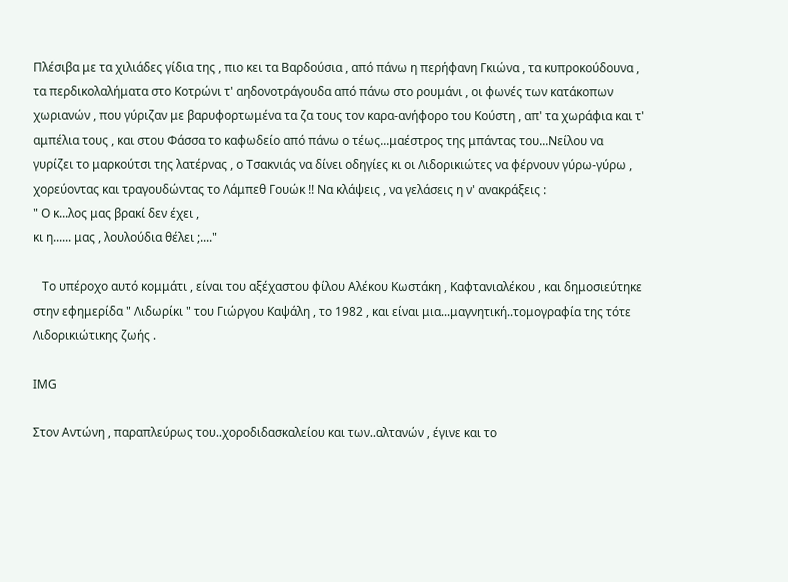Πλέσιβα με τα χιλιάδες γίδια της , πιο κει τα Βαρδούσια , από πάνω η περήφανη Γκιώνα , τα κυπροκούδουνα , τα περδικολαλήματα στο Κοτρώνι τ' αηδονοτράγουδα από πάνω στο ρουμάνι , οι φωνές των κατάκοπων χωριανών , που γύριζαν με βαρυφορτωμένα τα ζα τους τον καρα-ανήφορο του Κούστη , απ' τα χωράφια και τ' αμπέλια τους , και στου Φάσσα το καφωδείο από πάνω ο τέως...μαέστρος της μπάντας του...Νείλου να γυρίζει το μαρκούτσι της λατέρνας , ο Τσακνιάς να δίνει οδηγίες κι οι Λιδορικιώτες να φέρνουν γύρω-γύρω , χορεύοντας και τραγουδώντας το Λάμπεθ Γουώκ !! Να κλάψεις , να γελάσεις η ν' ανακράξεις :
" Ο κ...λος μας βρακί δεν έχει ,
κι η...... μας , λουλούδια θέλει ;...."

   Το υπέροχο αυτό κομμάτι , είναι του αξέχαστου φίλου Αλέκου Κωστάκη , Καφτανιαλέκου , και δημοσιεύτηκε στην εφημερίδα " Λιδωρίκι " του Γιώργου Καψάλη , το 1982 , και είναι μια...μαγνητική..τομογραφία της τότε Λιδορικιώτικης ζωής .

IMG

Στον Αντώνη , παραπλεύρως του..χοροδιδασκαλείου και των..αλτανών , έγινε και το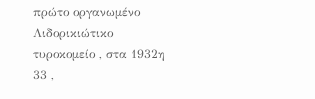πρώτο οργανωμένο Λιδορικιώτικο τυροκομείο , στα 1932η 33 ,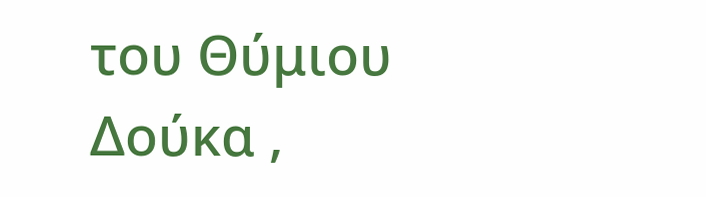του Θύμιου Δούκα ,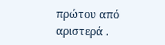πρώτου από αριστερά .